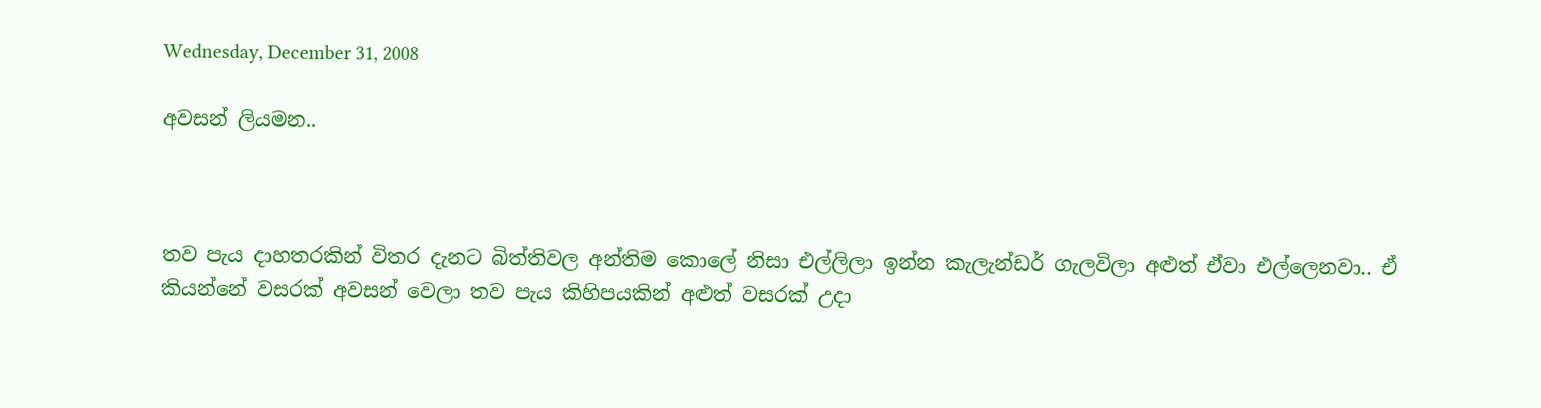Wednesday, December 31, 2008

අවසන් ලියමන..



තව පැය දාහතරකින් විතර දැනට බිත්තිවල අන්තිම කොලේ නිසා එල්ලිලා ඉන්න කැලැන්ඩර් ගැලවිලා අළුත් එ‍්වා එල්ලෙනවා.. ඒ කියන්නේ වසරක් අවසන් වෙලා තව පැය කිහිපයකින් අළුත් වසරක් උදා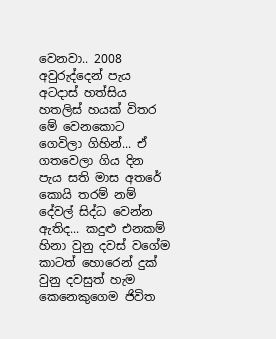වෙනවා.. 2008 අවුරුද්දෙන් පැය අටදාස් හත්සිය හතලිස් හයක් විතර මේ වෙනකොට ගෙවිලා ගිහින්‍... ඒ ගතවෙලා ගිය දින පැය සති මාස අතරේ කොයි තරම් නම් දේවල් සිද්ධ වෙන්න ඇතිද... කදුළු එනකම් හිනා වුනු දවස් වගේම කාටත් හොරෙන් දුක් වුනු දවසුත් හැම කෙනෙකුගෙම ජිවිත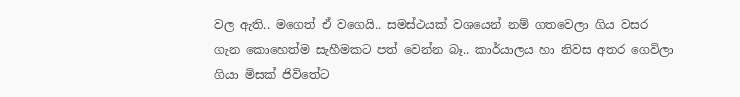වල ඇති.. මගෙත් ඒ වගෙයි.. සමස්ථයක් වශයෙන් නම් ගතවෙලා ගිය වසර ගැන කොහෙත්ම සැහීමකට පත් වෙන්න බෑ.. කාර්යාලය හා නිවස අතර ගෙවිලා ගියා මිසක් ජිවිතේට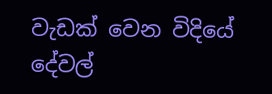වැඩක් වෙන ‍විදියේ දේවල්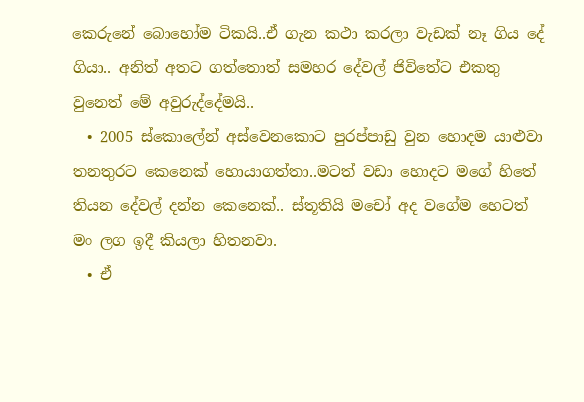කෙ‍රුනේ බොහෝම ටිකයි..ඒ ගැන කථා කරලා වැඩක් නෑ ගිය දේ ගියා.. අනිත් අතට ගත්තොත් ‍සමහර‍ දේවල් ජිවිතේට එකතු වුනෙත් මේ අවුරුද්දේමයි..
  • 2005 ස්කොලේන් අස්වෙනකොට‍ පුරප්පාඩු වුන හොදම යාළුවා තනතුරට කෙනෙක් හොයාගත්තා..මටත් ව‍ඩා හොදට මගේ හිතේ තියන දේවල් දන්න කෙනෙක්.. ස්තූතියි මචෝ අද වගේම හෙටත් මං ලග ඉදී කියලා හිතනවා.
  • ඒ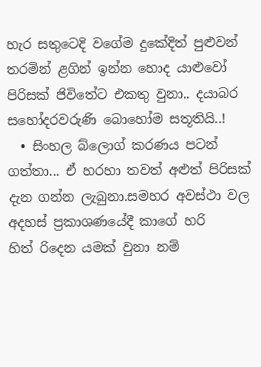හැර සතුටෙදි වගේම දුකේදිත් පුළුවන් තරමින් ළගින් ඉන්න හොද යාළුවෝ පිරිසක් ජිවිතේට එකතු වුනා.. දයාබර සහෝදරවරුණි බොහෝම සතූතියි..!
  • සිංහල ‍බ්ලොග් කරණය පටන් ගත්තා‍... ඒ හරහා තවත් අළුත් පිරිසක් දැන ගන්න ලැබුනා.සමහර අවස්ථා වල අදහස් ප්‍රකාශණයේදී කාගේ හරි හිත් ‍රිදෙන යමක් වුනා නම්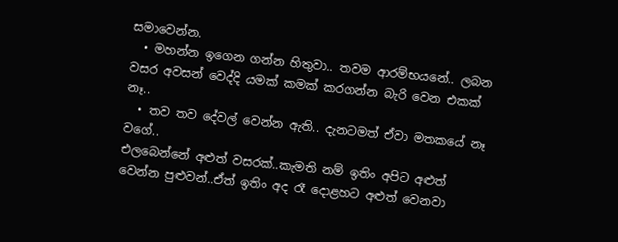සමාවෙන්න.
  • මහන්න ඉගෙන ගන්න හිතුවා.. තවම ආරම්භයනේ.. ලබන වසර අවසන් වෙද්දි යමක් කමක් කරගන්න බැරි වෙන එකක් නෑ..
  • තව තව දේවල් වෙන්න ඇති.. දැනටමත් ඒවා මතකයේ නෑ වගේ..
එලබෙන්නේ අළුත් වසරක්..කැමති නම් ඉතිං අපිට අළුත් වෙන්න පුළුවන්..ඒත් ඉතිං අද රෑ දොළහට අළුත් වෙනවා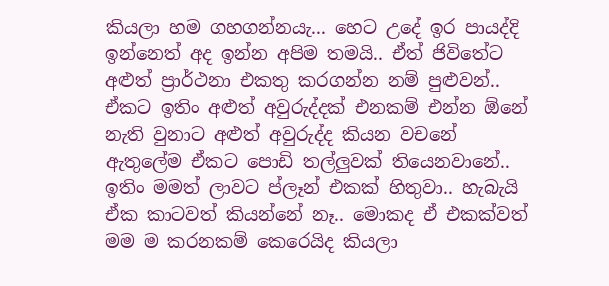කියලා හම ගහගන්නයැ... හෙට උදේ ඉර පායද්දි ඉන්නෙත් අද ඉන්න අපිම තමයි.. ඒත් ජිවිතේට අළුත් ප්‍රාර්ථනා එකතු කරගන්න නම් පුළුවන්.. ඒකට ඉතිං අළුත් අවුරුද්දක් එනකම් එන්න ඕනේ නැති වුනාට අළුත් අවුරුද්ද කියන වචනේ ඇතුලේම ඒකට පොඩි තල්ලුවක් තියෙනවානේ.. ඉතිං මමත් ලාවට ප්‍ලෑන් එකක් හිතුවා.. හැබැයි ඒක කාටවත් කියන්නේ නෑ.. මොකද ඒ එකක්වත් මම ම කරනකම් කෙරෙයිද කියලා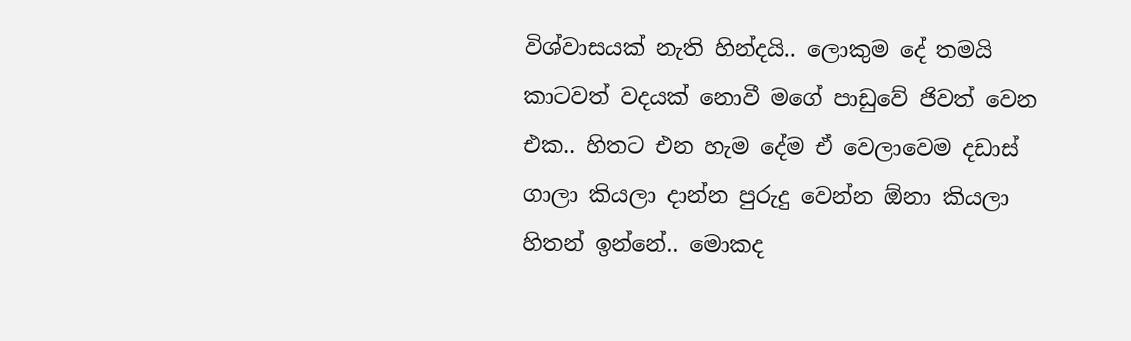විශ්වාසයක් නැති හින්දයි.. ලොකුම දේ තමයි කාටවත් වදයක් නොවී මගේ පාඩුවේ ජිවත් වෙන එක.. හිතට එන හැම දේම ඒ වෙලාවෙම ද‍ඩාස් ගාලා කියලා දාන්න පුරුදු වෙන්න ‍ඕනා කියලා හිතන් ඉන්නේ.. මොකද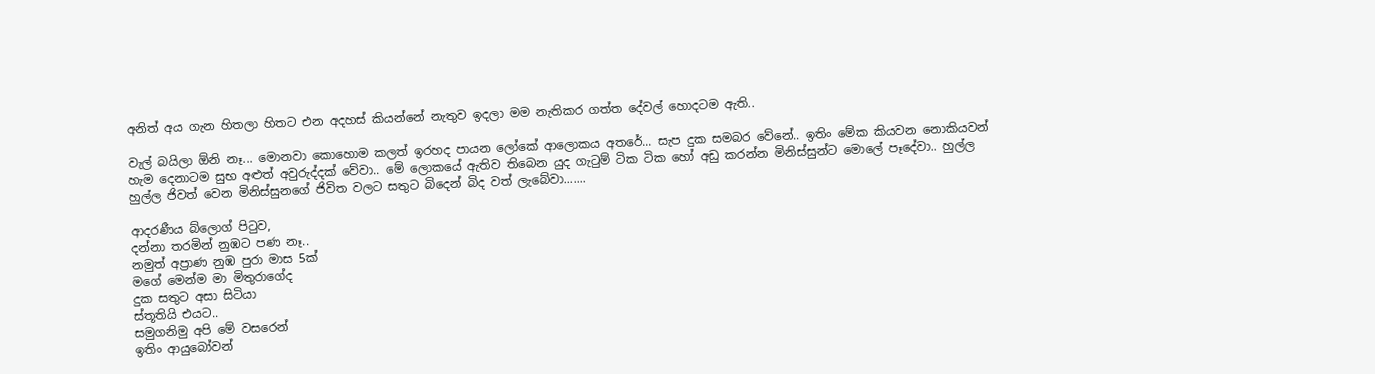අනිත් අය ගැන හිතලා හිතට එන අදහස් කියන්නේ නැතුව ඉදලා මම නැතිකර ගත්ත දේවල් හොදටම ඇති..

වැල් බයිලා ඕනි නෑ... මොනවා කොහොම කලත් ඉරහද පාය‍න ලෝකේ ආලොකය අතරේ... සැප දුක සමබර වේනේ.. ඉතිං මේක කියවන නොකියවන් හැම දෙනාටම සුභ අළුත් අවුරුද්දක් වේවා.. මේ ලොකයේ ඇතිව තිබෙන යුද ගැටුම් ටික ටික හෝ අඩු කරන්න මිනිස්සුන්ට මොලේ පෑදේවා.. හුල්ල හුල්ල ජිවත් වෙන මිනිස්සුනගේ ජිවිත ‍වලට සතුට බිදෙන් බිද වත් ලැබේවා.......

ආදරණීය බ්ලොග් පිටුව,
දන්නා තරමින් නුඹට පණ නෑ..
නමුත් අප්‍රාණ නුඹ පු‍රා‍ මාස 5ක්
මගේ මෙන්ම මා මිතුරාගේද
දුක සතුට අසා සිටියා
ස්තූතියි එයට..
සමුගනිමු අපි මේ වසරෙන්
ඉතිං ආයුබෝවන්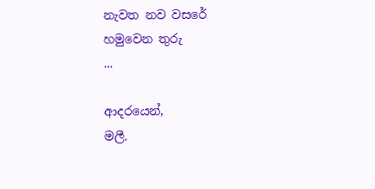නැවත නව වසරේ
හමුවෙන තුරු
...

ආදරයෙන්,
මලී.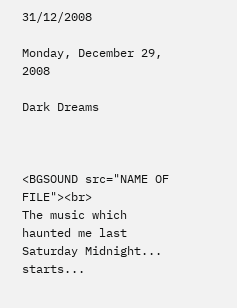31/12/2008

Monday, December 29, 2008

Dark Dreams



<BGSOUND src="NAME OF FILE"><br>
The music which haunted me last Saturday Midnight... starts...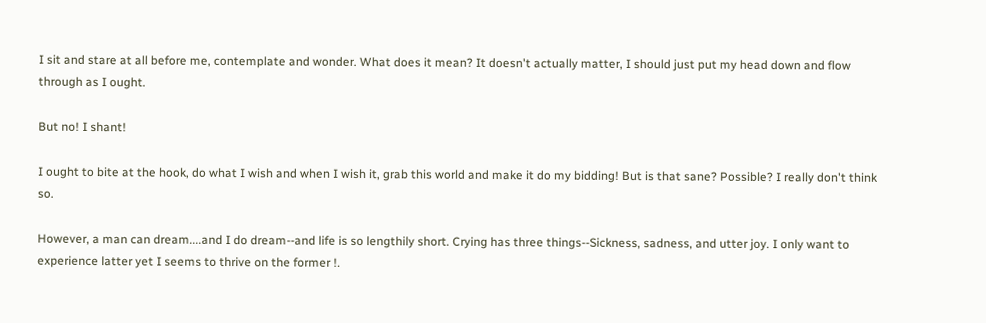I sit and stare at all before me, contemplate and wonder. What does it mean? It doesn't actually matter, I should just put my head down and flow through as I ought.

But no! I shant!

I ought to bite at the hook, do what I wish and when I wish it, grab this world and make it do my bidding! But is that sane? Possible? I really don't think so.

However, a man can dream....and I do dream--and life is so lengthily short. Crying has three things--Sickness, sadness, and utter joy. I only want to experience latter yet I seems to thrive on the former !.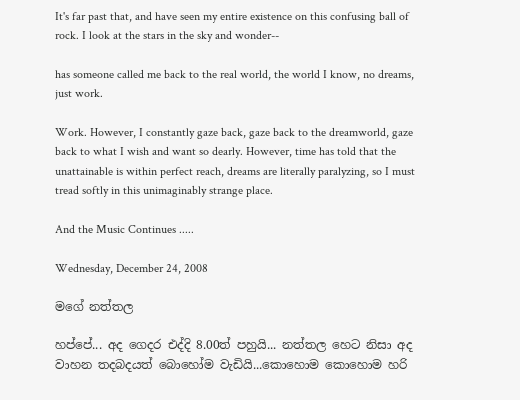It's far past that, and have seen my entire existence on this confusing ball of rock. I look at the stars in the sky and wonder--

has someone called me back to the real world, the world I know, no dreams, just work.

Work. However, I constantly gaze back, gaze back to the dreamworld, gaze back to what I wish and want so dearly. However, time has told that the unattainable is within perfect reach, dreams are literally paralyzing, so I must tread softly in this unimaginably strange place.

And the Music Continues .....

Wednesday, December 24, 2008

මගේ නත්තල

හප්පේ... අද ගෙදර එද්දි 8.00ත් පහුයි... නත්තල හෙට නිසා අද වාහන තදබදයත් බොහෝම වැඩියි...කොහොම කොහොම හරි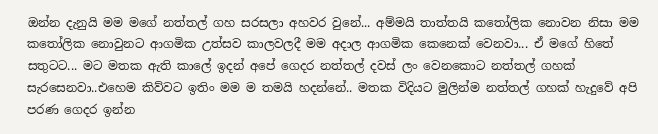ඔන්න දැනුයි මම මගේ නත්තල් ගහ සරසලා අහවර වුනේ... අම්මයි තාත්තයි කතෝලික නොවන නිසා මම කතෝලික නොවුනට ආගමික උත්සව කාලවලදී මම අදාල ආගමික කෙනෙක් වෙනවා... ඒ මගේ ‍හිතේ සතුටට... ම‍ට මතක ඇති කාලේ ඉදන් අපේ ගෙදර නත්තල් දවස් ලං වෙනකොට නත්තල් ගහක් සැරසෙනවා..එහෙම කිව්වට ඉතිං මම ම තමයි හදන්නේ.. මතක විදියට මුලින්ම නත්තල් ගහක් හැදුවේ අපි පරණ ගෙදර ඉන්න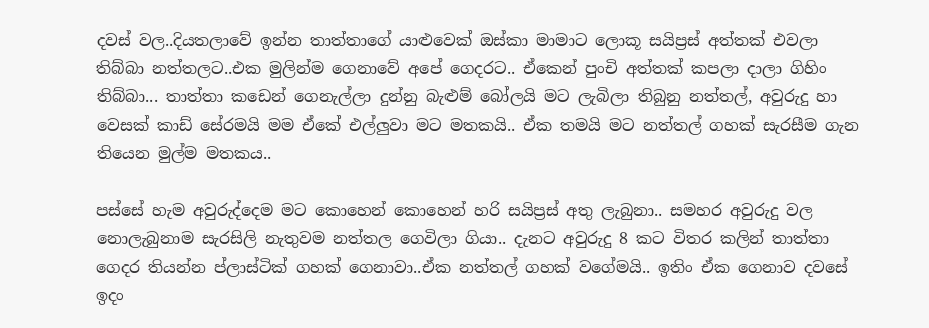දවස් වල..දියතලාවේ ඉන්න තාත්තාගේ යාළුවෙක් ඔස්කා මාමාට ලොකූ සයිප්‍රස් අත්තක් එවලා තිබ්බා නත්තලට..එක මුලින්ම ගෙනාවේ අපේ ගෙදරට.. ඒකෙන් පුංචි අත්තක් කපලා දාලා ගිහිං තිබ්බා... තාත්තා කඩෙන් ගෙනැල්ලා දුන්නු බැළුම් බෝලයි මට ලැබිලා තිබුනු නත්තල්, අවුරුදු හා වෙසක් කාඩ් සේරමයි මම ඒකේ එල්ලුවා මට මතකයි.. ඒක තමයි මට නත්තල් ගහක් සැරසීම ගැන තියෙන මුල්ම මතකය..

පස්සේ හැම අවුරුද්දෙම මට කොහෙන් කොහෙන් හරි සයිප්‍රස් අතු ලැබුනා.. සමහර අවුරුදු වල නොලැබුනාම සැරසිලි නැතුවම නත්තල ගෙවිලා ගියා.. දැනට අවුරුදු 8 කට විතර කලින් තාත්තා ගෙදර තියන්න ප්ලාස්ටික් ගහක් ගෙනාවා..ඒක නත්තල් ගහක් වගේමයි.. ඉතිං ඒක ගෙනාව දවසේ ඉදං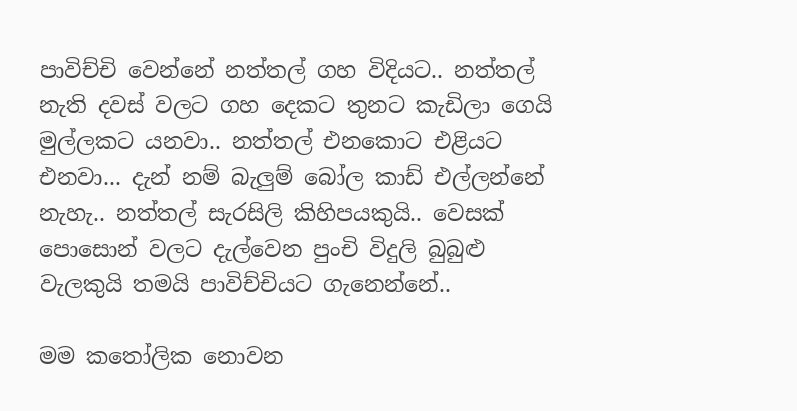පාවිච්චි වෙන්නේ නත්තල් ගහ විදියට.. නත්තල් නැති දවස් වලට ගහ දෙකට තුනට කැඩිලා ගෙයි මුල්ලකට යනවා.. නත්තල් එනකොට එළියට එනවා... දැන් නම් බැලුම් බෝල කාඩ් එල්ලන්නේ නැහැ.. නත්තල් සැරසිලි කිහිපයකුයි.. වෙසක් පොසොන් වලට දැල්වෙන පුංචි විදුලි බුබුළු වැලකුයි තමයි පාවිච්චියට ගැනෙන්නේ..

මම කතෝලික නොවන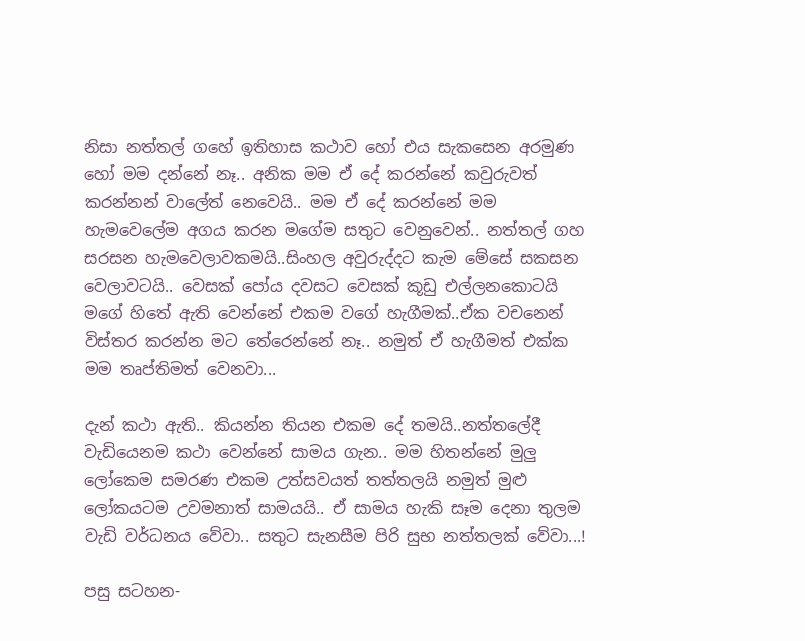නිසා නත්තල් ගහේ ඉතිහාස කථාව හෝ එය සැකසෙන අරමුණ හෝ මම දන්නේ නෑ.. අනික මම ඒ දේ කරන්නේ කවුරුවත් කරන්නන් වාලේත් නෙවෙයි.. මම ‍ඒ දේ කරන්නේ මම හැමවෙලේම අගය කරන මගේම සතුට වෙනුවෙන්.. නත්තල් ගහ සරසන හැමවෙලාවකමයි..සිංහල අවුරුද්දට කැම මේසේ සකසන වෙලාවටයි.. වෙසක් පෝය දවසට වෙසක් කූඩු එල්ලනකොටයි මගේ හිතේ ඇති වෙන්නේ එකම වගේ හැගීමක්..ඒක ව‍චනෙන් විස්තර කරන්න මට තේරෙන්නේ නෑ.. නමුත් ඒ හැගීමත් එක්ක මම තෘප්තිමත් වෙනවා...

දැන් කථා ඇති.. කියන්න තියන එකම දේ තමයි..නත්තලේදී වැඩියෙනම කථා වෙන්නේ සාමය ගැන.. මම හිතන්නේ මුලු ලෝකෙම සමරණ එකම උත්සවයත් තත්තලයි නමුත් මුළු ලෝකයටම උවමනාත් සාමයයි.. ඒ සාමය හැකි සෑම දෙනා තුලම වැඩි වර්ධනය වේවා.. සතුට සැනසීම පිරි සුභ නත්තලක් වේවා...!

පසු සටහන-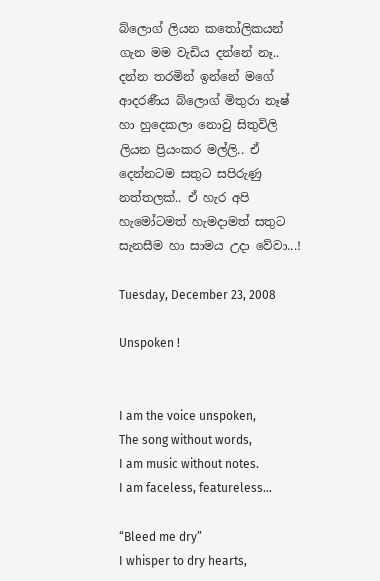බ්ලොග් ලියන කතෝලිකයන් ගැන මම වැඩිය දන්නේ නෑ.. දන්න තරමින් ඉන්නේ මගේ ආදරණීය බ්ලොග් මිතුරා නෑෂ් හා හුදෙකලා නොවු සිතුවිලි ලියන ප්‍රියංකර මල්ලි.. ඒ දෙන්නටම සතුට සපිරුණු නත්තලක්.. ඒ හැර අපි හැමෝටමත් හැමදාමත් සතුට සැනසීම හා සාමය උදා වේවා...!

Tuesday, December 23, 2008

Unspoken !


I am the voice unspoken,
The song without words,
I am music without notes.
I am faceless, featureless…

“Bleed me dry”
I whisper to dry hearts,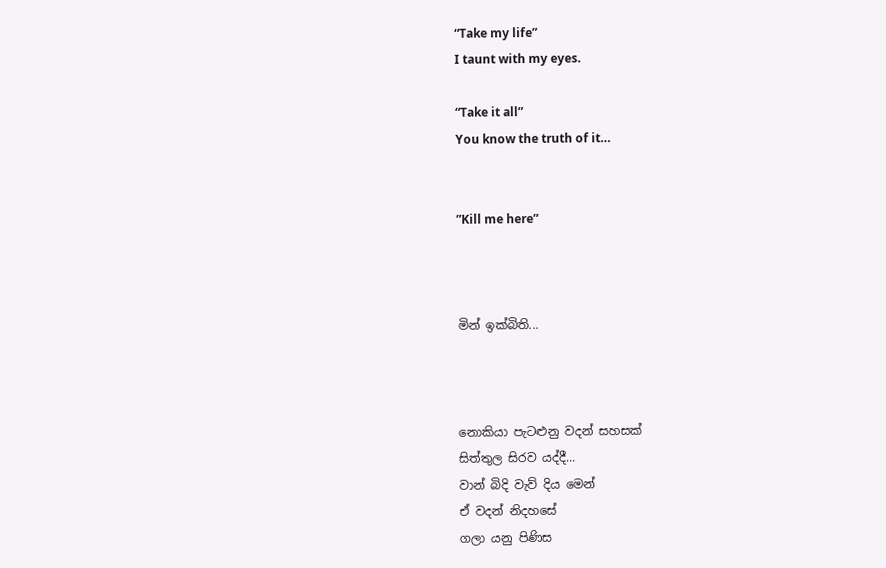“Take my life”
I taunt with my eyes.

“Take it all”
You know the truth of it…


”Kill me here”



මින් ඉක්බිති...



නොකියා පැටළුනු වදන් සහසක්
සිත්තුල සිරව යද්දී...
වාන් බිදි වැව් දිය මෙන්
ඒ වදන් නිදහසේ
ගලා යනු පිණිස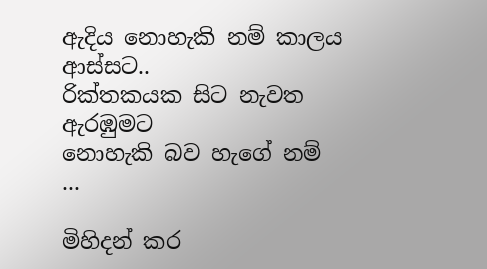ඇදිය නොහැකි නම් කාලය
ආස්ස‍ට..
රික්තකයක සිට නැවත ඇරඹුමට
නොහැකි බව හැගේ නම්
...

මිහිදන් කර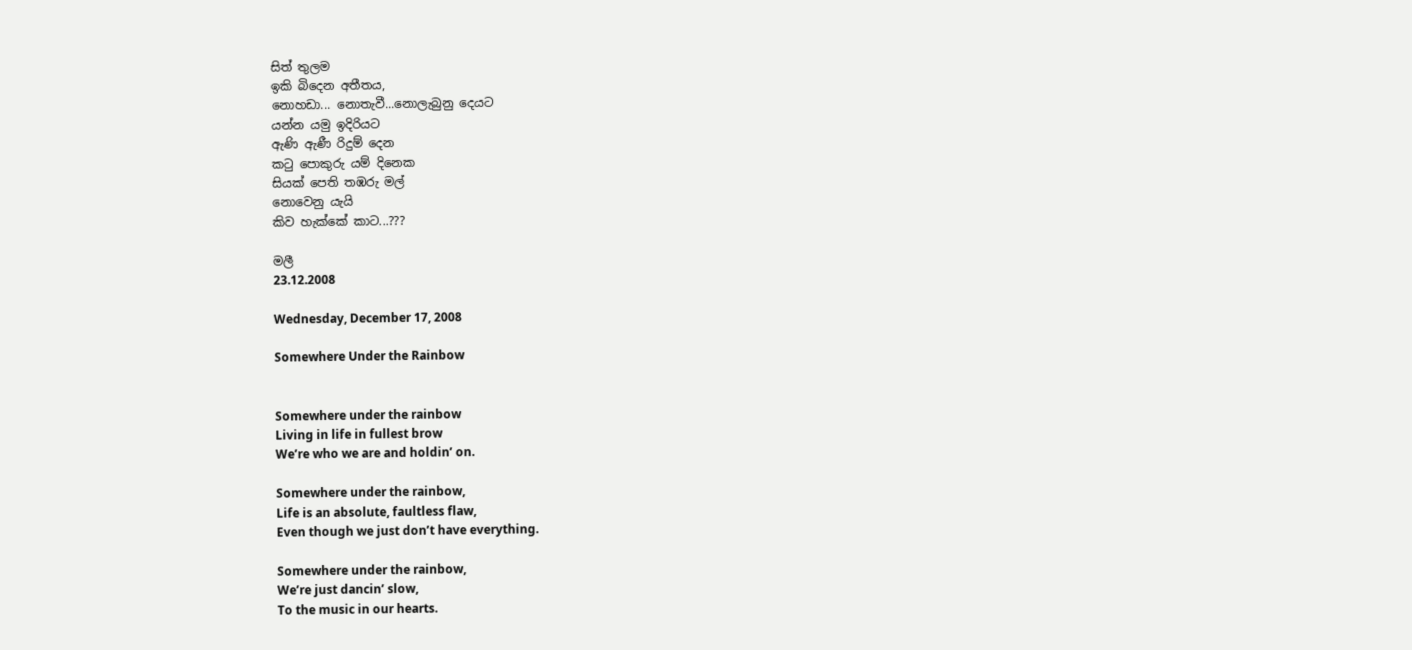සිත් තුලම
ඉකි බිදෙන අතීතය,
නොහඩා... නොතැවී...නොලැබුනු දෙයට‍
යන්න යමු ඉදිරියට
ඇණි ඇණී රිදුම් දෙන
කටු පොකුරු යම් දිනෙක
සියක් පෙති තඹරු මල්
නොවෙනු යැයි
කිව හැක්කේ කා‍ට...???

මලී
23.12.2008

Wednesday, December 17, 2008

Somewhere Under the Rainbow


Somewhere under the rainbow
Living in life in fullest brow
We’re who we are and holdin’ on.

Somewhere under the rainbow,
Life is an absolute, faultless flaw,
Even though we just don’t have everything.

Somewhere under the rainbow,
We’re just dancin’ slow,
To the music in our hearts.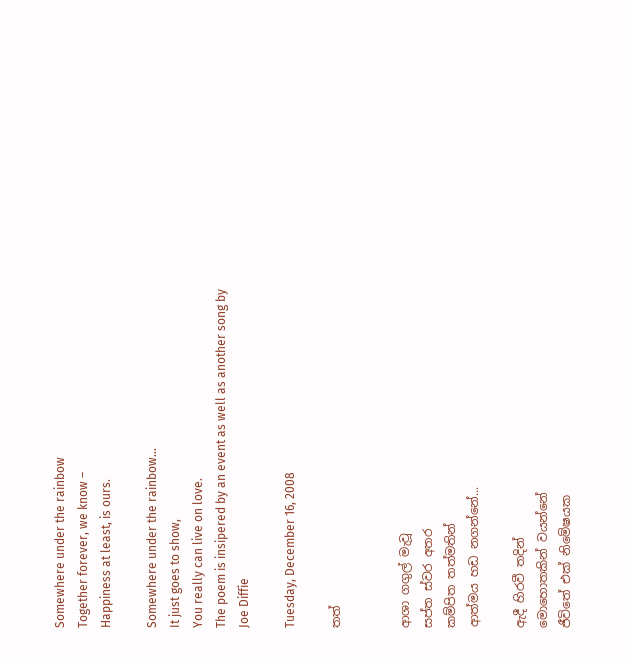Somewhere under the rainbow
Together forever, we know –
Happiness at least, is ours.

Somewhere under the rainbow…
It just goes to show,
You really can live on love.
The poem is insipered by an event as well as another song by Joe Diffie

Tuesday, December 16, 2008

තත්


ආශා ගගුල් මැවූ
සප්ත ස්වර අතර
කම්පිත තත්මතින්
ආත්මය හඩ නගන්නේ...

ඇදී හිරවී තදින්
මොහොතකින් වයන්නේ
ජීවිතේ එක් නිමේෂයක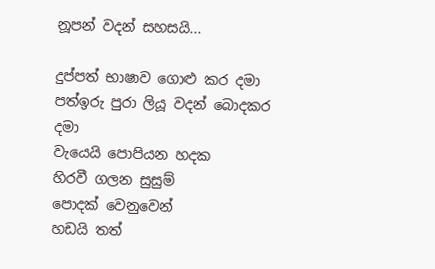නූපන් වදන් සහසයි...

දුප්පත් භාෂාව ගොළු කර දමා
පත්ඉරු පුරා ලියූ වදන් බොදකර දමා
වැයෙයි පොපියන හදක
හිරවී ගලන සුසුම් පොදක් ‍වෙනුවෙන්
හඩයි තත්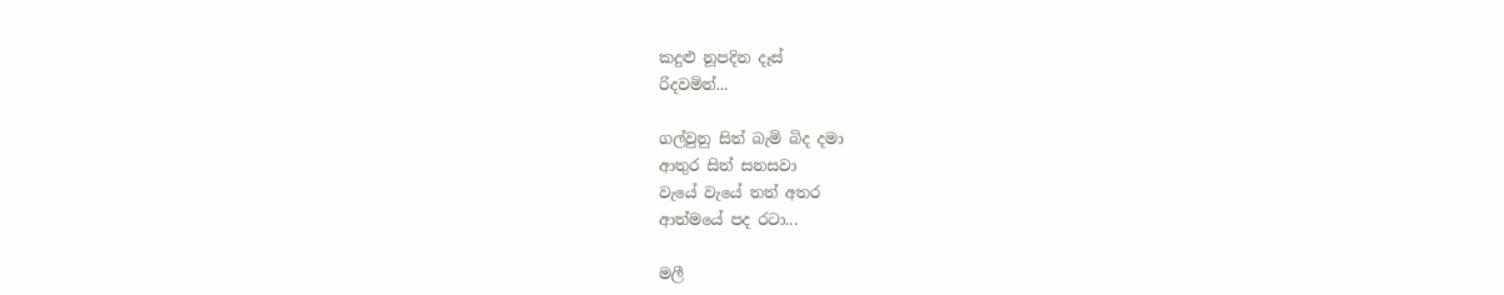කදුළු නූපදින දෑස්
රිදවමින්...

ගල්වුනු සිත් බැමි බිද දමා
ආතුර සිත් සනසවා
වැයේ වැයේ තත් අතර
ආත්මයේ පද රටා...

මලී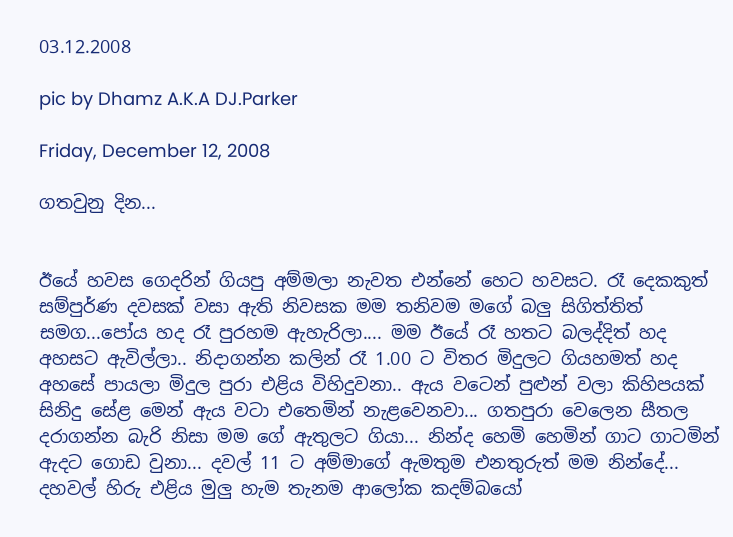03.12.2008

pic by Dhamz A.K.A DJ.Parker

Friday, December 12, 2008

ගතවුනු දින...


ඊයේ හවස ගෙදරින් ගියපු අම්මලා නැවත එන්නේ හෙට හවසට. රෑ දෙකකුත් සම්පුර්ණ ‍දවසක් වසා ඇති නිවසක මම තනිවම මගේ බලු සිගිත්තිත් සමග...පෝය හද රෑ පුරහම ඇහැරිලා.... මම ඊයේ රෑ හතට බලද්දිත් හද අහසට ඇවිල්ලා.. නිදාගන්න කලින් රෑ 1.00 ට විතර මිදුලට ගියහමත් හද අහසේ පායලා මිදුල පුරා එළිය විහිදුවනා.. ඇය වටෙන් පුළුන් වලා කිහිපයක් සිනිදු සේළ මෙන් ඇය වටා එතෙමින් නැළවෙනවා... ගතපුරා වෙලෙන සීතල දරාගන්න බැරි නිසා මම ගේ ඇතුලට ගියා... නින්ද හෙමි හෙමින් ගාට ගාටමින් ඇදට ගොඩ වුනා... දවල් 11 ට අම්මාගේ ඇමතුම එනතුරුත් මම නින්දේ... දහවල් හිරු එළිය මුලු හැම තැනම ආලෝක කදම්බයෝ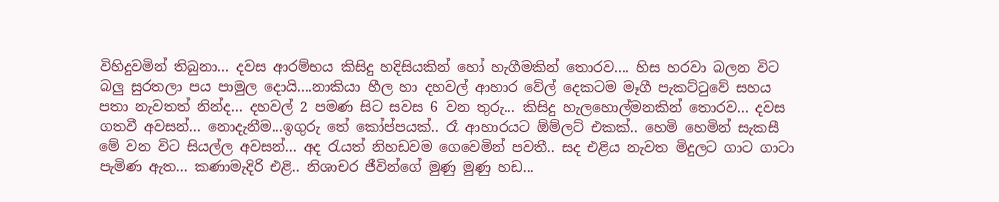විහිදුවමින් තිබුනා... දවස ආරම්භය කිසිදු හදිසියකින් හෝ හැගීමකින් තොරව.... හිස හරවා බලන විට බලු සුරතලා පය පාමුල දොයි....නාකියා හීල හා දහවල් ‍ආහාර වේල් දෙකටම මෑගී පැකට්ටුවේ සහය පතා නැවතත් නින්ද... දහවල් 2 පමණ සිට සවස 6 වන තුරු... කිසිදු හැලහොල්මනකින් තොරව... දවස ගතවී අවසන්... නොදැනීම...ඉගුරු තේ කෝප්පයක්.. රෑ ආහාරයට ඕම්ලට් එකක්.. හෙමි හෙමින් සැකසී මේ වන විට සියල්ල අවසන්... අද රැයත් නිහඩවම ගෙවෙමින් පවතී.. සද එළිය නැවත මිදුලට ගාට ගාටා පැමිණ ඇත... කණාමැදිරි එළි.. නිශාචර ජීවින්ගේ මුණු මුණු හඩ...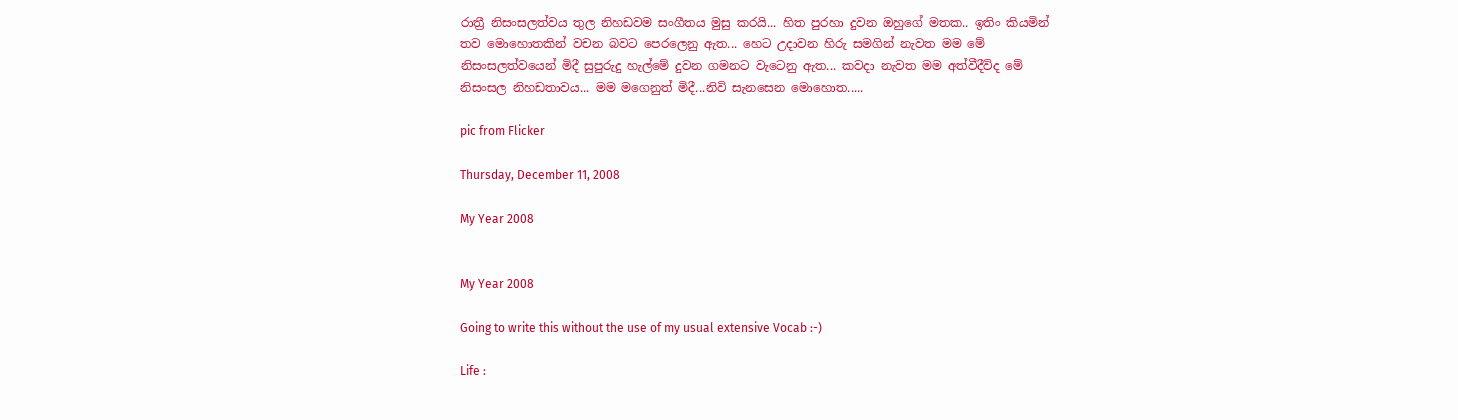රාත්‍රී නිසංසලත්වය තුල නිහඩවම සංගීතය මුසු කරයි... හිත පුරහා ‍දුවන ඔහුගේ මතක.. ඉතිං කියමින් තව මොහොතකින් වචන බවට පෙරලෙනු ඇත... හෙට උදාවන හිරු සමගින් නැවත මම මේ නිසංසලත්වයෙන් මිදී සුපුරුදු හැල්මේ දුවන ගමනට වැටෙනු ඇත... කවදා නැවත මම අත්වීදීවිද මේ නිසංසල නිහඩතාවය... මම මගෙනුත් මිදී...නිවි සැනසෙන මොහොත.....

pic from Flicker

Thursday, December 11, 2008

My Year 2008


My Year 2008

Going to write this without the use of my usual extensive Vocab :-)

Life :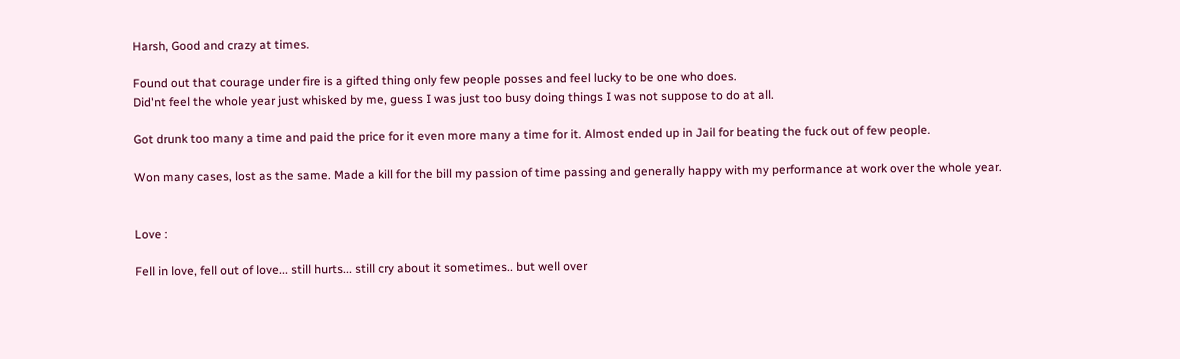Harsh, Good and crazy at times.

Found out that courage under fire is a gifted thing only few people posses and feel lucky to be one who does.
Did'nt feel the whole year just whisked by me, guess I was just too busy doing things I was not suppose to do at all.

Got drunk too many a time and paid the price for it even more many a time for it. Almost ended up in Jail for beating the fuck out of few people.

Won many cases, lost as the same. Made a kill for the bill my passion of time passing and generally happy with my performance at work over the whole year.


Love :

Fell in love, fell out of love... still hurts... still cry about it sometimes.. but well over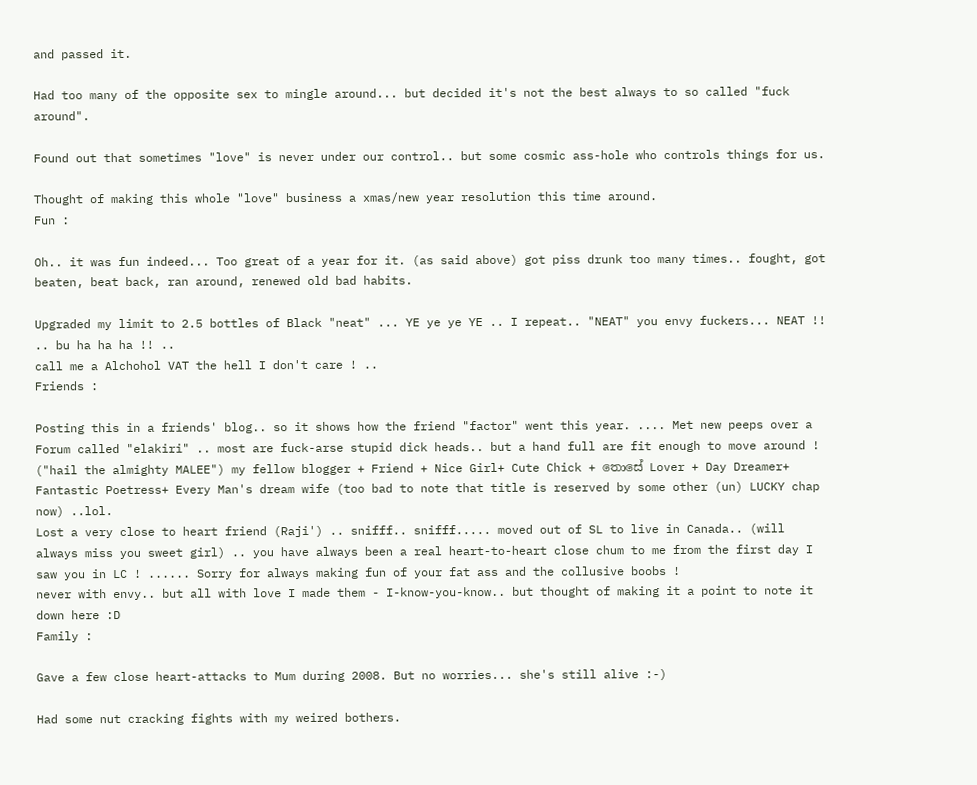and passed it.

Had too many of the opposite sex to mingle around... but decided it's not the best always to so called "fuck around".

Found out that sometimes "love" is never under our control.. but some cosmic ass-hole who controls things for us.

Thought of making this whole "love" business a xmas/new year resolution this time around.
Fun :

Oh.. it was fun indeed... Too great of a year for it. (as said above) got piss drunk too many times.. fought, got beaten, beat back, ran around, renewed old bad habits.

Upgraded my limit to 2.5 bottles of Black "neat" ... YE ye ye YE .. I repeat.. "NEAT" you envy fuckers... NEAT !! .. bu ha ha ha !! ..
call me a Alchohol VAT the hell I don't care ! ..
Friends :

Posting this in a friends' blog.. so it shows how the friend "factor" went this year. .... Met new peeps over a Forum called "elakiri" .. most are fuck-arse stupid dick heads.. but a hand full are fit enough to move around !
("hail the almighty MALEE") my fellow blogger + Friend + Nice Girl+ Cute Chick + තොසේ Lover + Day Dreamer+ Fantastic Poetress+ Every Man's dream wife (too bad to note that title is reserved by some other (un) LUCKY chap now) ..lol.
Lost a very close to heart friend (Raji') .. snifff.. snifff..... moved out of SL to live in Canada.. (will always miss you sweet girl) .. you have always been a real heart-to-heart close chum to me from the first day I saw you in LC ! ...... Sorry for always making fun of your fat ass and the collusive boobs !
never with envy.. but all with love I made them - I-know-you-know.. but thought of making it a point to note it down here :D
Family :

Gave a few close heart-attacks to Mum during 2008. But no worries... she's still alive :-)

Had some nut cracking fights with my weired bothers.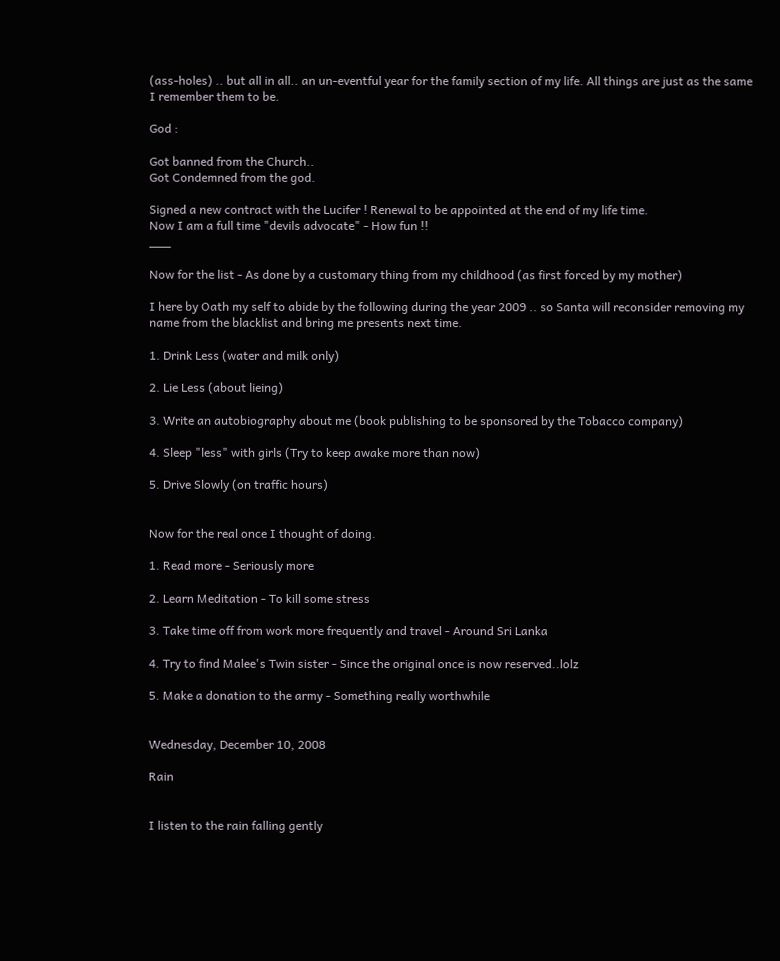(ass-holes) .. but all in all.. an un-eventful year for the family section of my life. All things are just as the same I remember them to be.

God :

Got banned from the Church..
Got Condemned from the god.

Signed a new contract with the Lucifer ! Renewal to be appointed at the end of my life time.
Now I am a full time "devils advocate" - How fun !!
___

Now for the list - As done by a customary thing from my childhood (as first forced by my mother)

I here by Oath my self to abide by the following during the year 2009 .. so Santa will reconsider removing my name from the blacklist and bring me presents next time.

1. Drink Less (water and milk only)

2. Lie Less (about lieing)

3. Write an autobiography about me (book publishing to be sponsored by the Tobacco company)

4. Sleep "less" with girls (Try to keep awake more than now)

5. Drive Slowly (on traffic hours)


Now for the real once I thought of doing.

1. Read more - Seriously more

2. Learn Meditation - To kill some stress

3. Take time off from work more frequently and travel - Around Sri Lanka

4. Try to find Malee's Twin sister - Since the original once is now reserved..lolz

5. Make a donation to the army - Something really worthwhile


Wednesday, December 10, 2008

Rain


I listen to the rain falling gently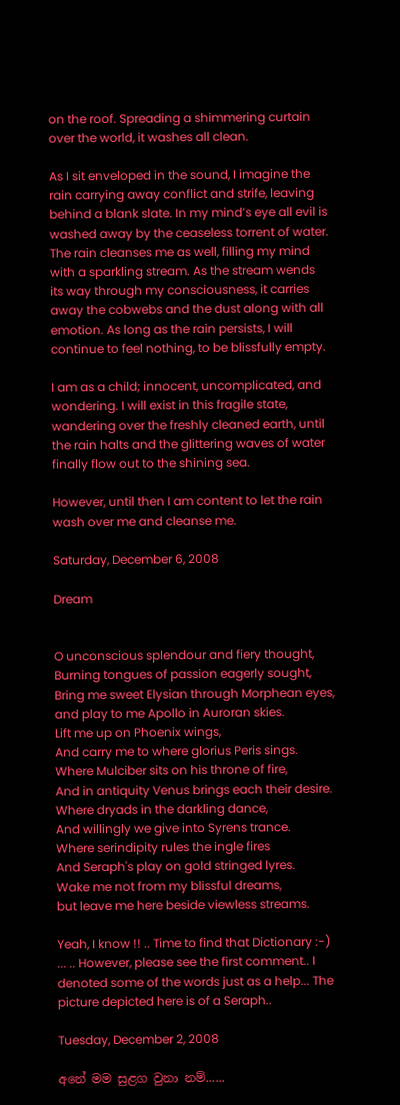on the roof. Spreading a shimmering curtain over the world, it washes all clean.

As I sit enveloped in the sound, I imagine the rain carrying away conflict and strife, leaving behind a blank slate. In my mind’s eye all evil is washed away by the ceaseless torrent of water. The rain cleanses me as well, filling my mind with a sparkling stream. As the stream wends its way through my consciousness, it carries away the cobwebs and the dust along with all emotion. As long as the rain persists, I will continue to feel nothing, to be blissfully empty.

I am as a child; innocent, uncomplicated, and wondering. I will exist in this fragile state, wandering over the freshly cleaned earth, until the rain halts and the glittering waves of water finally flow out to the shining sea.

However, until then I am content to let the rain wash over me and cleanse me.

Saturday, December 6, 2008

Dream


O unconscious splendour and fiery thought,
Burning tongues of passion eagerly sought,
Bring me sweet Elysian through Morphean eyes,
and play to me Apollo in Auroran skies.
Lift me up on Phoenix wings,
And carry me to where glorius Peris sings.
Where Mulciber sits on his throne of fire,
And in antiquity Venus brings each their desire.
Where dryads in the darkling dance,
And willingly we give into Syrens trance.
Where serindipity rules the ingle fires
And Seraph's play on gold stringed lyres.
Wake me not from my blissful dreams,
but leave me here beside viewless streams.

Yeah, I know !! .. Time to find that Dictionary :-) ... .. However, please see the first comment.. I denoted some of the words just as a help... The picture depicted here is of a Seraph..

Tuesday, December 2, 2008

අනේ මම සුළග වුනා නම්‍‍......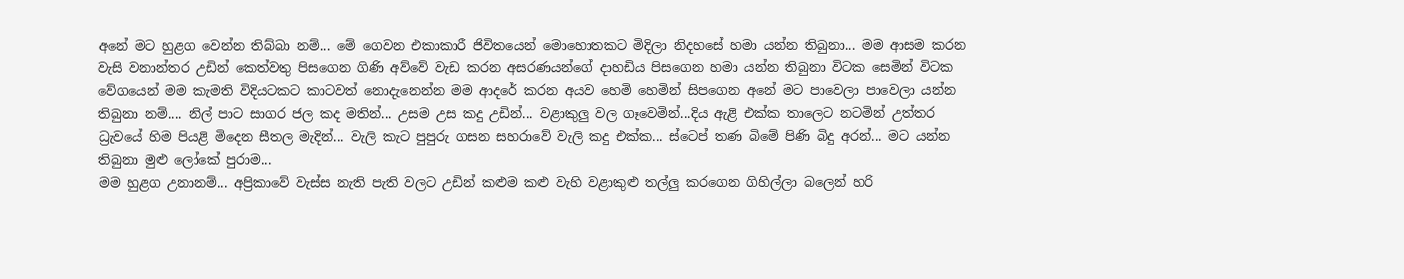අනේ මට හුළග වෙන්න තිබ්බා නම්... මේ ගෙවන එකාකාරී ජිවිතයෙන් මොහොතකට මිදිලා නිදහසේ හමා යන්න තිබුනා... මම ආසම කරන වැසි වනාන්තර උඩින් කෙත්වතු පිසගෙන ගිණි අව්වේ වැඩ කරන අසරණයන්ගේ දාහඩිය පිසගෙන හමා යන්න තිබුනා විටක සෙමින් විටක වේගයෙන් මම කැමති විදියටක‍ට කාටවත් නොදැනෙන්න මම ආදරේ කරන අයව හෙමි හෙමින් සිපගෙන අනේ මට පාවෙලා පාවෙලා යන්න තිබුනා නම්.... නිල් පාට සාගර ජල කද මතින්‍‍... උසම උස කදු උඩින්... වළාකුලු වල ගෑවෙමින්...දිය ඇළි එක්ක තාලෙට නටමින් උත්තර ධ්‍රැවයේ හිම පියළි මිදෙන සීතල මැදින්... වැලි කැට පුපුරු ගසන සහරාවේ වැලි කදු එක්ක... ස්ටෙප් තණ බිමේ පිණි බිදු අරන්... මට යන්න තිබුනා මුළු ලෝකේ පුරාම...
මම හුළග උනානම්... අප්‍රිකාවේ වැස්ස නැති පැති වලට උඩින් කළුම කළු වැහි වළාකුළු තල්ලු කරගෙන ගිහිල්ලා බලෙන් හරි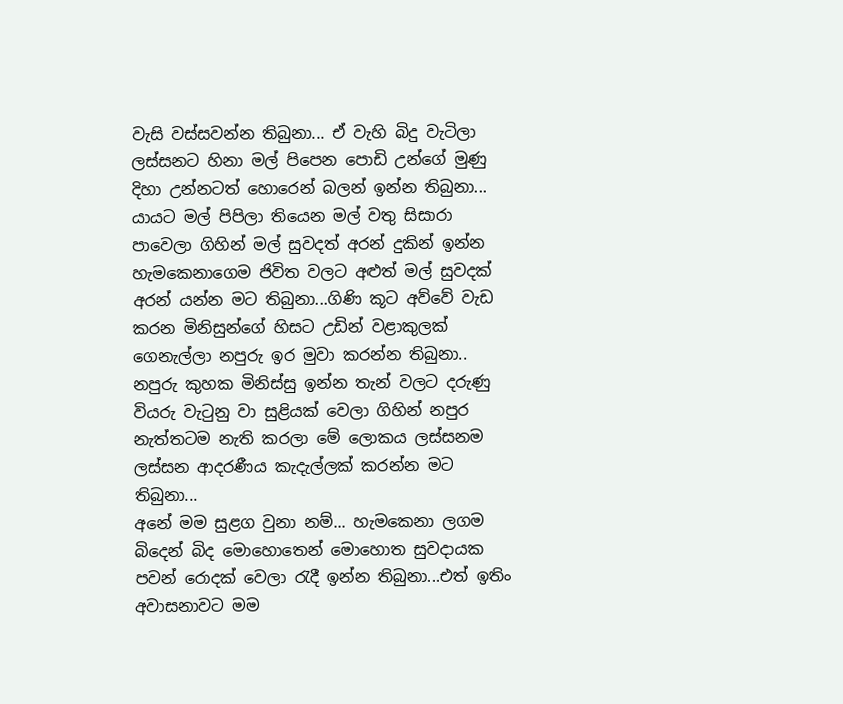වැසි වස්සවන්න තිබුනා... ඒ වැහි බිදු වැටිලා ලස්සනට හිනා මල් පිපෙන පොඩි උන්ගේ මුණු දිහා උන්නටත් හොරෙන් බලන් ඉන්න තිබුනා... යායට මල් පිපිලා තියෙන මල් වතු සිසාරා පාවෙලා ගිහින් මල් සුවදත් අරන් දුකින් ඉන්න හැමකෙනාගෙම ජිවිත වලට අළුත් මල් සුවදක් අරන් යන්න මට තිබුනා...ගිණි කූ‍ට අව්වේ වැඩ කරන මිනිසුන්ගේ හිසට උඩින් වළාකුලක් ගෙනැල්ලා නපුරු ඉර මුවා කරන්න තිබුනා..
නපුරු කුහක මිනිස්සු ඉන්න තැන් වලට ‍දරුණු වියරු වැටුනු වා සුළියක් වෙලා ගිහින් නපුර නැත්තටම නැති කරලා‍ මේ ලොකය ලස්සනම ලස්සන ආදරණීය කැදැල්ලක් කරන්න මට තිබුනා...
අනේ මම සුළග වුනා නම්... හැමකෙනා ලගම බිදෙන් බිද මොහොතෙන් මොහොත සුවදායක පවන් රොදක් වෙලා රැදී ඉන්න තිබුනා...එත් ඉතිං අවාසනාවට මම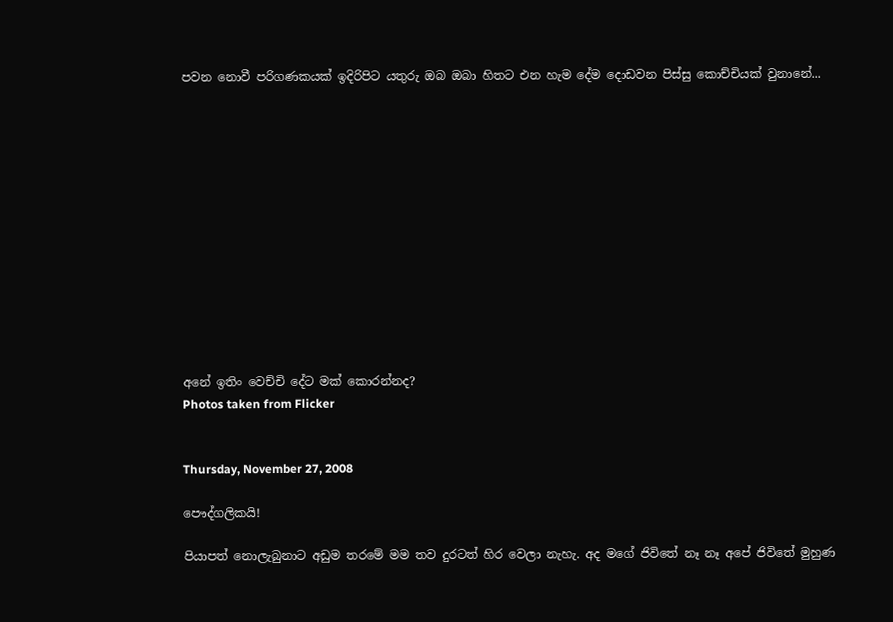පවන නොවී පරිගණකයක් ඉදිරිපිට යතුරු ඔබ ඔබා හිතට එන හැම දේම දොඩවන පිස්සු කොච්චියක් වුනානේ...













අනේ ඉතිං වෙච්චි දේට මක් කොරන්නද?
Photos taken from Flicker


Thursday, November 27, 2008

පෞද්ගලිකයි!

පියාපත් නොලැබුනාට අඩුම තරමේ මම තව දුරටත් හිර වෙලා නැහැ. අද මගේ ජිවිතේ නෑ නෑ අපේ ජිවිතේ මුහුණ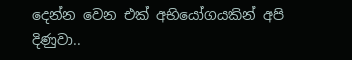දෙන්න වෙන එක් අභියෝගයකින් අපි දිණුවා..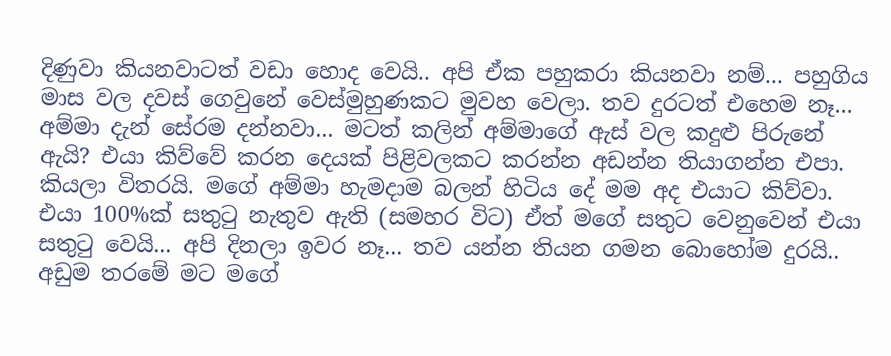දිණුවා කියනවාටත් වඩා හොද වෙයි.. අපි ඒක පහුකරා කියනවා නම්... පහුගිය මාස වල දවස් ගෙවුනේ ‍වෙස්මුහුණකට මුවහ වෙලා. තව දුරටත් එහෙම නෑ... අම්මා දැන් සේරම දන්නවා... මටත් කලින් අම්මාගේ ඇස් වල කදුළු පිරුනේ ඇයි? එයා කිව්වේ කරන දෙයක් පිළිවලකට කරන්න අඩන්න තියාගන්න එපා. කියලා විතරයි. මගේ අම්මා හැමදාම බලන් හිටිය දේ මම අද එයාට කිව්වා. එයා 100%ක් සතුටු නැතුව ඇති (සමහර විට) ඒත් මගේ සතුට වෙනුවෙන් එයා සතුටු වෙයි... අපි දිනලා ඉවර නෑ... තව යන්න තියන ගමන බොහෝම දුරයි.. අඩුම තරමේ මට මගේ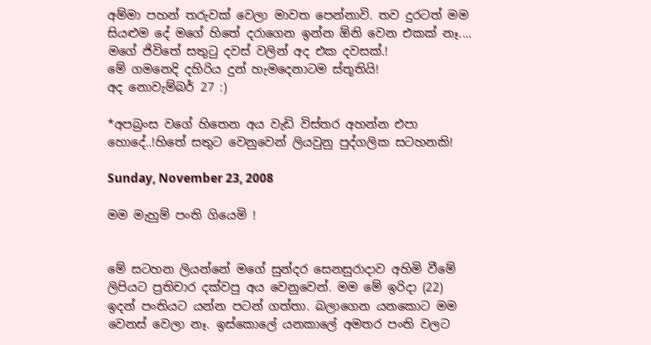අම්මා පහන් තරුවක් වෙලා මාවත පෙන්නාවි. තව දුරටත් මම සියළුම දේ මගේ හිතේ දරාගෙන ඉන්න ඕනි වෙන එකක් නෑ.... මගේ ජිවිතේ සතුටු දවස් වලින් අද එක දවසක්.!
මේ ගමනෙදි දහිරිය දුන් හැමදෙනාටම ස්තූතියි!
අද නො‍වැම්බර් 27 :)

*අපබ්‍රංස වගේ හිතෙන අය වැඩි විස්තර අහන්න එපා හොදේ..!හිතේ සතුට වෙනුවෙන් ලියවුනු පුද්ගලික සටහනකි!

Sunday, November 23, 2008

මම මැහුම් පංති ‍ගියෙමි !


මේ සටහන ලියන්නේ මගේ සුන්දර සෙනසුරාදාව අහිමි වීමේ ලිපියට ප්‍රතිචාර දක්වපු අය වෙනුවෙන්. මම මේ ඉරිදා (22) ඉදන් පංතියට යන්න පටන් ගත්තා. බලාගෙන යනකොට මම වෙනස් වෙලා නෑ. ඉස්කොලේ යනකාලේ අමතර පංති වලට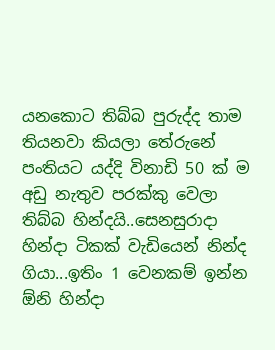යනකොට තිබ්බ පුරුද්ද තාම තියනවා කියලා තේරුනේ පංතියට යද්දි විනාඩි 50 ක් ම අඩු නැතුව පරක්කු වෙලා තිබ්බ හින්දයි..සෙනසුරාදා හින්දා ටිකක් වැඩියෙන් නින්ද ගියා...ඉතිං 1 වෙනකම් ඉන්න ඕනි හින්දා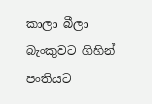කාලා බීලා බැංකුවට ගිහින් පංතියට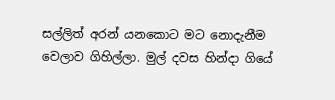සල්ලිත් අරන් යනකොට මට නොදැනීම වෙලාව ගිහිල්ලා. මුල් දවස හින්දා ගියේ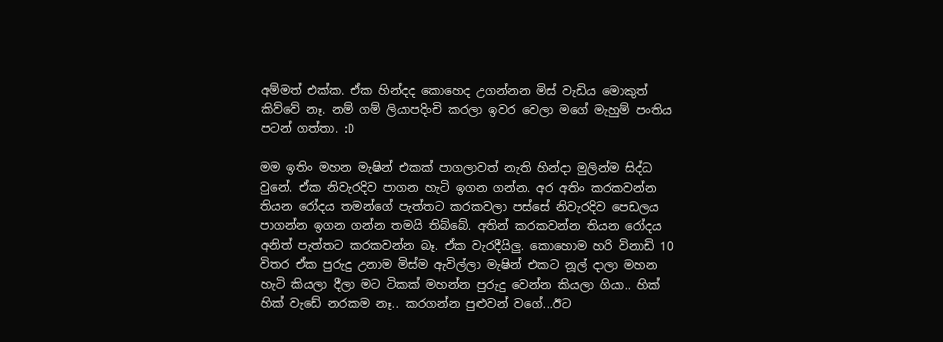අම්මත් එක්ක. ඒක හින්දද කොහෙද උගන්නන මිස් වැඩිය මොකුත් කිව්වේ නෑ. නම් ගම් ලියාපදිංචි කරලා ඉවර වෙලා ම‍ගේ මැහුම් පංතිය පටන් ගත්තා. :D

මම ඉතිං මහන මැෂින් එකක් පාගලාවත් නැති හින්දා මුලින්ම සිද්ධ වුනේ. ඒක නිවැරදිව පාගන හැටි ඉගන ගන්න. අර අතිං කරකවන්න තියන රෝදය තමන්ගේ පැත්තට කරකවලා පස්සේ නිවැරදිව පෙඩලය පාගන්න ඉගන ගන්න තමයි තිබ්බේ. අතින් කරකවන්න තියන රෝදය අනිත් පැත්තට කරකවන්න බෑ. ඒක වැරදීයිලු. කොහොම හරි විනාඩි 10 විතර ඒක පුරුදු උනාම මිස්ම ඇවිල්ලා මැෂින් එකට නූල් දාලා මහන හැටි කියලා දීලා මට ටිකක් මහන්න පුරුදු වෙන්න කියලා ගියා.. හික් හික් වැඩේ නරකම නෑ.. කරගන්න පුළුවන් වගේ...ඊට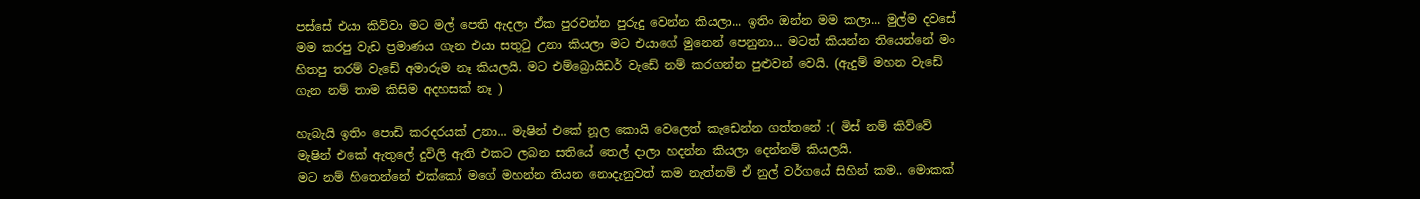පස්සේ එයා කිව්වා මට මල් පෙති ඇදලා ඒක පුරවන්න පුරුදු වෙන්න කියලා... ඉතිං ‍ඔන්න මම කලා... මුල්ම දවසේ මම කරපු වැඩ ප්‍රමාණය ගැන එයා සතුටු උනා කියලා මට එයාගේ මුනෙන් පෙනුනා... මටත් කියන්න තියෙන්නේ මං හිතපු තරම් වැඩේ අමාරුම නෑ කියලයි. මට එම්බ්‍රොයිඩර් වැඩේ නම් කරගන්න පුළුවන් වෙයි. (ඇදුම් මහන වැඩේ ගැන නම් තාම කිසිම අදහසක් නෑ )

හැබැයි ඉතිං පො‍ඩි කරදරයක් උනා... මැෂින් එකේ නූල කොයි වෙලෙත් කැඩෙන්න ගත්තනේ :( මිස් නම් කිව්වේ මැෂින් එකේ ඇතුලේ දුවිලි ඇති එකට ලබන සතියේ තෙල් දාලා හදන්න කියලා දෙන්නම් කියලයි.
මට නම් හිතෙන්නේ එක්කෝ මගේ මහන්න තියන නොදැනුවත් කම නැත්නම් ඒ නුල් වර්ගයේ සිහින් කම.. මොකක්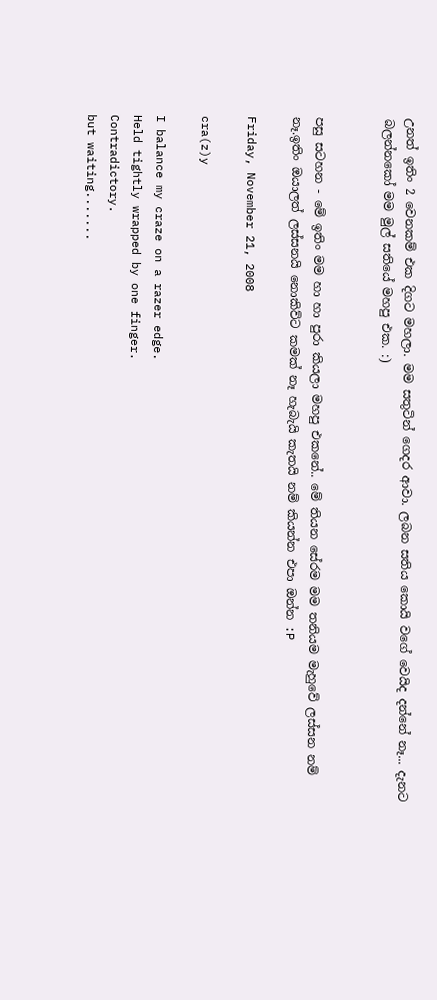උනත් ඉතිං 2 වෙනකම් එක දිගට මහලා. මම සතුටින් ගෙදර ආවා. ලබන සතිය කොයි වගේ වෙයිද දන්නේ නෑ... දැනට බලන්නකෝ මම මුල් සතියේ මහපු එක. :)


පසු සටහන - මේ ඉතිං මම හා හා පුරා කියලා මහපු එකනේ.. මේ තියන සේරම මම තනියම මැහුවේ ලස්සන නම් නෑ.ඉතිං ‍ඔයාලත් ලස්සනයි නොකිව්ට කමක් නෑ හැබැයි කැතයි නම් කියන්න එපා ඔන්න :P

Friday, November 21, 2008

cra(z)y

I balance my craze on a razer edge.
Held tightly wrapped by one finger.
Contradictory.
but waiting.......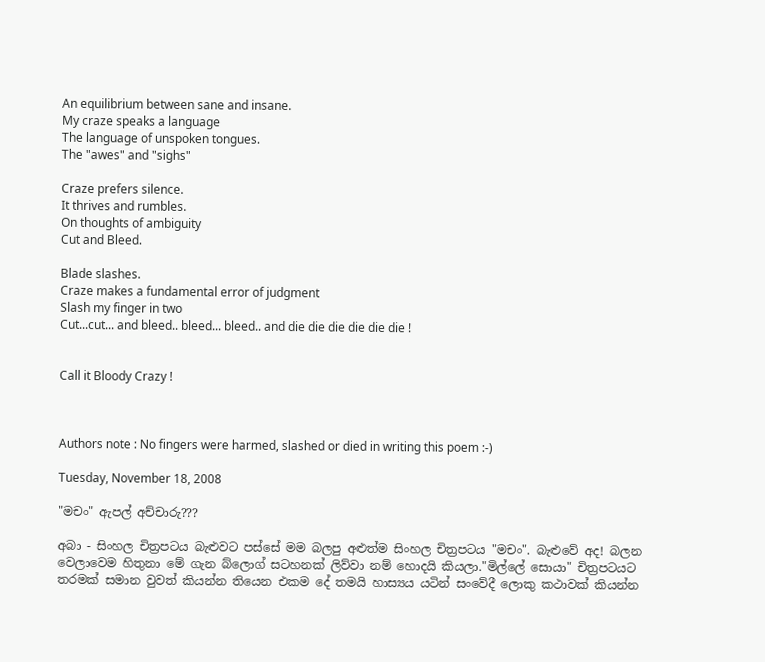An equilibrium between sane and insane.
My craze speaks a language
The language of unspoken tongues.
The "awes" and "sighs"

Craze prefers silence.
It thrives and rumbles.
On thoughts of ambiguity
Cut and Bleed.

Blade slashes.
Craze makes a fundamental error of judgment
Slash my finger in two
Cut...cut... and bleed.. bleed... bleed.. and die die die die die die !


Call it Bloody Crazy !



Authors note : No fingers were harmed, slashed or died in writing this poem :-)

Tuesday, November 18, 2008

"මචං" ඇපල් අච්චාරු???

අබා - සිංහල චිත්‍රපටය බැළුවට පස්සේ මම බලපු අළුත්ම සිංහල චිත්‍රපටය "මචං". බැළුවේ අද! බලන වෙලාවෙම හිතුනා මේ ගැන ‍බ්ලොග් සටහනක් ලිව්වා නම් හොදයි කියලා."මිල්ලේ සොයා" චිත්‍රපටයට තරමක් සමාන වුවත් කියන්න තියෙන එකම දේ තමයි හාස්‍යය යටින් සංවේදී ලොකු කථාවක් කියන්න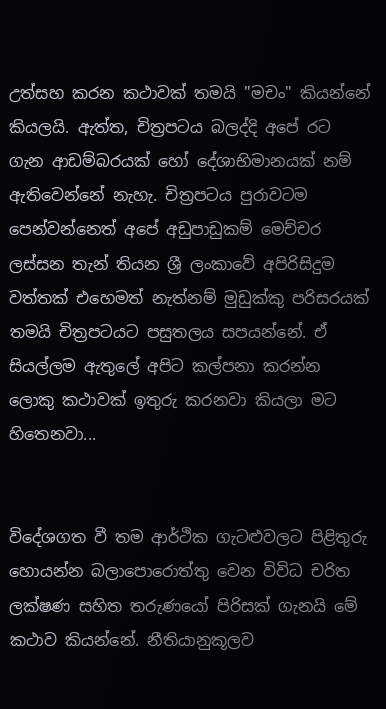උත්සහ කරන කථාවක් තමයි "මචං" කියන්නේ කියලයි. ඇත්ත, චිත්‍රපටය බලද්දි අපේ රට ගැන ආඩම්බරයක් හෝ දේශාභිමානයක් නම් ඇතිවෙන්නේ නැහැ. චිත්‍රපට‍ය පුරාවටම පෙන්වන්නෙත් අපේ අඩුපාඩුකම් මෙච්චර ලස්සන තැන් තියන ශ්‍රී ලංකාවේ අපිරිසිදුම වත්තක් එහෙමත් නැත්නම් මුඩුක්කු පරිසරයක් තමයි චිත්‍රපටයට පසුතලය සපයන්නේ. ඒ සියල්ලම ඇතුලේ අපිට කල්පනා කරන්න ලොකු කථාවක් ඉතුරු කරනවා කියලා මට හිතෙනවා...


විදේශගත වී තම ආර්ථික ගැටළුවලට පිළිතුරු හොයන්න බලාපොරොත්තු වෙන විවිධ චරිත ලක්ෂණ සහිත තරුණයෝ පිරිසක් ගැනයි මේ කථාව කියන්නේ. නීතියානුකූලව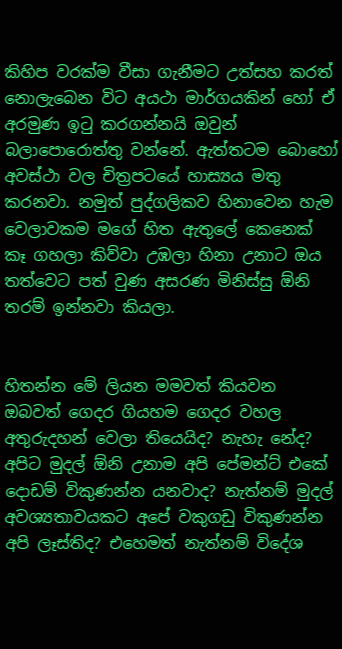කිහිප වරක්ම වීසා ගැනීමට උත්සහ කරත් නොලැබෙන විට අයථා මාර්ගයකින් හෝ ඒ අරමුණ ඉටු කරගන්නයි ඔවුන් බලාපො‍‍‍රොත්තු ‍වන්නේ. ඇත්තටම බොහෝ අවස්ථා වල චිත්‍රපටයේ හාස්‍යය මතු කරනවා. නමුත් පුද්ගලිකව හිනාවෙන හැම වෙලාවකම මගේ හිත ඇතුලේ කෙනෙක් කෑ ගහලා කිව්වා උඹලා හිනා උනාට ඔය තත්වෙට පත් වුණ අසරණ මිනිස්සු ඕනි තරම් ඉන්නවා කියලා.


හිතන්න මේ ලියන මමවත් කියවන ඔබවත් ගෙදර ගියහම ගෙදර වහල අතුරුදහන් වෙලා තියෙයිද? නැහැ නේද? අපිට මුදල් ඕනි උනාම අපි පේමන්ට් එකේ දොඩම් විකුණන්න යනවාද? නැත්නම් මුදල් අවශ්‍යතාවයකට අපේ වකුගඩු විකුණන්න අපි ලෑස්තිද? එහෙමත් නැත්නම් විදේශ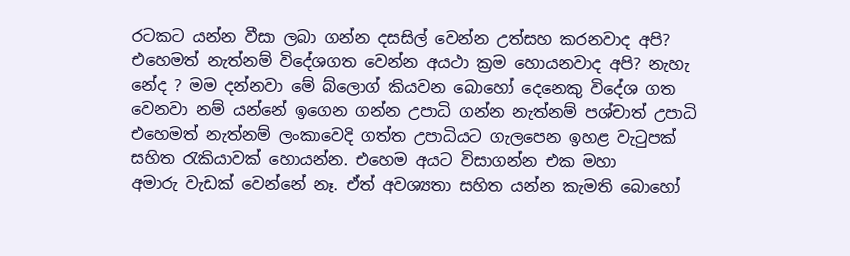රටකට යන්න වීසා ලබා ගන්න දසසිල් වෙන්න උත්සහ කරනවාද අපි? එහෙමත් නැත්නම් ‍විදේශගත වෙන්න අයථා ක්‍රම හොයනවාද අපි? නැහැ නේද ? මම දන්නවා මේ ‍බ්ලොග් කියවන බොහෝ දෙනෙකු විදේශ ගත වෙනවා නම් යන්නේ ඉගෙන ගන්න උපාධි ගන්න නැත්නම් පශ්චාත් උපාධි එහෙමත් නැත්නම් ලංකාවෙදි ගත්ත උපාධියට ගැලපෙන ඉහළ වැටුපක් සහිත රැකියාවක් හොයන්න. එහෙම අයට විසාගන්න එක මහා අමාරු ‍වැඩක් වෙන්නේ නෑ. ඒත් අවශ්‍යතා සහිත යන්න කැමති බොහෝ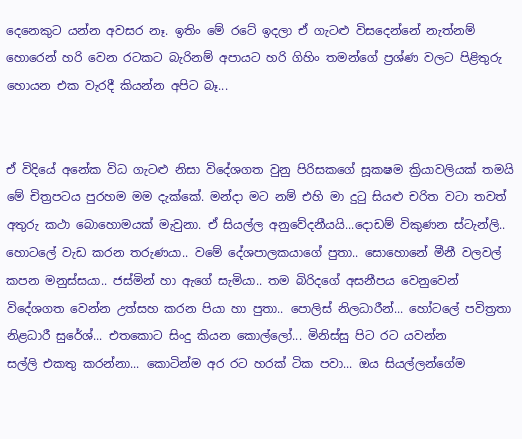දෙනෙකුට යන්න අවසර නෑ. ඉතිං මේ රටේ ඉදලා ඒ ගැටළු විසදෙන්නේ නැත්නම් හොරෙන් හරි වෙන රටකට බැරිනම් අපායට හරි ගිහිං තමන්ගේ ප්‍රශ්ණ වලට පිළිතුරු හොයන එක වැරදී කියන්න අපිට බෑ...


ඒ විදියේ අනේක විධ ගැටළු නිසා විදේශගත ‍වුනු පිරිසකගේ සූකෂම ක්‍රියාවලියක් තමයි මේ චිත්‍රපටය පුරහම මම දැක්කේ. මන්දා මට නම් එහි මා දුටු සියළු චරිත වටා තවත් අතුරු කථා බොහොමයක් මැවුනා. ඒ සියල්ල අනුවේදනීයයි...දොඩම් විකුණන ස්ටැන්ලි.. හොටලේ වැඩ කරන තරුණයා.. ව‍මේ දේශපාලකයාගේ පුතා.. සො‍හොනේ මීනී වලවල් කපන මනුස්සයා.. ජස්මින් හා ඇගේ සැමියා.. තම බිරිදගේ අසනීපය වෙනුවෙන් විදේශගත වෙන්න උත්සහ කරන පියා හා පුතා.. පොලිස් නිලධාරීන්... හෝටලේ පවිත්‍රතා නිළධාරී සුරේශ්... එතකොට සිංදු කියන කොල්ලෝ... මිනිස්සු පිට රට යවන්න සල්ලි ‍එකතු කරන්නා... කොටින්ම අර රට හරක් ටික පවා... ඔය සියල්ලන්ගේම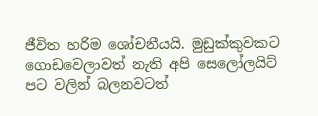ජීවිත හරිම ශෝචනීයයි. මුඩුක්කුවකට ගොඩවෙලාවත් නැති අපි සෙලෝලයිට් පට වලින් බලනවටත්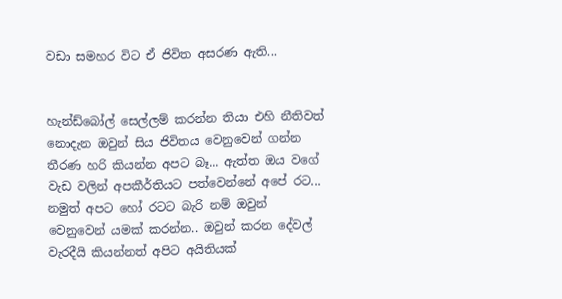වඩා සමහර විට ඒ ජිවිත අසරණ ඇති...


හැන්ඩ්බෝල් සෙල්ලම් කරන්න තියා එහි නීතිවත් නොදැන ඔවුන් සිය ජිවිතය වෙනුවෙන් ගන්න තීරණ හරි කියන්න අපට බෑ... ඇත්ත ඔය වගේ වැඩ වලින් අපකීර්තියට පත්වෙන්නේ අපේ රට... නමුත් අපට හෝ රටට බැරි නම් ඔවුන් වෙනුවෙන් යමක් කරන්න.. ඔවුන් කරන දේවල් වැරදීයි කියන්නත් අපිට අයිතියක්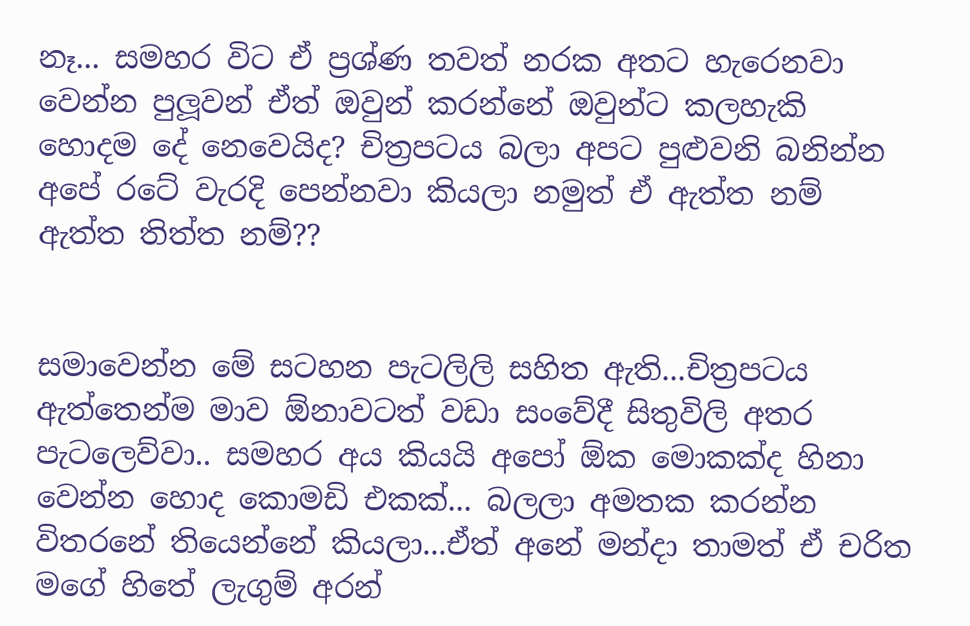නෑ... සමහර විට ‍ඒ ප්‍රශ්ණ තවත් නරක අතට හැරෙනවා වෙන්න පුලූවන් ඒත් ඔවුන් කරන්නේ ඔවුන්ට කලහැකි හොදම දේ නෙවෙයිද? චිත්‍රපටය බලා අපට පුළුවනි බනින්න අපේ රටේ වැරදි පෙන්නවා කියලා නමුත් ඒ ඇත්ත නම් ඇත්ත තිත්ත නම්??


සමාවෙන්න මේ සටහන පැටලිලි සහිත ඇති...චිත්‍රපටය ඇත්තෙන්ම මාව ඕනාවටත් වඩා සංවේදී සිතුවිලි අතර පැටලෙව්වා.. සමහර අය කියයි අපෝ ඕක මොකක්ද හිනා වෙන්න හොද කොමඩි එකක්... බලලා අමතක කරන්න විතරනේ තියෙන්නේ කියලා...ඒත් අනේ මන්දා තාමත් ඒ චරිත මගේ හිතේ ලැගුම් අරන්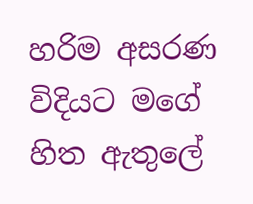හරිම අසරණ විදියට මගේ හිත ඇතුලේ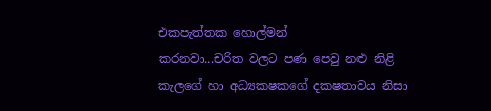එකපැත්තක හොල්මන් කරනවා...චරිත ‍වලට පණ පෙවු නළු නිළි කැලගේ හා අධ්‍යකෂ‍කගේ දකෂතාවය නිසා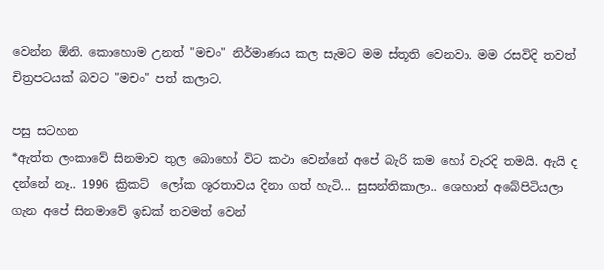වෙන්න ඕනි. කොහොම උනත් "මචං" නිර්මාණය කල සැමට මම ස්තූති වෙනවා. මම රසවිදි තවත් චිත්‍රපටයක් බවට "මචං" පත් කලාට.

පසු සටහන
*ඇත්ත ලංකාවේ සිනමාව තුල බොහෝ විට කථා වෙන්නේ අපේ බැරි කම හෝ ‍වැරදි තමයි. ඇයි ද දන්නේ නෑ.. 1996 ක්‍රිකට් ‍ ලෝක ශූරතාවය දිනා ගත් හැටි... සුසන්තිකාලා.. ශෙහාන් අබේපිටියලා ගැන අපේ සිනමාවේ ඉඩක් තවමත් වෙන්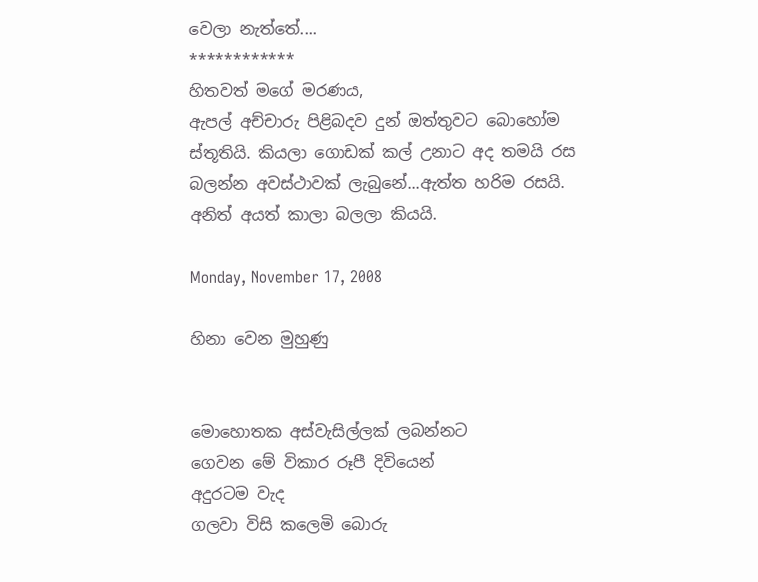වෙලා නැත්තේ....
************
හිතවත් මගේ මරණය,
ඇපල් අච්චාරු පිළිබදව දුන් ඔත්තුවට බොහෝම ස්තූතියි. කියලා ගොඩක් කල් උනාට අද තමයි රස බලන්න අවස්ථාවක් ලැබුනේ...ඇත්ත හරිම රසයි. අනිත් අයත් කාලා බලලා කියයි.

Monday, November 17, 2008

හිනා වෙන මුහුණු


මොහොතක අස්වැසිල්ලක් ලබන්නට
ගෙවන මේ විකාර රූපී දිවියෙන්
අදුරටම වැද
ගලවා විසි කලෙමි බොරු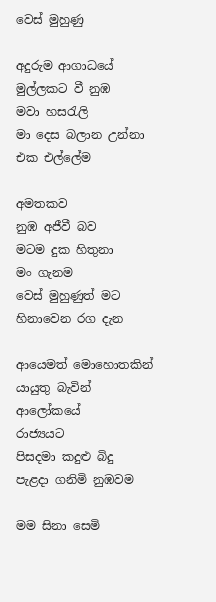වෙස් මුහුණු

අදුරුම ආගාධයේ
මුල්ලකට වී නුඹ
මවා හසරැලි
මා දෙස බලාන උන්නා
එක එල්ලේම

අමතකව
නුඹ අජීවී බව
මටම දුක හිතුනා
මං ගැනම
වෙස් මුහුණුත් මට
හිනාවෙන රග දැන

ආයෙමත් මොහොතකින්
යායුතු බැවින්
ආලෝකයේ
රාජ්‍යයට
පිසදමා කදුළු බිදු
පැළදා ගනිමි නුඹවම

මම සිනා සෙමි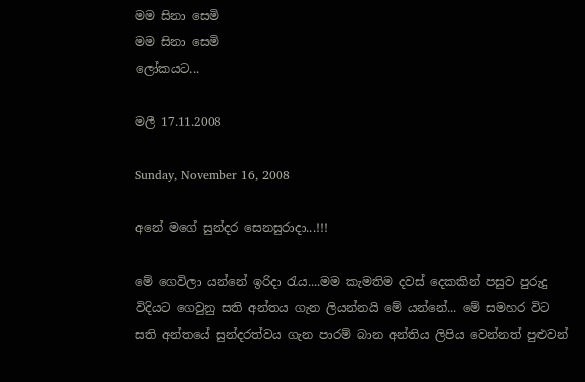මම සිනා සෙමි
මම සිනා සෙමි
ලෝකයට...

මලී 17.11.2008

Sunday, November 16, 2008

අනේ මගේ සුන්දර සෙනසුරාදා...!!!

මේ ගෙවිලා යන්නේ ඉරිදා රැය....මම කැමතිම දවස් දෙකකින් පසුව පුරුදු විදියට ගෙවුනු සති අන්තය ගැන ලියන්නයි මේ යන්නේ... මේ සමහර විට සති අන්තයේ සුන්දරත්වය ගැන පාරම් බාන අන්තිය ලිපිය වෙන්නත් පුළුවන්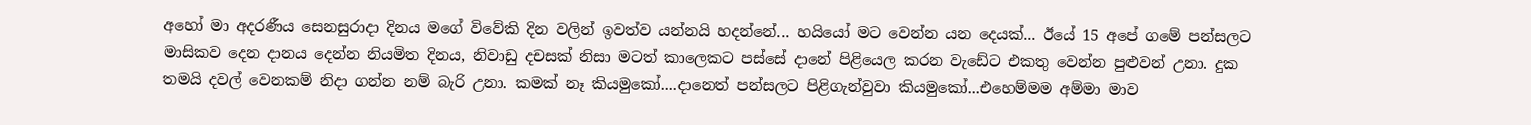අහෝ මා අදරණීය සෙනසුරාදා දිනය මගේ විවේකි දින වලින් ඉවත්ව යන්නයි හදන්නේ... හයියෝ මට වෙන්න යන දෙයක්... ඊයේ 15 අපේ ගමේ පන්සලට මා‍සිකව දෙන දානය දෙන්න නියමිත දිනය, නිවාඩු දචසක් නිසා මටත් කාලෙකට පස්සේ දානේ පිළියෙල කරන වැ‍ඩේට එකතු වෙන්න පුළුවන් උනා. දුක තමයි දවල් වෙනකම් නිදා ගන්න නම් බැරි උනා. කමක් නෑ කියමුකෝ....දානෙත් පන්සලට පිළිගැන්වුවා කියමුකෝ...එහෙම්මම අම්මා මාව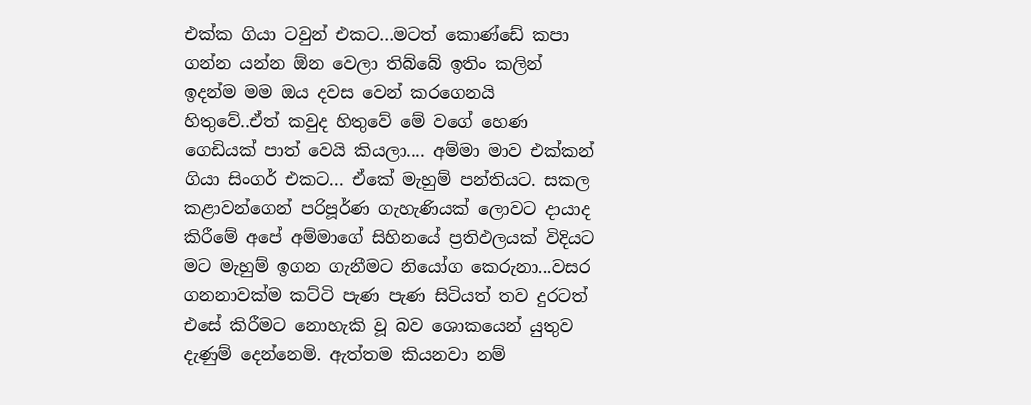එක්ක ගියා ටවුන් එකට...ම‍ටත් කොණ්ඩේ කපා ගන්න යන්න ඕන වෙලා තිබ්බේ ඉතිං කලින් ඉදන්ම මම ඔය දවස වෙන් කරගෙනයි හිතුවේ..ඒත් කවුද හිතුවේ‍‍‍ මේ වගේ හෙණ ගෙඩියක් පාත් වෙයි කියලා.... අම්මා මාව එක්කන් ගියා සිංගර් එකට... ඒකේ මැහුම් පන්තියට. සකල කළාවන්ගෙන් පරිපූර්ණ ගැහැණියක් ලොවට දායාද කිරීමේ අපේ අම්මාගේ සිහිනයේ ප්‍රතිඵලයක් විදියට මට මැහුම් ඉගන ගැනීමට නියෝග කෙරුනා...වසර ගනනාවක්ම කට්ටි පැණ පැණ සිටියත් තව දුරටත් එසේ කිරීමට නො‍හැකි වූ බව ශොකයෙන් යුතුව දැණුම් දෙන්නෙමි. ඇත්තම කියනවා නම්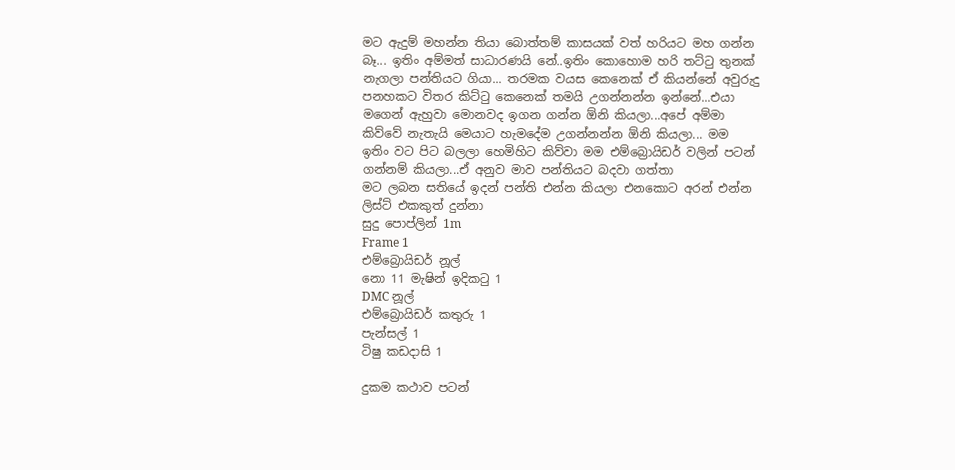මට ඇදුම් මහන්න තියා බොත්තම් කාසයක් වත් හරියට මහ ගන්න බෑ... ඉතිං අම්මත් සාධාරණයි නේ..ඉතිං කොහොම හරි තට්ටු තුනක් නැගලා පන්තියට ගියා... තරමක වයස කෙනෙක් ඒ කියන්නේ අවුරුදු පනහකට විතර කිට්ටු කෙනෙක් තමයි උගන්නන්න ඉන්නේ...එයා මගෙන් ඇහුවා මොනවද ඉගන ගන්න ඕනි කියලා...අපේ අම්මා කිව්වේ නැතැයි මෙයාට හැමදේම උගන්නන්න ඕනි කියලා... මම ඉතිං වට පිට බලලා හෙමිහිට කිව්වා මම එම්බ්‍රොයිඩර් වලින් පටන් ගන්නම් කියලා...ඒ අනුව මාව පන්තියට බදවා ගත්තා
මට ලබන සතියේ ඉදන් පන්ති එන්න කියලා එනකොට අරන් එන්න ලිස්ට් එකකුත් දුන්නා
සුදු පොප්ලින් 1m
Frame 1
එම්බ්‍රොයිඩර් නූල්
නො 11 මැෂින් ඉදිකටු 1
DMC නූල්
එම්බ්‍රොයිඩර් කතුරු 1
පැන්සල් 1
ටිෂු කඩදාසි 1

දුකම කථාව පටන්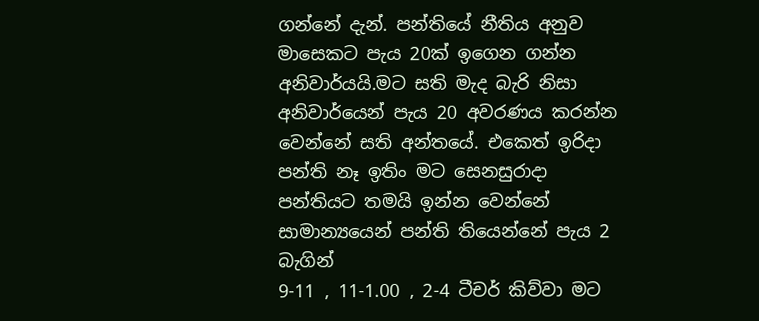ගන්නේ දැන්. පන්තියේ නීතිය අනුව මාසෙකට පැය 20ක් ඉගෙන ගන්න අනිවාර්යයි.මට සති මැද බැරි නිසා අනි‍වාර්යෙන් පැය 20 අවරණය කරන්න වෙන්නේ සති අන්තයේ. එකෙත් ඉරිදා පන්ති නෑ ඉතිං මට සෙනසුරාදා පන්තියට තමයි ඉන්න වෙන්නේ සාමාන්‍යයෙන් පන්ති ‍තියෙන්නේ පැය 2 බැගින්
9-11 , 11-1.00 , 2-4 ටීචර් කිව්වා මට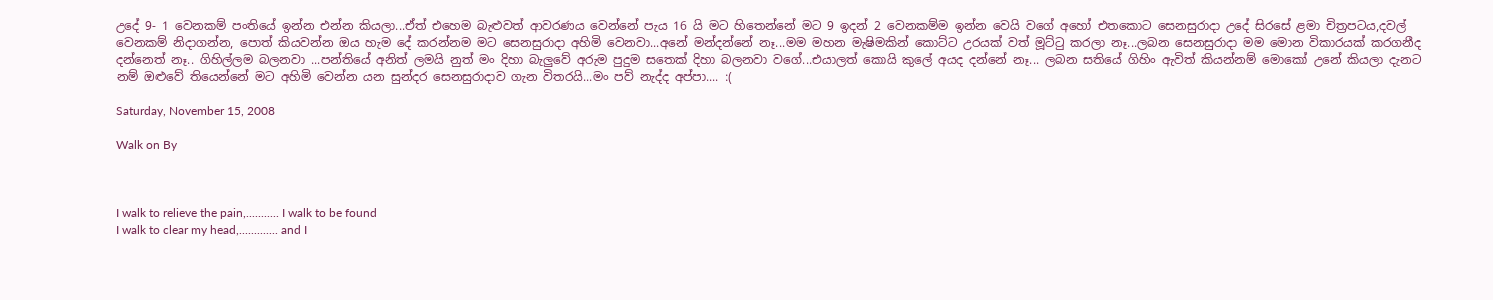උදේ 9- 1 වෙනකම් පංතියේ ඉන්න එන්න කියලා...ඒත් එහෙම බැළුවත් ආවරණය වෙන්නේ පැය 16 යි මට හිතෙන්නේ මට 9 ඉදන් 2 වෙනකම්ම ඉන්න වෙයි වගේ අහෝ එතකොට සෙනසුරාදා උදේ ‍සිරසේ ළමා චිත්‍රප‍ටය,දවල් වෙනකම් නිදා‍ගන්න, පොත් කියවන්න ‍ඔය හැම දේ කරන්නම මට සෙනසුරාදා අහිමි වෙනවා...අනේ මන්දන්නේ නෑ...මම මහන මැෂිමකින් කොට්ට උරයක් වත් මූට්ටු කරලා නෑ...ලබන සෙනසුරාදා මම මොන විකාරයක් කරගනීද දන්නෙත් නෑ.. ගිහිල්ලම බලනවා ...පන්තියේ අනිත් ලමයි නුත් මං දිහා බැලුවේ අරුම පුදුම සතෙක් දිහා බලනවා වගේ...එයාලත් කොයි කුලේ අයද දන්නේ නෑ... ලබන සතියේ ගිහිං ඇවිත් කියන්නම් මොකෝ උනේ කියලා දැනට නම් ඔළුවේ තියෙන්නේ මට අහිමි වෙන්න යන සුන්දර සෙනසුරාදාව ගැන විතරයි...මං පව් නැද්ද අප්පා.... :(

Saturday, November 15, 2008

Walk on By



I walk to relieve the pain,........... I walk to be found
I walk to clear my head,............. and I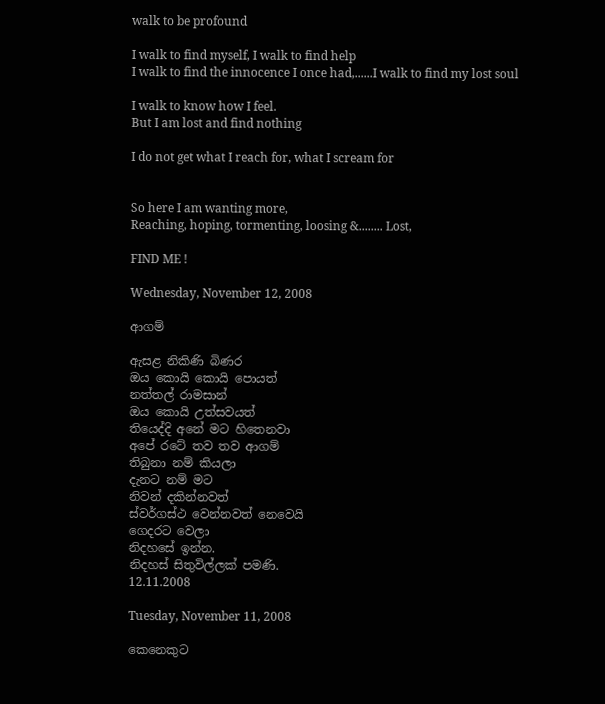walk to be profound

I walk to find myself, I walk to find help
I walk to find the innocence I once had,......I walk to find my lost soul

I walk to know how I feel.
But I am lost and find nothing

I do not get what I reach for, what I scream for


So here I am wanting more,
Reaching, hoping, tormenting, loosing &........ Lost,

FIND ME !

Wednesday, November 12, 2008

ආගම්

ඇසළ නිකිණි බිණර
ඔය කොයි කොයි ‍පොයත්
නත්තල් රාමසාන්
ඔය කොයි උත්සවයත්
තියෙද්දි අනේ මට හිතෙනවා
අපේ රටේ තව තව ආගම්
තිබුනා නම් කියලා
දැනට නම් මට
නිවන් දකින්නවත්
ස්වර්ගස්ථ වෙන්නවත් ‍නෙවෙයි
ගෙදරට වෙලා
නිදහසේ ඉන්න.
නිදහස් සිතුවිල්ලක් පමණි.
12.11.2008

Tuesday, November 11, 2008

කෙනෙකුට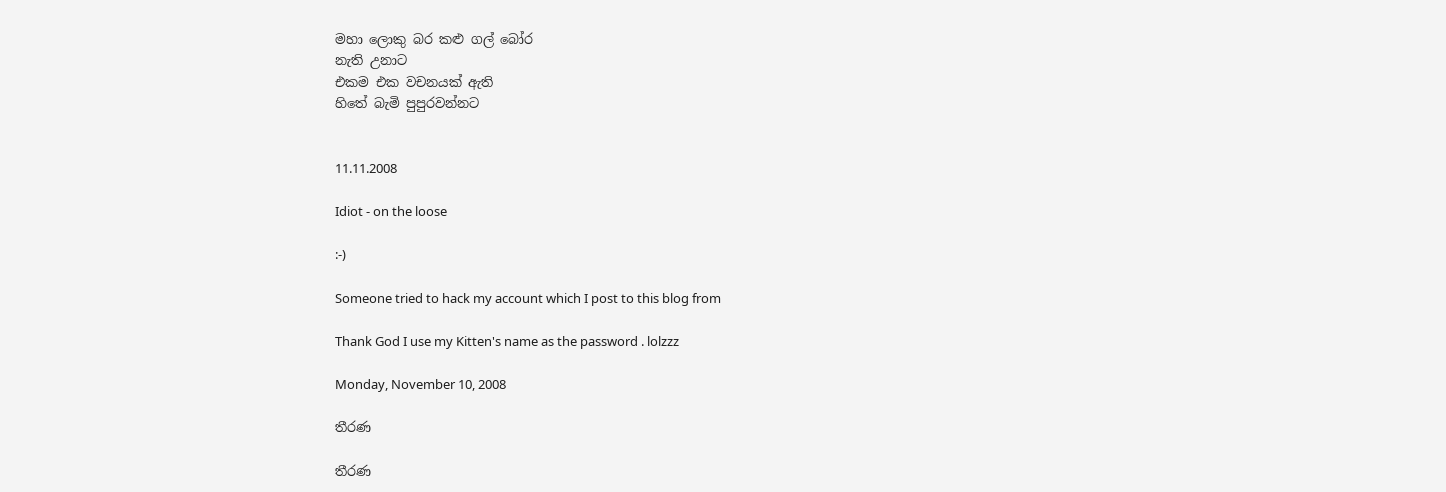මහා ලොකු බර කළු ගල් බෝර
නැති උනාට
එකම එක වචනයක් ඇති
හිතේ බැමි පුපුරවන්නට


11.11.2008

Idiot - on the loose

:-)

Someone tried to hack my account which I post to this blog from

Thank God I use my Kitten's name as the password . lolzzz

Monday, November 10, 2008

තීරණ

තීරණ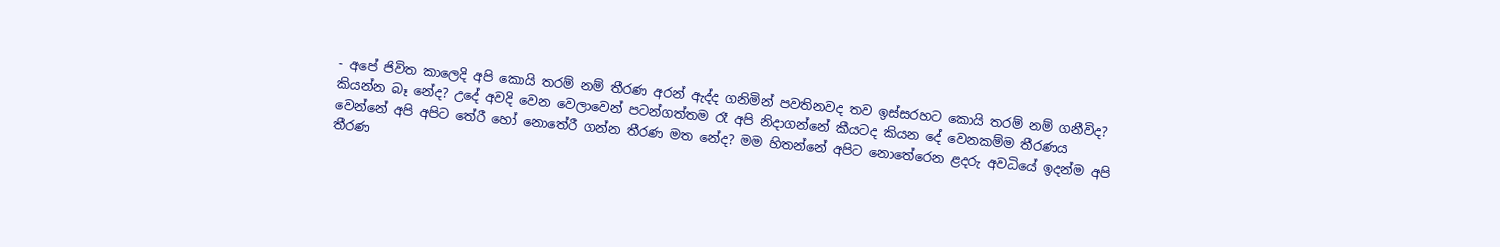- අපේ ජිවිත ‍කාලෙදි අපි කොයි තරම් නම් තීරණ අරන් ඇද්ද ගනිමින් පවතිනවද තව ඉස්සරහට කොයි තරම් නම් ගනීවිද? කියන්න බෑ නේද? උදේ අවදි වෙන වෙලාවෙන් පටන්ගත්තම ‍රෑ අපි නිදාගන්නේ කීයටද කියන දේ වෙනකම්ම තීරණය වෙන්නේ අපි අපිට තේරී හෝ නොතේරී ගන්න තීරණ මත නේද? මම හිතන්නේ අපිට නොතේරෙන ළදරු අවධියේ ඉදන්ම අපි තීරණ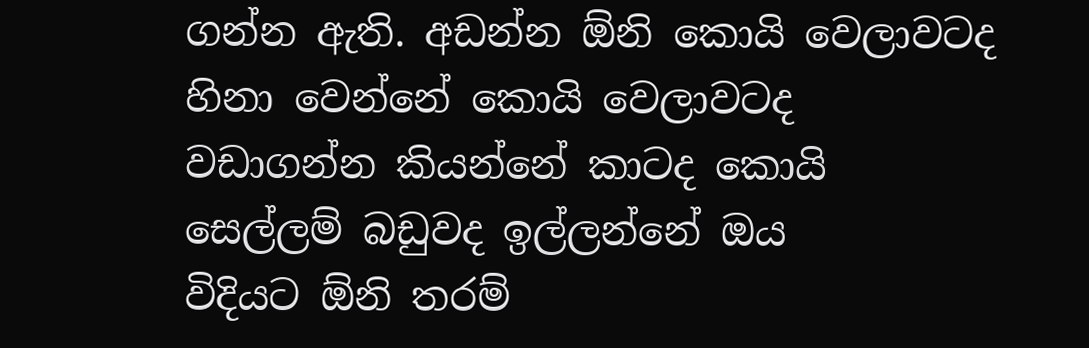ගන්න ඇති. අඩන්න ඕනි කොයි වෙලාවටද හිනා වෙන්නේ කොයි වෙලාවටද ව‍ඩාගන්න කියන්නේ කාටද ‍කොයි සෙල්ලම් බඩුවද ඉල්ලන්නේ ‍ඔය විදියට ‍ඕනි තරම්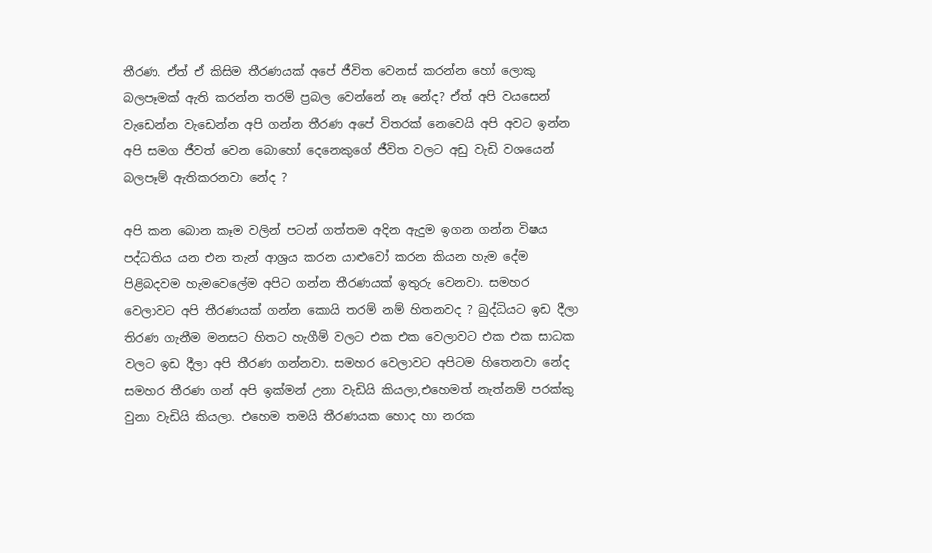තීරණ. ඒත් ඒ කිසිම ‍තීරණයක් අපේ ජීවිත වෙනස් කරන්න හෝ ලොකු බලපෑමක් ඇති කරන්න තරම් ප්‍රබල වෙන්නේ නෑ නේද? ඒත් අපි වයසෙන් වැඩෙන්න වැඩෙන්න අපි ගන්න තීරණ අපේ විතරක් නෙවෙයි අපි අවට ඉන්න අපි සමග ජීවත් වෙන බොහෝ දෙනෙකු‍ගේ ජීවිත වලට අඩු වැඩි වශයෙන් බලපෑම් ඇතිකරනවා නේද ?

අපි කන බොන කෑම වලින් පටන් ගත්තම අදින ඇදුම ඉගන ගන්න විෂය පද්ධතිය යන ‍එන තැන් ආශ්‍රය කරන යාළුවෝ කරන කියන හැම දේම පිළිබදවම හැමවෙලේම අපිට ගන්න තීරණයක් ඉතුරු වෙනවා. සමහර වෙලාවට අපි තීරණයක් ගන්න කොයි තරම් නම් හිතනවද ? බුද්ධියට ඉඩ දීලා තිරණ ගැනීම මනසට හිතට හැගීම් වලට ‍‍එක එක වෙලාවට එක ‍එක සාධක වලට ඉඩ දීලා අපි තීරණ ගන්නවා. සමහර වෙලාවට අපිටම හිතෙනවා නේද සමහර තීරණ ගන් අපි ඉක්මන් උනා වැඩියි කියලා,එහෙමත් නැත්නම් පරක්කු වුනා වැඩියි කියලා. එහෙ‍ම තමයි තීරණයක හොද හා නරක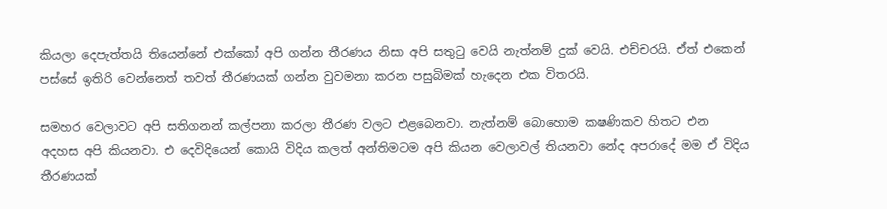කියලා දෙපැත්තයි තියෙන්නේ එක්කෝ අපි ගන්න තීරණය නිසා අපි සතුටු වෙයි ‍නැත්නම් දුක් වෙයි. එච්චරයි. ඒත් එකෙන් පස්සේ ඉතිරි වෙන්නෙත් තවත් තීරණයක් ගන්න වුවමනා කරන පසුබිමක් හැදෙන එක විතරයි.

සමහර වෙලාවට අපි සතිගනන් කල්පනා කරලා තීරණ වලට එළබෙනවා. නැත්නම් බොහොම කෂණිකව හිතට එන අදහස අපි කියනවා. එ ‍දෙවිදියෙන් කොයි විදිය කලත් අන්තිමටම අපි කියන වෙලාවල් තියනවා නේද අපරාදේ මම ඒ විදිය තීරණයක්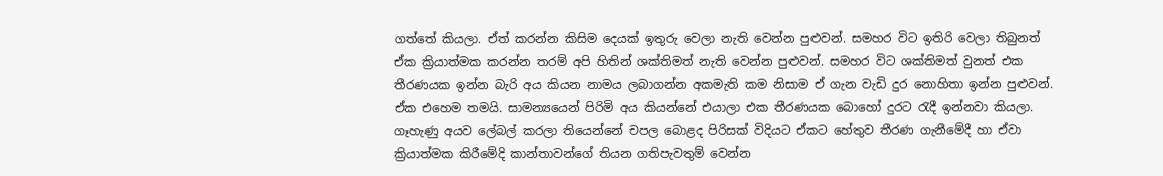ගත්තේ කියලා. ඒත් කරන්න කිසිම දෙයක් ඉතු‍රු වෙලා නැති වෙන්න පුළුවන්. සමහර විට ඉතිරි වෙලා තිබුනත් ඒක ක්‍රියාත්මක කරන්න තරම් අපි හිතින් ‍ශක්තිමත් නැති වෙන්න පුළුවන්. සමහර විට ශක්තිමත් වුනත් එක තීරණයක ඉන්න බැරි අය කියන නාමය ලබාගන්න අකමැති කම නිසාම ඒ ගැන වැඩි දුර නොහිතා ඉන්න පුළුවන්. ඒක එහෙම තමයි. සාමන්‍යයෙන් පිරිමි අය කියන්නේ එයාලා එක තීරණයක බොහෝ දුරට රැදී ඉන්නවා කියලා. ගෑහැණු අයව ලේබල් කරලා තියෙන්නේ චපල බොළද පිරිසක් විදියට ඒකට හේතුව තීරණ ගැනීමේදී හා ඒවා ක්‍රියාත්මක කිරීමේදි කාන්තාවන්ගේ තියන ගතිපැවතුම් වෙන්න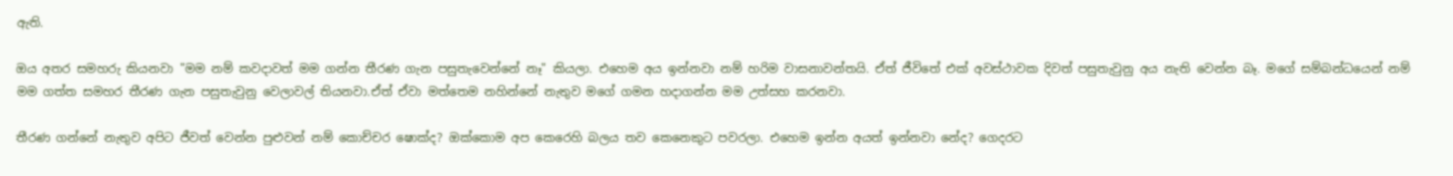ඇති.

ඔය අතර සමහරු කියනවා "මම නම් කවදාවත් මම ගන්න තීරණ ගැන පසුතැවෙන්නේ නෑ" කියලා. එහෙම අය ඉන්නවා නම් හරිම වාසනාවන්තයි. ඒත් ජීවිතේ එක් අවස්ථාවක දිවත් පසුතැවුනු අය නැති වෙන්න බෑ. මගේ සම්බන්ධයෙන් නම් මම ගත්ත සමහර තීරණ ගැන පසුතැවුනු වෙලාවල් තියනවා.ඒත් ඒවා මත්තෙම නහින්නේ නැතුව මගේ ගමන හදාගන්න මම උත්සහ කරනවා.

තීරණ ගන්නේ නැතුව අපිට ජීවත් වෙන්න පුළුවන් නම් කොච්චර ෂොක්ද? ඔක්කොම අප කෙරෙහි බලය තව කෙනෙකු‍ට පවරලා. එහෙම ඉන්න අයත් ඉන්නවා නේද? ගෙදරට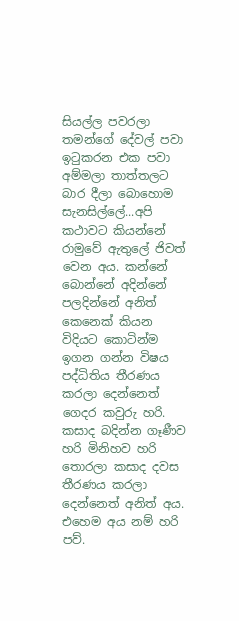සියල්ල පවරලා තමන්ගේ දේවල් පවා ඉටුකරන එක පවා අම්මලා තාත්තලට බාර දීලා බොහොම සැනසිල්ලේ...අපි කථාවට කියන්නේ රාමුවේ ඇතුලේ ජිවත් වෙන අය. කන්නේ බොන්නේ අදින්නේ පලදින්නේ අනිත් කෙනෙක් කියන විදියට කොටින්ම ඉගන ගන්න විෂය පද්ධිතිය තීරණය කරලා දෙන්නෙත් ගෙදර කවුරු හරි. කසාද බදින්න ගෑණීව හරි මිනිහව හරි තොරලා කසාද දවස තීරණය කරලා දෙන්නෙත් අනිත් අය. එහෙම අය නම් හරි පව්.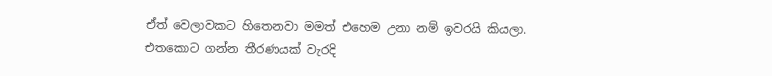ඒත් වෙලාවකට හිතෙනවා මමත් එහෙම උනා නම් ඉවරයි කියලා. එ‍තකොට ගන්න තීරණයක් වැරදි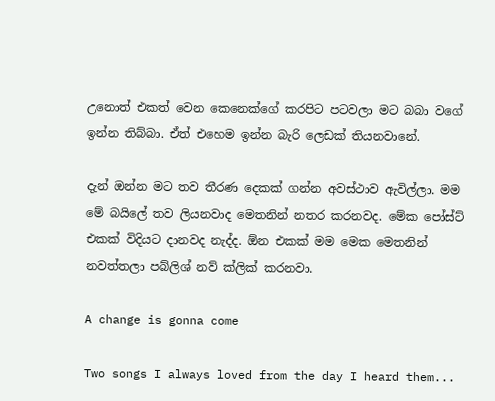උනොත් එකත් වෙන කෙනෙක්ගේ කරපිට පටවලා මට බබා වගේ ඉන්න තිබ්බා. ඒත් ‍එහෙම ඉන්න බැරි ලෙඩක් තියනවානේ.

දැන් ඔන්න මට තව තීරණ දෙකක් ගන්න අවස්ථාව ඇවිල්ලා. මම මේ බයිලේ තව ලියනවාද මෙතනින් නතර කරනවද. මේක පෝස්ට් එකක් විදියට දානවද නැද්ද. ඕන එකක් මම මෙක මෙතනින් නවත්තලා පබ්ලිශ් නව් ක්ලික් කරනවා.

A change is gonna come

Two songs I always loved from the day I heard them...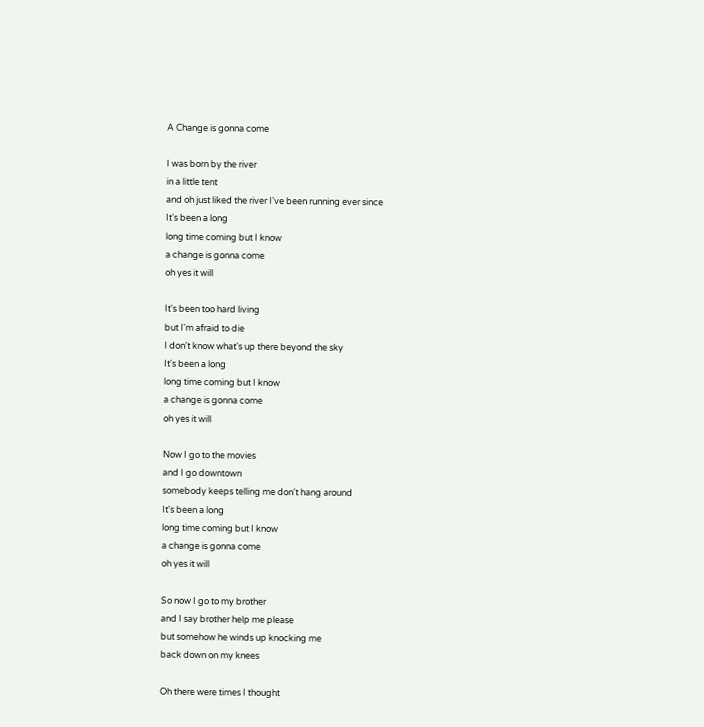A Change is gonna come

I was born by the river
in a little tent
and oh just liked the river I've been running ever since
It's been a long
long time coming but I know
a change is gonna come
oh yes it will

It's been too hard living
but I'm afraid to die
I don't know what's up there beyond the sky
It's been a long
long time coming but I know
a change is gonna come
oh yes it will

Now I go to the movies
and I go downtown
somebody keeps telling me don't hang around
It's been a long
long time coming but I know
a change is gonna come
oh yes it will

So now I go to my brother
and I say brother help me please
but somehow he winds up knocking me
back down on my knees

Oh there were times I thought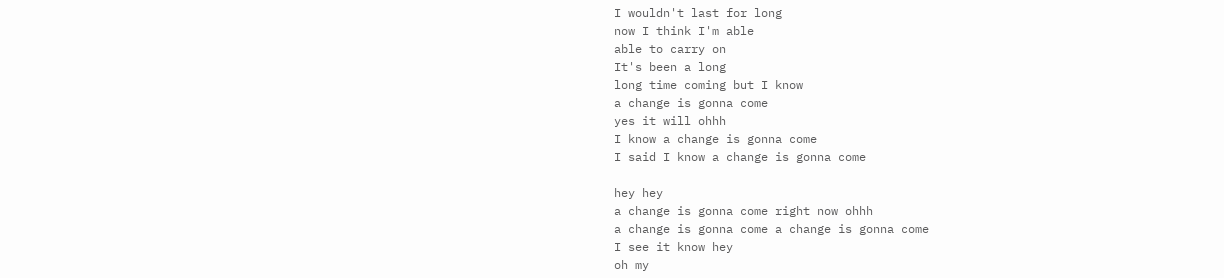I wouldn't last for long
now I think I'm able
able to carry on
It's been a long
long time coming but I know
a change is gonna come
yes it will ohhh
I know a change is gonna come
I said I know a change is gonna come

hey hey
a change is gonna come right now ohhh
a change is gonna come a change is gonna come
I see it know hey
oh my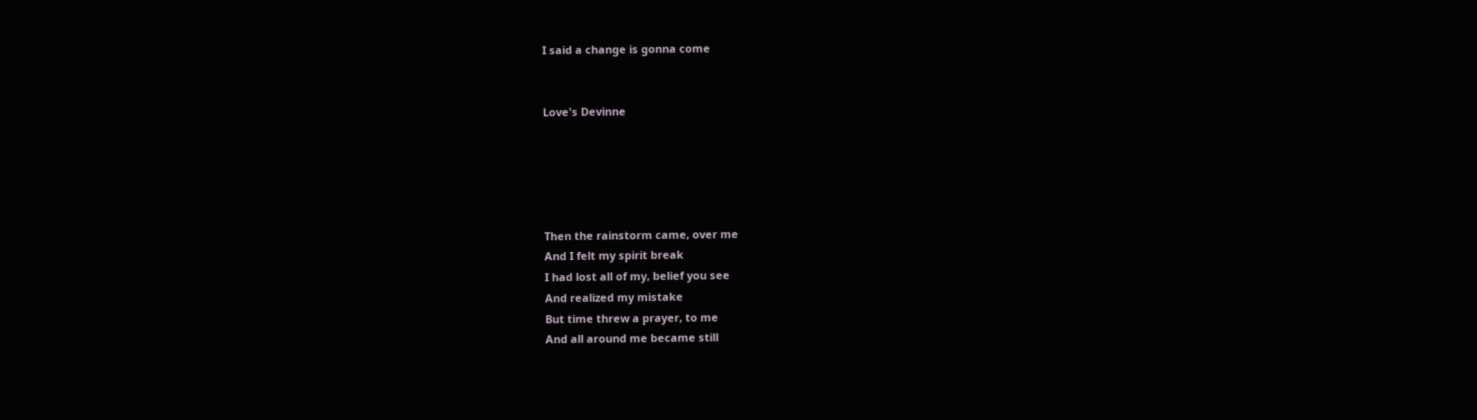I said a change is gonna come


Love's Devinne





Then the rainstorm came, over me
And I felt my spirit break
I had lost all of my, belief you see
And realized my mistake
But time threw a prayer, to me
And all around me became still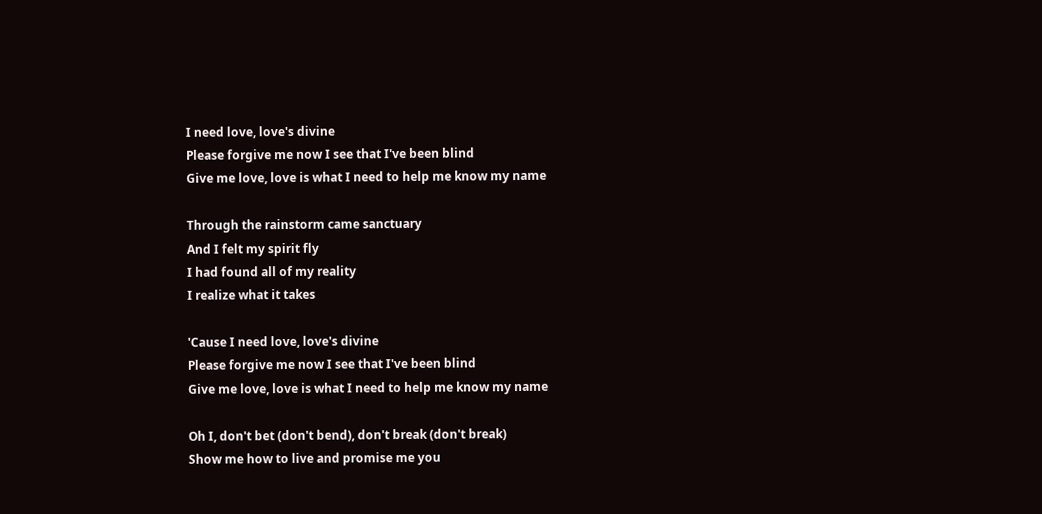I need love, love's divine
Please forgive me now I see that I've been blind
Give me love, love is what I need to help me know my name

Through the rainstorm came sanctuary
And I felt my spirit fly
I had found all of my reality
I realize what it takes

'Cause I need love, love's divine
Please forgive me now I see that I've been blind
Give me love, love is what I need to help me know my name

Oh I, don't bet (don't bend), don't break (don't break)
Show me how to live and promise me you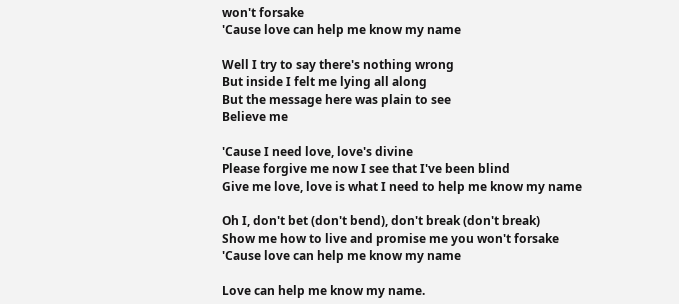won't forsake
'Cause love can help me know my name

Well I try to say there's nothing wrong
But inside I felt me lying all along
But the message here was plain to see
Believe me

'Cause I need love, love's divine
Please forgive me now I see that I've been blind
Give me love, love is what I need to help me know my name

Oh I, don't bet (don't bend), don't break (don't break)
Show me how to live and promise me you won't forsake
'Cause love can help me know my name

Love can help me know my name.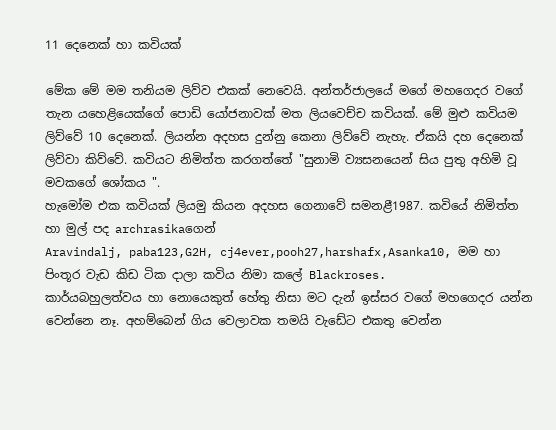11 දෙනෙක් හා කවියක්

මේක මේ මම තනියම ලිව්ව එකක් නෙවෙයි. අන්තර්ජාලයේ මගේ මහගෙදර වගේ තැන යහෙළියෙක්ගේ පොඩි යෝජනාවක් මත ලියවෙච්ච කවියක්. මේ මුළු කවියම ලිව්වේ 10 දෙනෙක්. ලියන්න අදහස දුන්නු කෙනා ලිව්වේ නැහැ. ඒකයි දහ දෙනෙක් ලිව්වා කිව්වේ. කවියට නිමිත්ත කරගත්තේ "සුනාමි ව්‍යසනයෙන් සිය පුතු අහිමි වූ මවකගේ ශෝකය ".
හැමෝම එක කවියක් ලියමු කියන අදහස ගෙනාවේ සමනළී1987. කවියේ නිමිත්ත හා මුල් පද archrasikaගෙන්
Aravindalj, paba123,G2H, cj4ever,pooh27,harshafx,Asanka10, මම හා පිංතූර වැඩ කිඩ ටික දාලා කවිය නිමා කලේ Blackroses.
කාර්යබහුලත්වය හා නොයෙකුත් හේතු නිසා මට ‍දැන් ඉස්සර වගේ මහගෙදර යන්න වෙන්නෙ නෑ. අහම්බෙන් ගිය වෙලාවක තමයි වැඩේට එකතු වෙන්න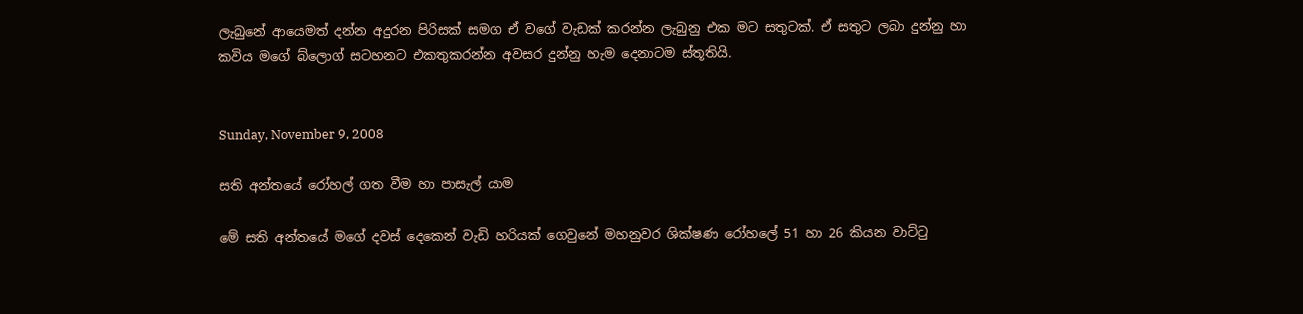ලැබුනේ ආයෙමත් දන්න අදුරන පිරිසක් සමග ඒ වගේ වැඩක් කරන්න ලැබුනු එක මට සතුටක්. ඒ සතුට ලබා දුන්නු හා කවිය මගේ බ්ලොග් සටහනට එකතුකරන්න අවසර දුන්නු හැම දෙනාටම ස්තූතියි.


Sunday, November 9, 2008

සති අන්තයේ රෝහල් ගත වීම හා පාසැල් යාම

මේ සති අන්තයේ මගේ දවස් දෙකෙන් වැ‍ඩි හරියක් ගෙවුනේ මහනුවර ශික්ෂණ රෝහලේ 51 හා 26 කියන වාට්ටු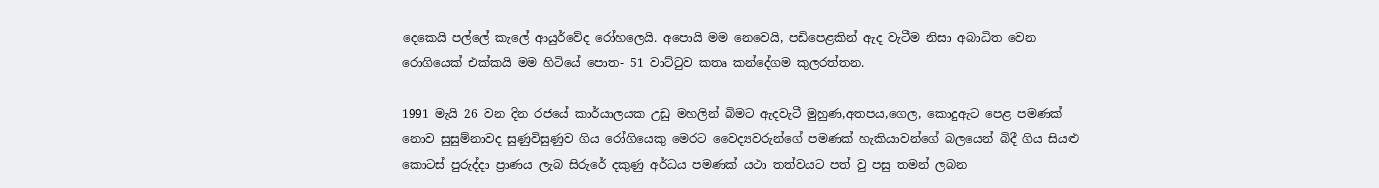දෙකෙයි පල්ලේ කැලේ ආයුර්වේද රෝහලෙයි. අපොයි මම නෙවෙයි, පඩිපෙළකින් ඇද වැටීම නිසා අ‍බාධිත වෙන රොගියෙක් එක්කයි මම හිටියේ පොත- 51 වාට්ටුව කතෘ කන්දේගම කුලරත්තන.

1991 මැයි 26 වන දින රජයේ කාර්යාලයක උඩු මහලින් බිමට ඇදවැටී මුහුණ,අතපය,ගෙල, කොදුඇට පෙළ පමණක් නොව සුසුම්නාවද සුණුවිසුණුව ගිය රෝගියෙකු මෙරට වෛද්‍යවරුන්ගේ පමණක් හැකියාවන්ගේ බලයෙන් බිදී ගිය සියළු කොටස් පුරුද්දා ප්‍රාණය ලැබ සිරුරේ දකුණු අර්ධය පමණක් යථා තත්වයට පත් වු පසු තමන් ලබන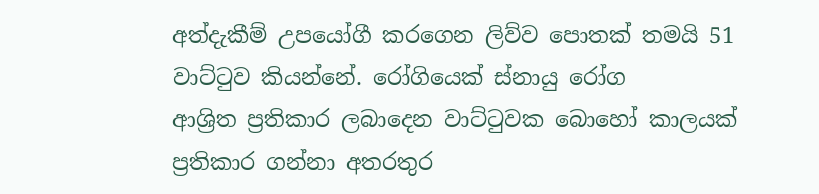අත්දැකීම් උපයෝගී කරගෙන ලිව්ව පොතක් තමයි 51 වාට්ටුව කියන්නේ. රෝගියෙක් ස්නායු රෝග ආශ්‍රිත ‍ප්‍රතිකාර ලබාදෙන වාට්ටුවක බොහෝ කාලයක් ප්‍රතිකාර ගන්නා අතරතුර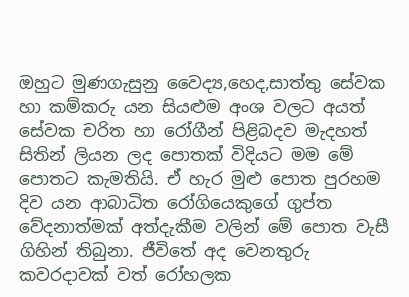ඔහුට ‍මුණගැසුනු වෛද්‍ය,හෙද,සාත්තු සේවක හා කම්කරු යන සියළුම අංශ වලට අයත් සේවක චරිත හා රෝගීන් පිළිබදව මැදහත් සිතින් ලියන ලද පොතක් විදියට මම මේ පොතට කැමතියි. ඒ හැර ‍මුළු පොත පුරහම දිව යන ආබාධිත රෝගියෙකුගේ ගුප්ත වේදනාත්මක් අත්දැකීම වලින් මේ පොත වැසී ගිහින් තිබුනා. ජීවිතේ අද වෙනතුරු කවරදාවක් වත් ‍රෝහලක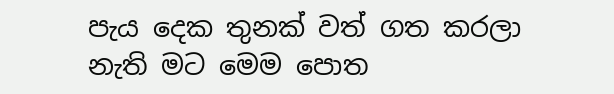පැය ‍දෙක තුනක් වත් ගත කරලා නැති මට මෙම පොත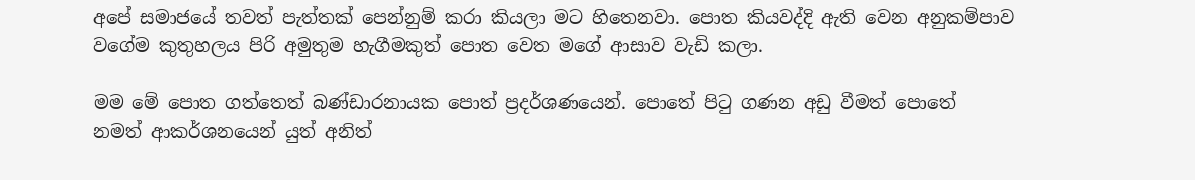අපේ සමාජයේ තවත් පැත්තක් පෙන්නුම් කරා කියලා මට ‍හිතෙනවා. පොත කියවද්දි ඇති වෙන අනුකම්පාව වගේම කුතුහලය පිරි අමුතුම හැගීමකුත් පොත වෙත මගේ ආසාව වැඩි කලා.

මම මේ පොත ගත්තෙත් ‍‍බණ්ඩාරනායක පොත් ප්‍රදර්ශණයෙන්. පොතේ පිටු ගණන අඩු වීමත් පොතේ නමත් ‍‍ආකර්ශනයෙන් යුත් අනිත්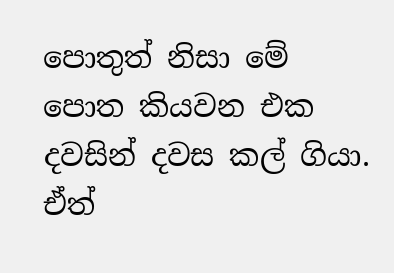පොතුත් නිසා මේ පොත කියවන එක දවසින් දවස කල් ගියා. ඒත්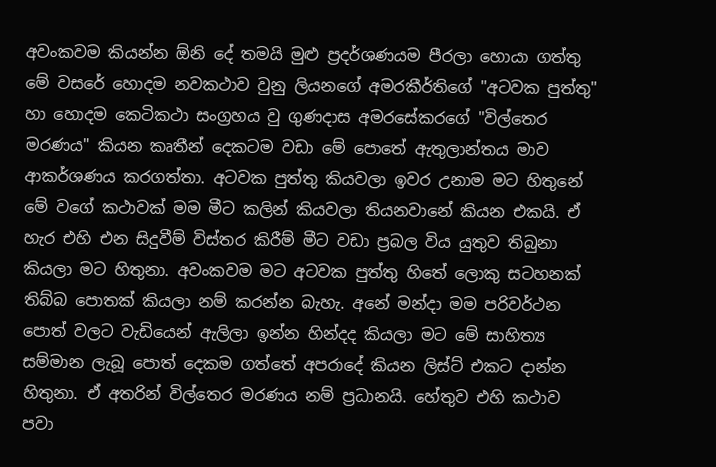අවංකවම කියන්න ඕනි දේ තමයි මුළු ප්‍රදර්ශණයම පීරලා හොයා ගත්තු මේ වසරේ හොදම නවකථාව ‍වුනු ලියනගේ අමරකීර්ති‍ගේ "අටවක පුත්තු" හා හොදම කෙටිකථා සංග්‍රහය වු ගුණදාස අමරසේකරගේ "විල්තෙර මරණය" කියන කෘතීන් දෙකටම වඩා මේ පොතේ ඇතුලාන්තය මාව ආකර්ශණය කරගත්තා. අටවක පුත්තු කියවලා ඉවර උනාම මට හිතුනේ මේ ව‍ගේ කථාවක් මම මීට කලින් කියවලා තියනවානේ කියන එකයි. ඒ හැර එහි එන සිදුවීම් විස්තර කිරීම් මීට වඩා ප්‍රබල විය යුතුව තිබුනා කියලා මට හිතුනා. අවංකවම මට ‍අටවක පුත්තු හිතේ ලොකු සටහනක් තිබ්බ පොතක් කියලා නම් කරන්න බැහැ. අනේ මන්දා මම පරිවර්ථන පොත් වලට වැඩියෙන් ඇලිලා ඉන්න හින්දද කියලා මට මේ සාහිත්‍ය සම්මාන ලැබූ පොත් දෙකම ‍ගත්තේ අපරාදේ කියන ලිස්ට් එකට දාන්න හිතුනා. ඒ අතරින් විල්තෙර මරණය නම් ප්‍රධානයි. හේතුව එහි කථාව පවා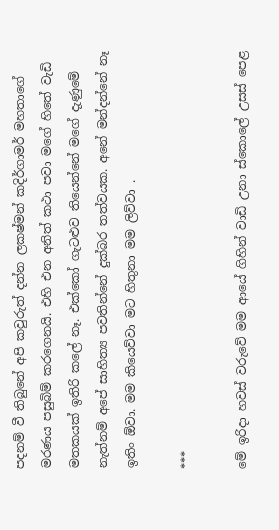පදනම් වී තිබුනේ අපි කවුරුත් දන්න ලකෂ්මන් කදිර්ගාමර් මහතාගේ මරණය පසුබිම් කරගෙනයි. එහි එන අනිත් කථා පවා මගේ හිතේ වැඩි මතකයක් ඉතිරි කලේ නෑ. එක්කෝ ගැටළුව තියෙන්නේ මගේ දැණුමේ නැත්නම් අපේ සාහිත්‍ය පවතින්නේ දුක්බර තත්වයක. අනේ මන්දන්නේ නෑ ඉතිං ඕවා. මම කියෙව්වා මට හිතුනා මම ලිව්වා .

***

මේ ඉරිදා හවස් වරුවේ මම ආයේ ගිහින් වාඩි උනා ස්කොලේ උසස් පෙළ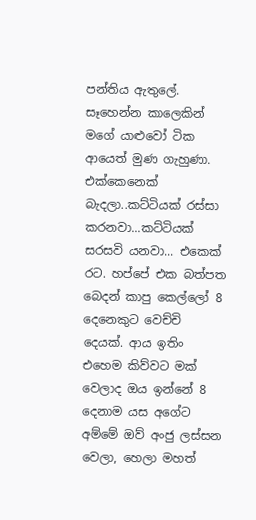පන්තිය ඇතුලේ. සෑහෙන්න කාලෙකින් මගේ යාළුවෝ ටික ආයෙත් මුණ ගැහුණා. එක්කෙනෙක් බැදලා..කට්ටියක් රස්සා කරනවා...කට්ටියක් සරසවි යනවා... එකෙක් රට. හප්පේ එක බත්පත බෙදන් කාපු කෙල්ලෝ 8 දෙනෙකුට ‍වෙච්චි දෙයක්. ආය ඉතිං එහෙම කිව්වට මක් වෙලාද ඔය ඉන්නේ 8 දෙනාම යස අගේට අම්මේ ඔව් අංජු ලස්සන වෙලා, හෙලා‍ මහත්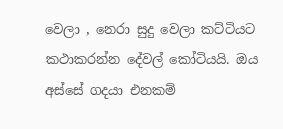වෙලා , නෙරා සුදු වෙලා කට්ටියට කථාකරන්න දේවල් කෝටියයි. ඔය අස්සේ ගදයා එනකම්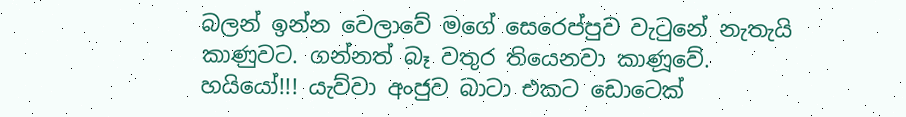බලන් ඉන්න වෙලාවේ මගේ සෙරෙප්පුව වැටුනේ නැතැයි කාණුවට. ගන්නත් බෑ වතුර තියෙනවා කාණූවේ. හයියෝ!!! යැව්වා අංජුව බාටා එකට ඩොටෙක්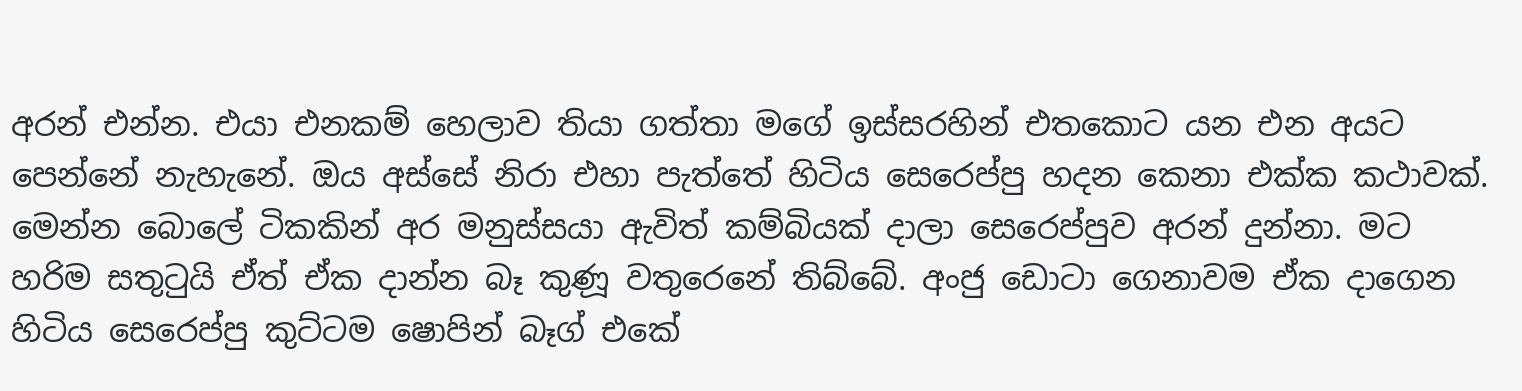අරන් එන්න. එයා එනකම් හෙලාව තියා ගත්තා මගේ ඉස්සරහින් ‍එතකොට යන එන අයට පෙන්නේ නැහැනේ. ඔය අස්සේ නිරා එහා පැත්තේ හිටිය සෙරෙප්පු හදන කෙනා එක්ක කථාවක්. මෙන්න බොලේ ටිකකින් අර මනුස්සයා ඇවිත් කම්බියක් දාලා සෙරෙප්පුව අරන් දුන්නා. මට හරිම සතුටුයි ඒත් ඒක දාන්න බෑ කුණූ වතුරෙනේ තිබ්බේ. අංජු ඩොටා ගෙනාවම ඒක දාගෙන හිටිය සෙරෙප්පු කුට්ටම ෂොපින් බෑග් එකේ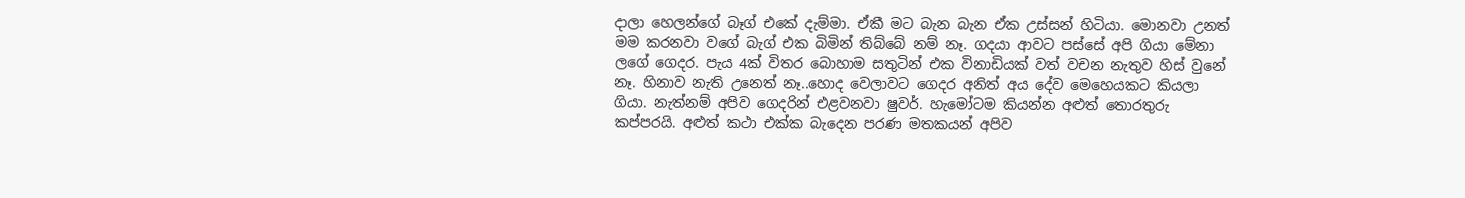දාලා හෙලන්ගේ බෑග් එකේ දැම්මා. ඒකී මට බැන බැන ඒක උස්සන් හිටියා. මොනවා උනත් මම කරනවා වගේ බැග් එක බිමින් තිබ්බේ නම් නෑ. ගදයා ආවට පස්සේ අපි ගියා මේනා ලගේ ගෙදර. පැය 4ක් විතර බොහාම සතුටින් එක විනාඩියක් වත් වචන නැතුව හිස් වුනේ නෑ. හිනාව නැති උනෙත් නෑ..හොද වෙලාවට ගෙදර අනිත් අය දේව මෙහෙයකට කියලා ගියා. නැත්නම් අපිව ගෙදරින් එළවනවා ෂුවර්. හැමෝටම කියන්න අළුත් තොරතුරු කප්පරයි. අළුත් කථා එක්ක බැදෙන පරණ මතකයන් අපිව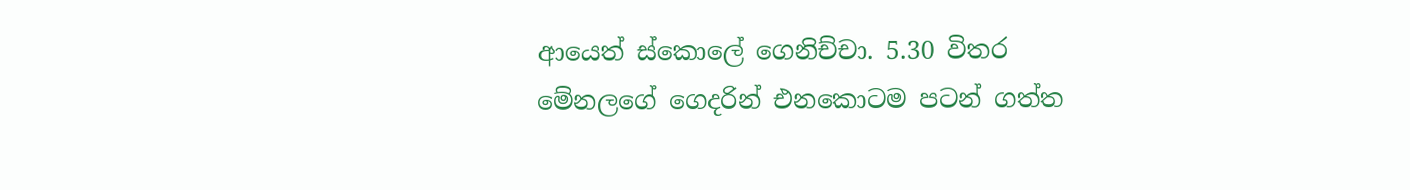ආයෙත් ස්කොලේ ගෙනිච්චා. 5.30 විතර මේනලගේ ගෙදරින් එනකොටම පටන් ගත්ත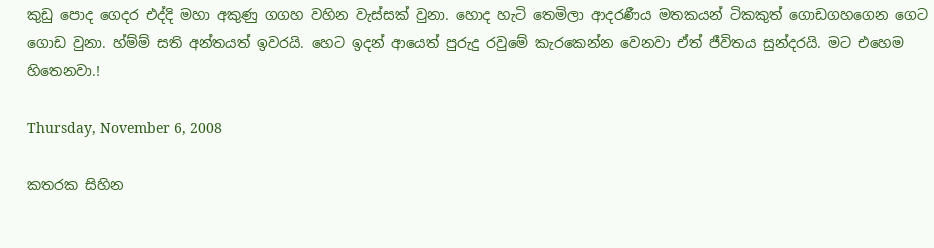කුඩු පොද ගෙදර එද්දි මහා අකුණු ගගහ වහින වැස්සක් වුනා. හොද හැටි තෙමිලා ආදරණීය මතකයන් ටිකකුත් ‍ගොඩගහගෙන ගෙට ගොඩ වුනා. හ්ම්ම් සති අන්තයත් ඉවරයි. හෙට ඉදන් ආයෙත් පුරුදු රවුමේ කැරකෙන්න වෙනවා ඒත් ජීවිතය සුන්දරයි. මට එහෙම හිතෙනවා.!

Thursday, November 6, 2008

කතරක සිහින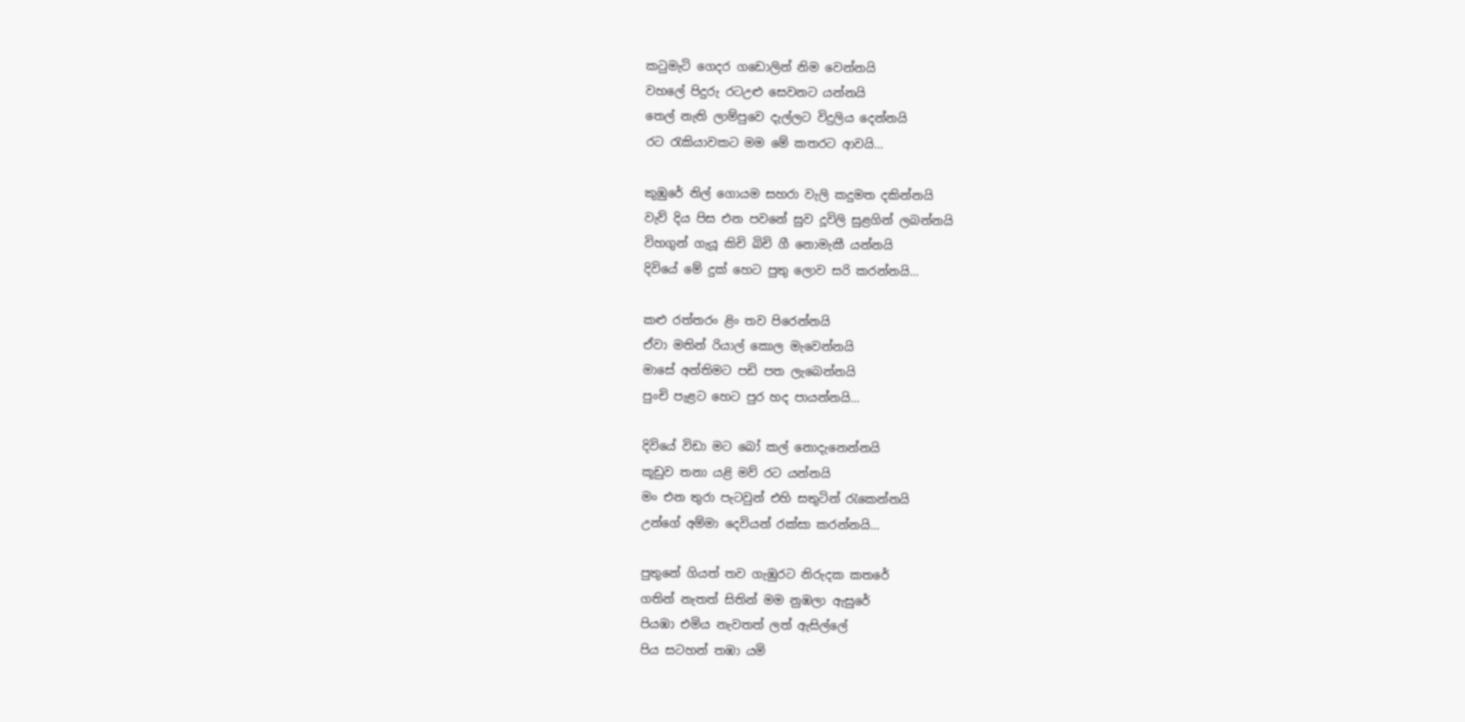කටුමැටි ගෙදර ගඩොලින් නිම වෙන්නයි
වහලේ පිදුරු රටඋළු සෙවනට යන්නයි
තෙල් නැති ලාම්පුවෙ දැල්ලට විදුලිය දෙන්නයි
රට රැකියාවකට මම මේ කතරට ආවයි...

කුඹුරේ නිල් ගොයම සහරා වැලි කදුමත දකින්නයි
වැව් දිය පිස එන පවනේ සුව දූවිලි සුළගින් ලබන්නයි
විහගුන් ගැයූ කිචි බිචි ගී නොමැකී යන්නයි
දිවියේ මේ දුක් හෙට ‍‍පුතු ලොව සරි කරන්නයි...

කළු රත්තරං ළිං තව පිරෙන්නයි
ඒවා මතින් රියාල් කොල මැවෙන්නයි
මාසේ අන්තිමට පඩි පත ලැබෙන්නයි
පුංචි පැළට හෙට පුර හද පායන්නයි...

දිවියේ විඩා මට ‍බෝ කල් නොදැනෙන්නයි
කූඩුව තනා යළි මව් රට යන්නයි
මං එන තුරා පැටවුන් එහි සතුටින් රැකෙන්නයි
උන්ගේ අම්මා දෙවියන් රක්සා කරන්නයි...

පුතුනේ ගියත් තව ගැඹුරට නිරුදක කතරේ
ගතින් නැතත් සිතින් මම නුඹලා ඇසුරේ
පියඹා එමිය නැවතත් ලත් ඇසිල්ලේ
පිය සටහන් තඹා යමි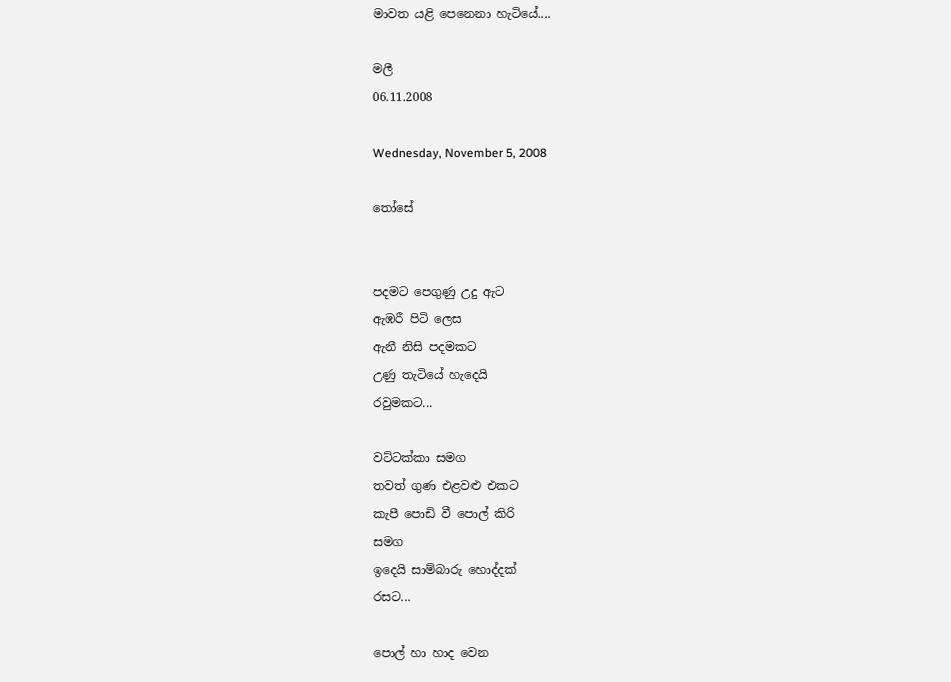මාවත‍ යළි පෙනෙනා හැටියේ....

මලී
06.11.2008

Wednesday, November 5, 2008

තෝසේ


පදමට පෙගුණු උදු ඇට
ඇඹරී පිටි ලෙස
ඇනී නිසි පදමකට
උණු තැටියේ හැදෙයි
රවුමකට...

වට්ටක්කා සමග
තවත් ගුණ එළවළු එකට
කැපී පොඩි වී පොල් කිරි
සමග
ඉදෙයි ‍සාම්බාරු හොද්දක්
රසට...

පොල් හා හාද වෙන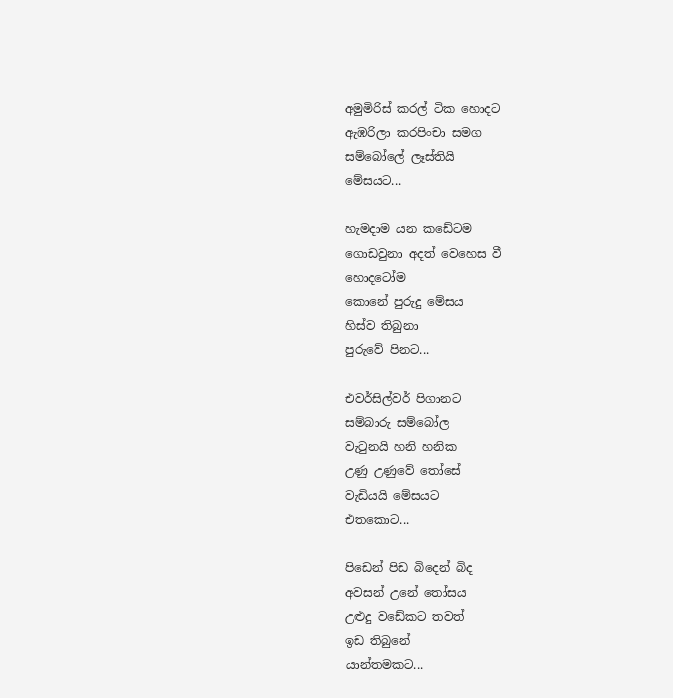අමුමිරිස් කරල් ටික හොදට
ඇඹරිලා කරපිංචා සමග
සම්බෝලේ ලෑස්තියි
මේසයට...

හැමදාම යන ‍කඩේටම
ගොඩවුනා අදත් වෙහෙස වී
හොදටෝම
කොනේ පුරුදු මේසය
හිස්ව තිබුනා
පුරුවේ පිනට...

එවර්සිල්වර් පිගානට
සම්බාරු සම්බෝල
වැටුනයි හනි හනික
උණු උණුවේ තෝසේ
වැඩියයි මේසයට
එතකොට...

පිඩෙන් ‍පිඩ බිදෙන් බිද
අවසන් උනේ තෝසය
උළුදු වඩේකට තවත්
ඉඩ තිබු‍නේ
යාන්තමකට...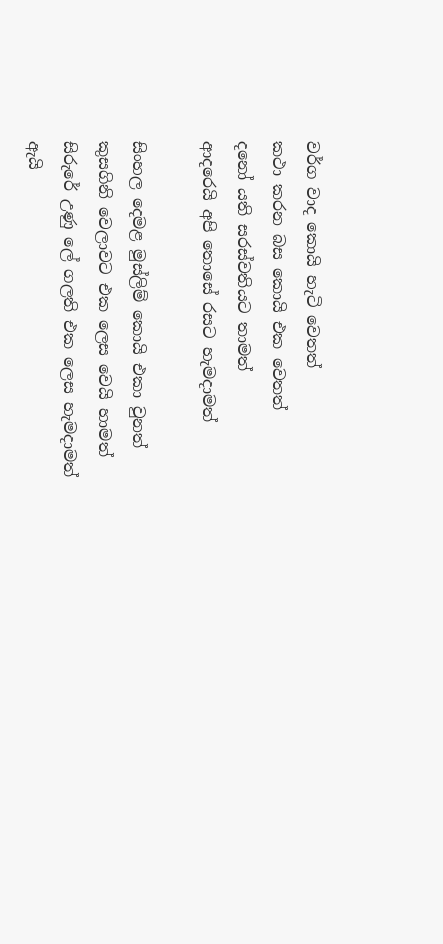වර්ග වාද කොයි හැටි වෙතත්
කථා කරන බස කොයි එක වෙතත්
දනෝ යති සරස්වතියට තාමත්
ආදරෙයි අපි තොසේ රසට හැමදාමත්

සිංහල දෙමළ මුස්ලිම් කොයි එකා වුනත්
කුසගිනි වෙලාවට එක ලෙස වෙයි හාමත්
සිරුරේ උණු ලේ ගලති එක ලෙස හැමදාමත්
ඇයි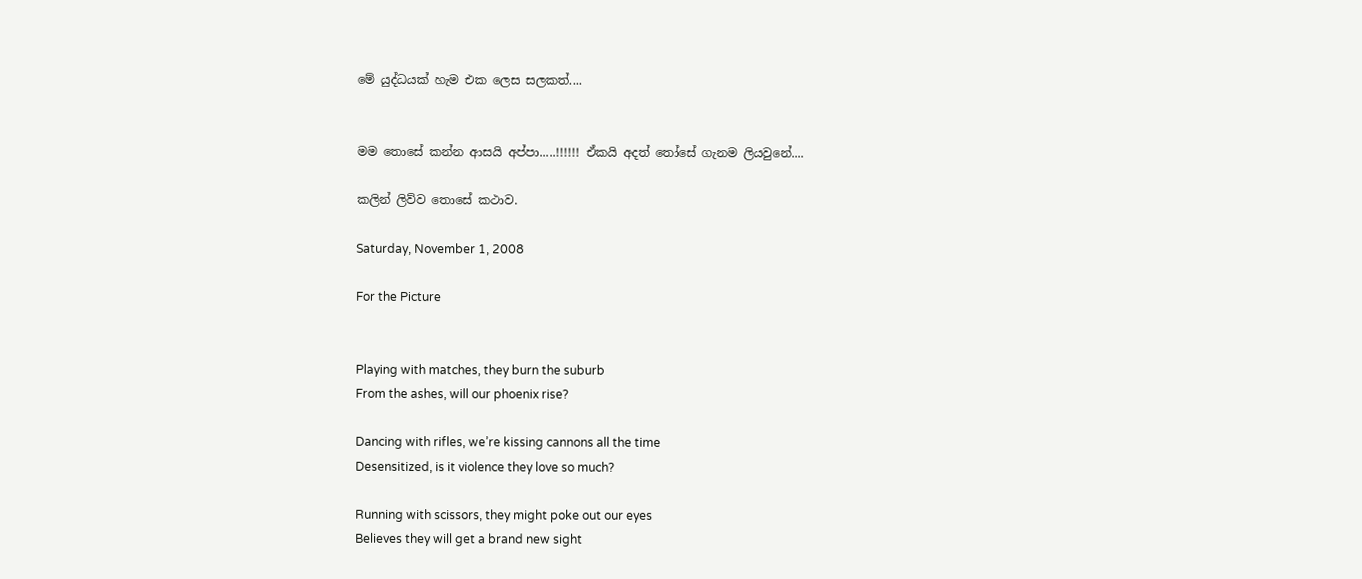මේ යුද්ධයක් හැම එක ලෙස සලකත්....


මම තොසේ කන්න ආසයි අප්පා.....!!!!!! ඒකයි අදත් තෝසේ ගැනම ලියවුනේ....

කලින් ලිව්ව තොසේ කථාව.

Saturday, November 1, 2008

For the Picture


Playing with matches, they burn the suburb
From the ashes, will our phoenix rise?

Dancing with rifles, we’re kissing cannons all the time
Desensitized, is it violence they love so much?

Running with scissors, they might poke out our eyes
Believes they will get a brand new sight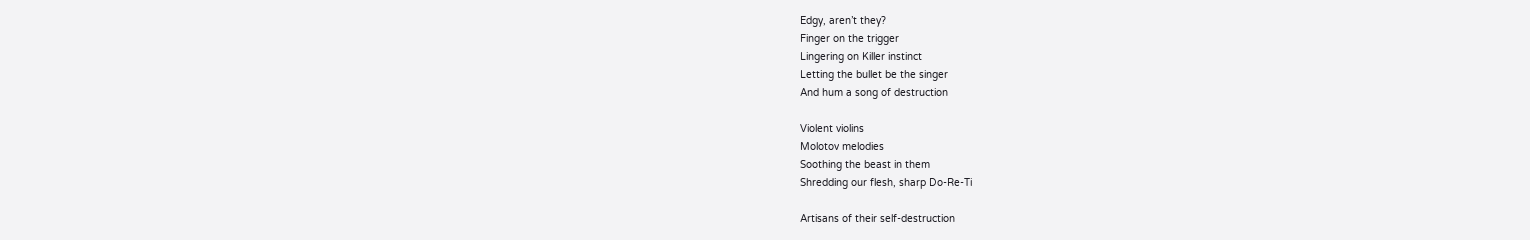Edgy, aren’t they?
Finger on the trigger
Lingering on Killer instinct
Letting the bullet be the singer
And hum a song of destruction

Violent violins
Molotov melodies
Soothing the beast in them
Shredding our flesh, sharp Do-Re-Ti

Artisans of their self-destruction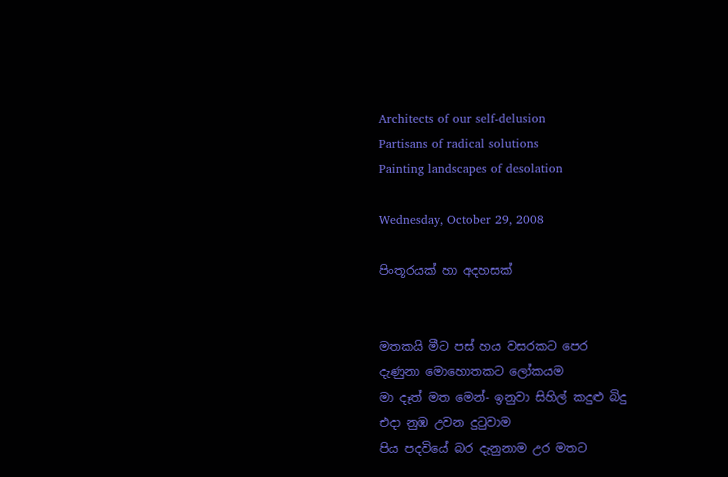Architects of our self-delusion
Partisans of radical solutions
Painting landscapes of desolation

Wednesday, October 29, 2008

පිංතූරයක් හා අදහසක්


මතකයි මීට පස් හය වසරකට පෙර
දැණුනා මොහොතකට ලෝකයම
මා දෑත් මත මෙන්- ඉනුවා ‍සිහිල් කදුළු බිදු
එදා නුඹ උවන දුටුවාම
පිය පදවියේ බර දැනුනාම උර මතට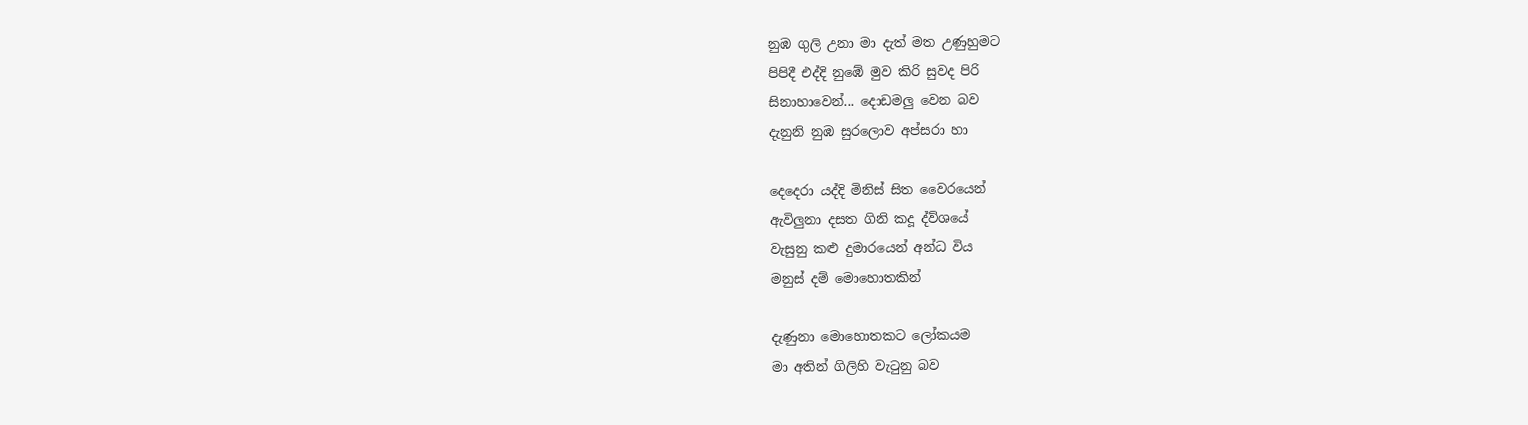නුඹ ගුලි උනා මා දැත් මත උණුහුමට
පිපිදී එද්දි නුඹේ මුව කිරි සුවද පිරි
සිනාහාවෙන්... දොඩමලු වෙන බව
දැනුනි නුඹ සුරලොව අප්සරා හා

දෙදෙරා යද්දි මිනිස් සිත වෛරයෙන්
ඇවිලුනා දසත ගිනි කදූ ‍‍ද්ව්ශයේ
වැසුනු කළු දුමාරයෙන් අන්ධ විය
මනුස් දම් මොහොතකින්

දැණුනා මොහොතකට ලෝකයම
මා අතින් ගිලිහි වැටුනු බව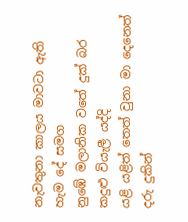නැවතුනා කාලය මාවටා ඇති හැම දේ සමග
නුඹේ මලානික වතේ දුක් බර කදුළු වියැලී යද්දි
යළි යළිත් තෙත් වුනා මා දෙනෙත් දරු දුකින්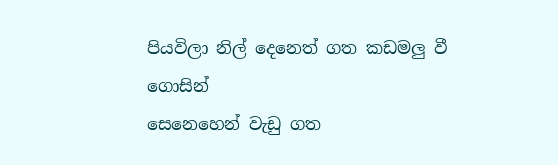පියවිලා ‍නිල් දෙනෙත් ගත කඩමලු ‍වී ගොසින්
සෙනෙහෙන් වැඩු ගත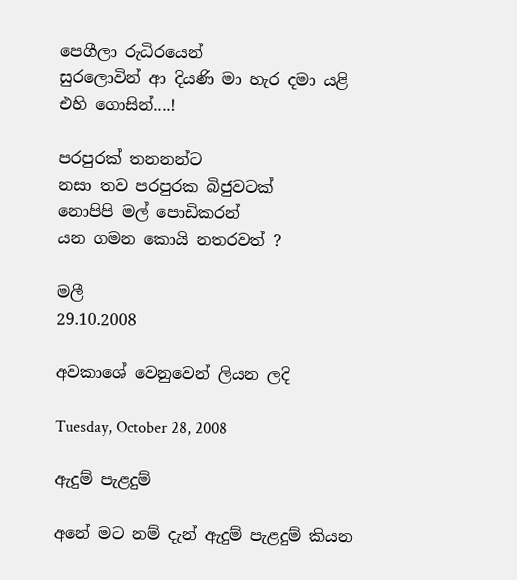පෙගීලා රුධිරයෙන්
සුරලොවින් ආ දියණි මා හැ‍ර දමා යළි
එහි ගොසින්....!

පරපුරක් තනනන්ට
නසා තව පරපුරක බිජුවටක්
නොපිපි මල් පොඩිකරන්
යන ගමන කොයි නතරවත් ?

මලී
29.10.2008

අවකාශේ වෙනුවෙන් ලියන ලදි

Tuesday, October 28, 2008

ඇදුම් පැළදුම්

අනේ මට නම් දැන් ඇදුම් පැළදුම් කියන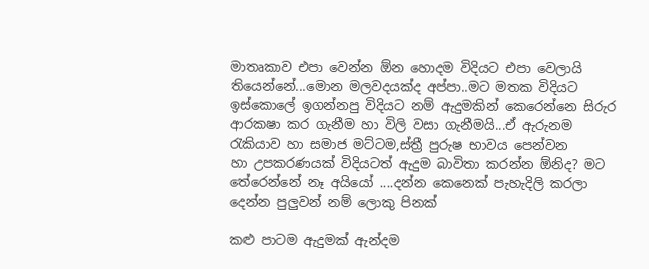මාතෘකාව එපා වෙන්න ඕන හොදම විදියට එපා වෙලායි තියෙන්නේ...මොන මලවදයක්ද අප්පා..මට‍ මතක විදියට ඉස්කොලේ ඉගන්නපු විදියට නම් ඇදුමකින් කෙරෙන්නෙ සිරුර ආරකෂා කර ගැනීම හා විලි වසා ගැනීමයි...ඒ ඇරුනම රැකියාව හා සමාජ මට්ටම,ස්ත්‍රී පුරුෂ භාවය පෙන්වන හා ‍උපකරණයක් විදියටත් ඇදුම බාවිතා කරන්න ඕනිද? මට තේරෙන්නේ නෑ අයියෝ ....දන්න කෙනෙක් පැහැදිලි කරලා දෙන්න පුලුවන් නම් ලොකු පිනක්

කළු පාටම ඇදුමක් ඇන්දම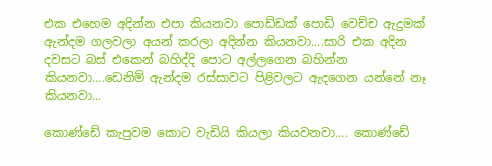එක එහෙම අදින්න එපා කියනවා පොඩ්ඩක් පොඩි වෙච්ච ඇදුමක් ඇන්දම ගලවලා අයන් කරලා අදින්න කියනවා....සාරි එක අදින දවසට බස් එකෙන් බහිද්දි පොට අල්ලගෙන බහින්න කියනවා....ඩෙනිම් ඇන්දම රස්සාවට පිළිවලට ඇදගෙන යන්නේ නෑ කියනවා...

කොණ්ඩේ කැපුවම කොට වැඩියි කියලා කියවනවා.... කොණ්ඩේ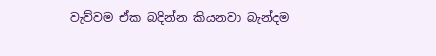වැව්වම ඒක බදින්න කියනවා ‍බැන්දම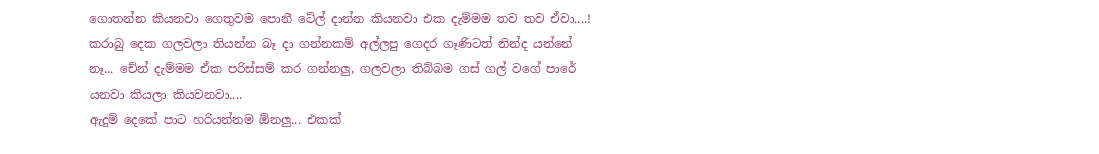ගොතන්න කියනවා ගෙතුවම පොනී ටේල් දාන්න කියනවා එක දැම්මම තව තව ‍ඒවා‍....!
කරාබු දෙක ගලවලා තියන්න බෑ දා‍ ගන්නකම් අල්ලපු ගෙදර ගෑණිටත් නින්ද යන්නේ නෑ... චේන් දැම්මම ඒක පරිස්සම් කර ගන්නලු, ගලවලා තිබ්බම ගස් ගල් ව‍ගේ පාරේ යනවා කියලා කියවනවා....
ඇදුම් දෙකේ පාට හරියන්නම ඕනලු... එකක්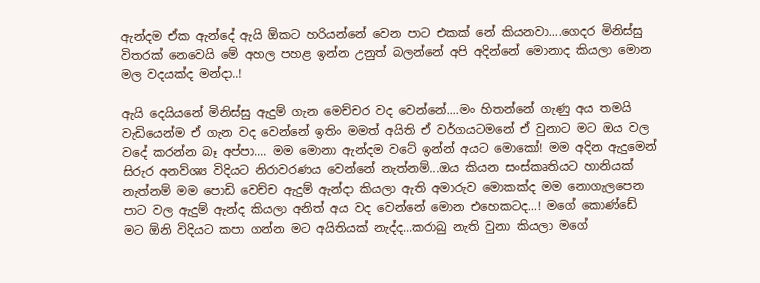ඇන්දම ඒක ඇන්දේ ඇයි ඕකට හරියන්නේ වෙන පාට එකක් නේ කියනවා....ගෙදර මිනිස්සු විතරක් නෙවෙයි මේ අහල පහළ ඉන්න උනුත් බලන්නේ අපි අදින්නේ මොනාද කියලා මොන මල වදයක්ද මන්දා..!

ඇයි දෙයියනේ මිනිස්සු ඇදුම් ගැන මෙච්චර වද වෙන්නේ....මං හිතන්නේ ගැණු අය තමයි වැඩියෙන්‍ම ඒ ගැන වද වෙන්නේ ඉතිං මමත් අයිති ඒ ව‍ර්ගයටමනේ ඒ වුනාට මට ඔය වල වදේ කරන්න බෑ අප්පා.... මම මොනා ඇන්දම වටේ ඉන්න් අයට මොකෝ! මම අදින ඇදුමෙන් සිරුර අනව්‍ශ්‍ය විදියට නිරාවරණය වෙන්නේ නැත්නම්...ඔය කියන සංස්කෘතියට හානියක් නැත්නම් මම පොඩි වෙච්ච ඇදුම් ඇන්දා කියලා ඇති අමාරුව මොකක්ද මම නොගැලපෙන පාට වල ඇදුම් ඇන්ද කියලා අනිත් අය වද වෙන්නේ මොන එහෙකටද...! මගේ කොණ්ඩේ මට ‍ඕනි විදියට කපා ගන්න මට අයිතියක් ‍නැද්ද...කරාබු නැති වුනා කියලා මගේ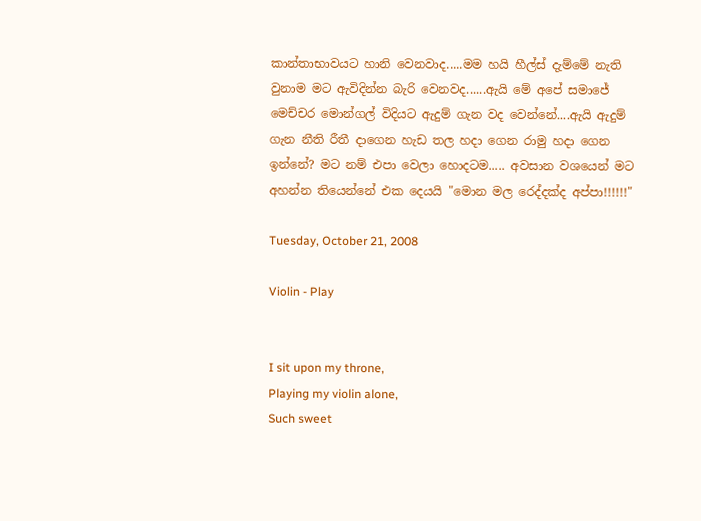කාන්තාභාවයට හානි වෙනවාද.....මම හයි හීල්ස් දැම්මේ නැති වුනාම මට ඇවිදින්න බැරි වෙනවද......ඇයි මේ අපේ සමාජේ මෙච්චර මොන්ගල් විදියට ඇදුම් ගැන වද වෙන්නේ....ඇයි ඇදුම් ගැන නීති රීතී දාගෙන හැඩ තල හදා ගෙන රාමු හදා ගෙන ඉන්නේ? මට නම් එපා වෙලා හොදටම..... අවසාන වශයෙන් මට අහන්න තියෙන්නේ එක දෙයයි "මොන මල රෙද්දක්ද අප්පා!!!!!!"

Tuesday, October 21, 2008

Violin - Play


I sit upon my throne,
Playing my violin alone,
Such sweet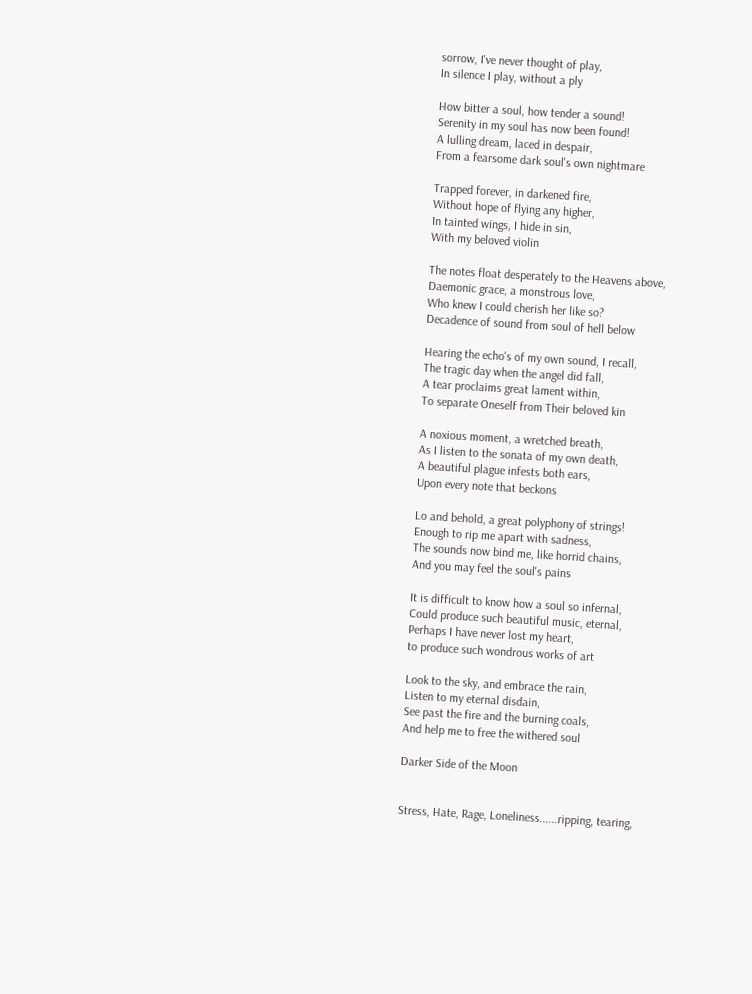sorrow, I've never thought of play,
In silence I play, without a ply

How bitter a soul, how tender a sound!
Serenity in my soul has now been found!
A lulling dream, laced in despair,
From a fearsome dark soul's own nightmare

Trapped forever, in darkened fire,
Without hope of flying any higher,
In tainted wings, I hide in sin,
With my beloved violin

The notes float desperately to the Heavens above,
Daemonic grace, a monstrous love,
Who knew I could cherish her like so?
Decadence of sound from soul of hell below

Hearing the echo's of my own sound, I recall,
The tragic day when the angel did fall,
A tear proclaims great lament within,
To separate Oneself from Their beloved kin

A noxious moment, a wretched breath,
As I listen to the sonata of my own death,
A beautiful plague infests both ears,
Upon every note that beckons

Lo and behold, a great polyphony of strings!
Enough to rip me apart with sadness,
The sounds now bind me, like horrid chains,
And you may feel the soul's pains

It is difficult to know how a soul so infernal,
Could produce such beautiful music, eternal,
Perhaps I have never lost my heart,
to produce such wondrous works of art

Look to the sky, and embrace the rain,
Listen to my eternal disdain,
See past the fire and the burning coals,
And help me to free the withered soul

Darker Side of the Moon


Stress, Hate, Rage, Loneliness......ripping, tearing,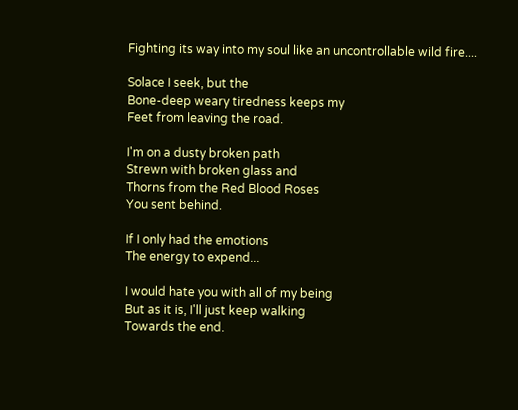Fighting its way into my soul like an uncontrollable wild fire....

Solace I seek, but the
Bone-deep weary tiredness keeps my
Feet from leaving the road.

I'm on a dusty broken path
Strewn with broken glass and
Thorns from the Red Blood Roses
You sent behind.

If I only had the emotions
The energy to expend...

I would hate you with all of my being
But as it is, I'll just keep walking
Towards the end.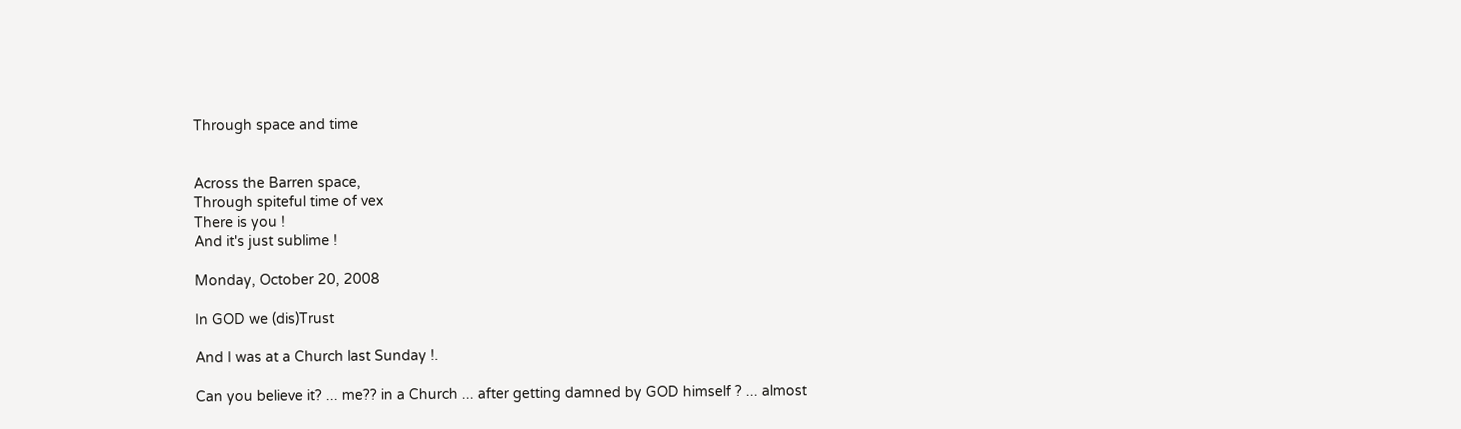Through space and time


Across the Barren space,
Through spiteful time of vex
There is you !
And it's just sublime !

Monday, October 20, 2008

In GOD we (dis)Trust

And I was at a Church last Sunday !.

Can you believe it? ... me?? in a Church ... after getting damned by GOD himself ? ... almost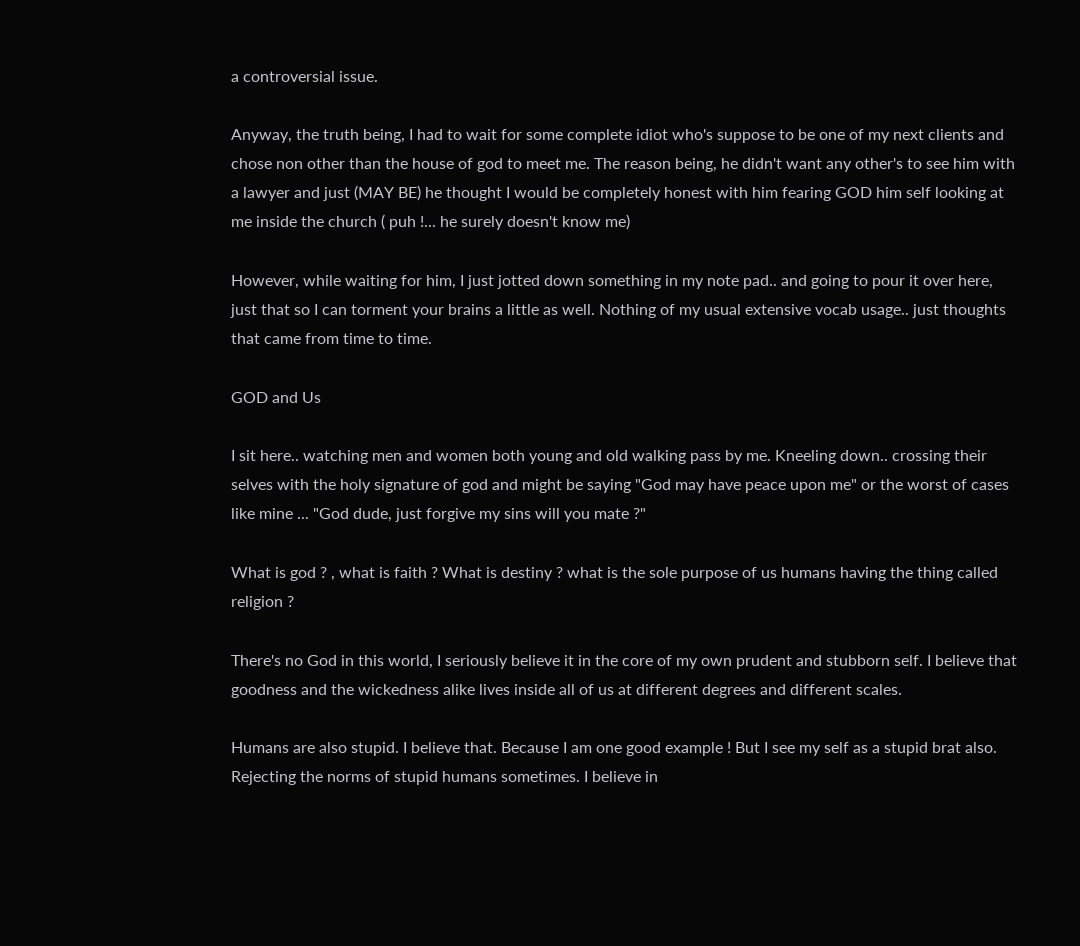a controversial issue.

Anyway, the truth being, I had to wait for some complete idiot who's suppose to be one of my next clients and chose non other than the house of god to meet me. The reason being, he didn't want any other's to see him with a lawyer and just (MAY BE) he thought I would be completely honest with him fearing GOD him self looking at me inside the church ( puh !... he surely doesn't know me)

However, while waiting for him, I just jotted down something in my note pad.. and going to pour it over here, just that so I can torment your brains a little as well. Nothing of my usual extensive vocab usage.. just thoughts that came from time to time.

GOD and Us

I sit here.. watching men and women both young and old walking pass by me. Kneeling down.. crossing their selves with the holy signature of god and might be saying "God may have peace upon me" or the worst of cases like mine ... "God dude, just forgive my sins will you mate ?"

What is god ? , what is faith ? What is destiny ? what is the sole purpose of us humans having the thing called religion ?

There's no God in this world, I seriously believe it in the core of my own prudent and stubborn self. I believe that goodness and the wickedness alike lives inside all of us at different degrees and different scales.

Humans are also stupid. I believe that. Because I am one good example ! But I see my self as a stupid brat also. Rejecting the norms of stupid humans sometimes. I believe in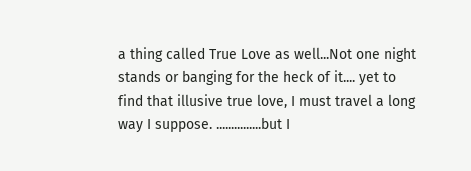a thing called True Love as well...Not one night stands or banging for the heck of it.... yet to find that illusive true love, I must travel a long way I suppose. ...............but I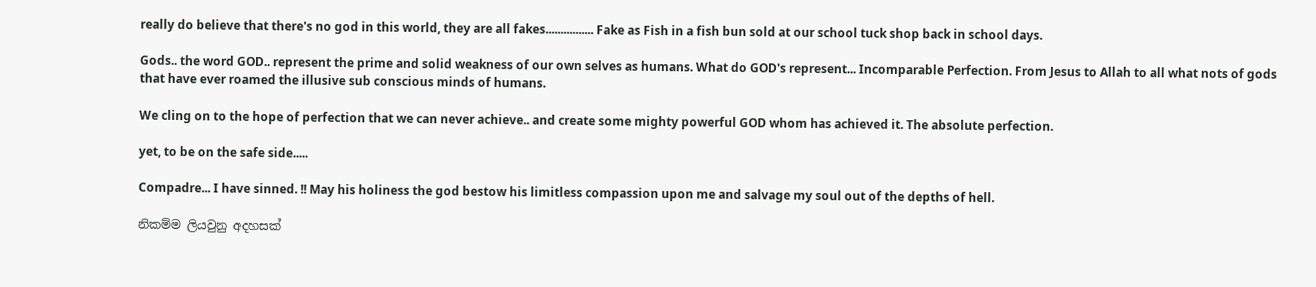really do believe that there's no god in this world, they are all fakes................ Fake as Fish in a fish bun sold at our school tuck shop back in school days.

Gods.. the word GOD.. represent the prime and solid weakness of our own selves as humans. What do GOD's represent... Incomparable Perfection. From Jesus to Allah to all what nots of gods that have ever roamed the illusive sub conscious minds of humans.

We cling on to the hope of perfection that we can never achieve.. and create some mighty powerful GOD whom has achieved it. The absolute perfection.

yet, to be on the safe side.....

Compadre... I have sinned. !! May his holiness the god bestow his limitless compassion upon me and salvage my soul out of the depths of hell.

නිකම්ම ලියවුනු අදහසක්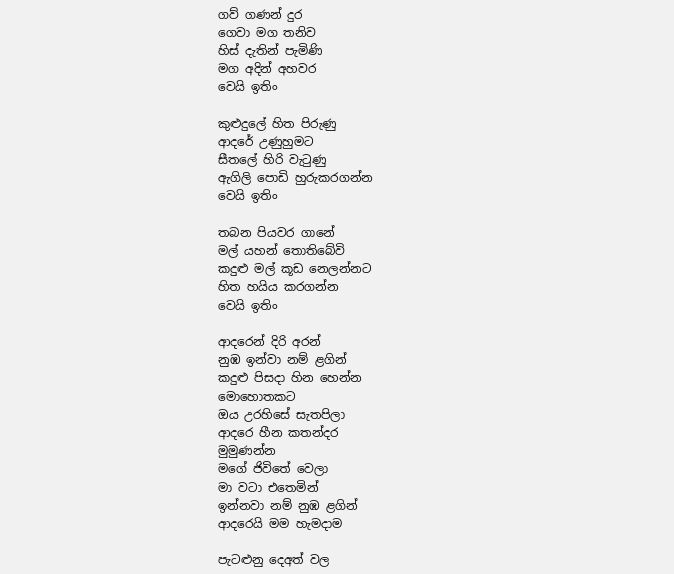ගව් ගණන් දුර
ගෙවා මග තනිව
හිස් දැතින් පැමිණි
මග අදින් අහවර
වෙයි ඉතිං

කුළුදුලේ හිත පිරුණු
ආද‍‍‍රේ උණුහුමට
සීතලේ හිරි වැටුණු
ඇගිලි පොඩි හුරුකරගන්න
වෙයි ඉතිං

තබන පියවර ගානේ
මල් යහන් තොතිබේවි
කදුළු මල් කූඩ නෙලන්නට
හිත හයිය කරගන්න
වෙයි ඉතිං

ආද‍රෙන් දිරි අරන්
නුඹ ඉන්වා නම් ළගින්
කදුළු පිසදා හින හෙන්න
මොහොතකට
ඔය උර‍හිසේ සැතපිලා
ආ‍දරෙ හීන කතන්දර
මුමුණන්න
මගේ ජිවිතේ වෙලා
මා වටා එතෙමින්
ඉන්නවා නම් නුඹ ළගින්
ආදරෙයි මම හැමදාම

පැටළුනු දෙඅත් වල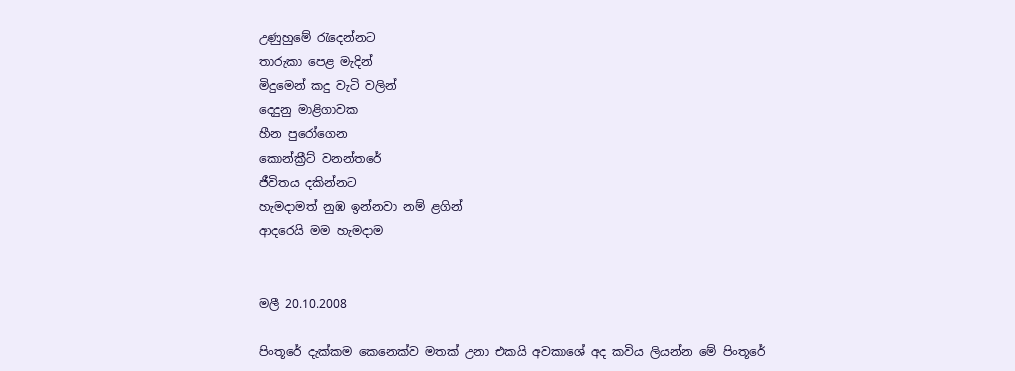උණුහුමේ රැදෙන්නට
තාරුකා පෙළ මැදින්
මිදුමෙන් කදු වැටි වලින්
දෙදුනු මාළිගාවක
හීන පු‍‍රෝගෙන
කොන්ක්‍රීට් වනන්තරේ
ජීවිතය දකින්නට
හැමදාමත් නුඹ ඉන්නවා නම් ළගින්
ආද‍රෙයි මම හැමදාම


මලී 20.10.2008

පිංතූ‍රේ දැක්කම කෙනෙක්ව මතක් උනා එකයි අවකාශේ අද කවිය ලියන්න මේ පිංතූරේ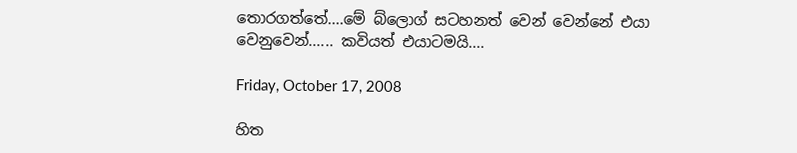තොරගත්තේ....මේ බ්ලොග් සටහනත් වෙන් වෙන්නේ එයා වෙනුවෙන්...... කවියත් එයාටමයි....

Friday, October 17, 2008

හිත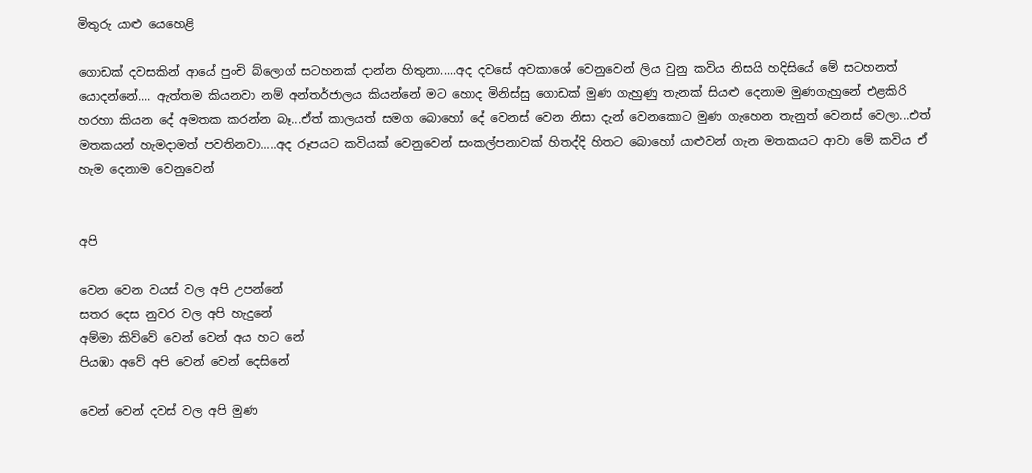මිතුරු යාළු යෙහෙළි

ගොඩක් දවසකින් ආයේ පුංචි ‍බ්ලොග් සටහනක් දාන්න හිතුනා.....අද දවසේ අවකාශේ වෙනුවෙන් ලිය වුනු කවිය නිසයි හදිසියේ මේ සටහනත් යොදන්නේ.... ඇත්තම කියනවා නම් අන්තර්ජාලය කියන්නේ මට හොද මිනිස්සු ගොඩක් මුණ ගැහුණු තැනක් සියළු දෙනාම මුණගැහුනේ එළකිරි හරහා කියන දේ අමතක කරන්න බෑ...ඒත් කාලයත් සමග බොහෝ දේ වෙනස් වෙන නිසා දැන් වෙනකොට මුණ ගැහෙන තැනුත් වෙනස් වෙලා...එත් මතකයන් හැමදාමත් පවතිනවා.....අද රූපයට කවියක් වෙනුවෙන් සංකල්පනාවක් හිතද්දි හිතට බොහෝ යාළුවන් ගැන මතකයට ආවා මේ කවිය ඒ හැම දෙනාම වෙනුවෙන්


අපි

වෙන වෙන වයස් වල අපි උපන්නේ
සතර දෙස නුවර වල අපි හැදුනේ
අම්මා කිව්වේ වෙන් වෙන් අය හට නේ
පියඹා අවේ අපි වෙන් වෙන් දෙසිනේ

වෙන් වෙන් දවස් වල අපි මුණ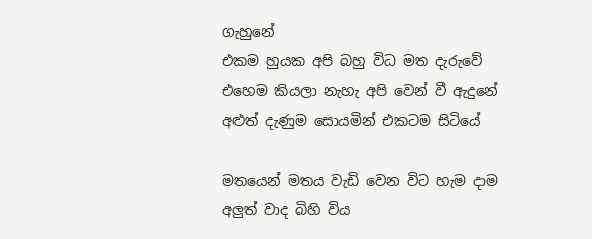ගැහුනේ
එකම හුයක අපි බහු විධ මත දැරුවේ
එහෙම කියලා නැහැ අපි වෙන් වී ඇදුනේ
අළුත් දැණුම සොයමින් එකටම සිටියේ

මතයෙන් මතය වැඩි වෙන විට හැම දාම
අලුත් වාද බිහි විය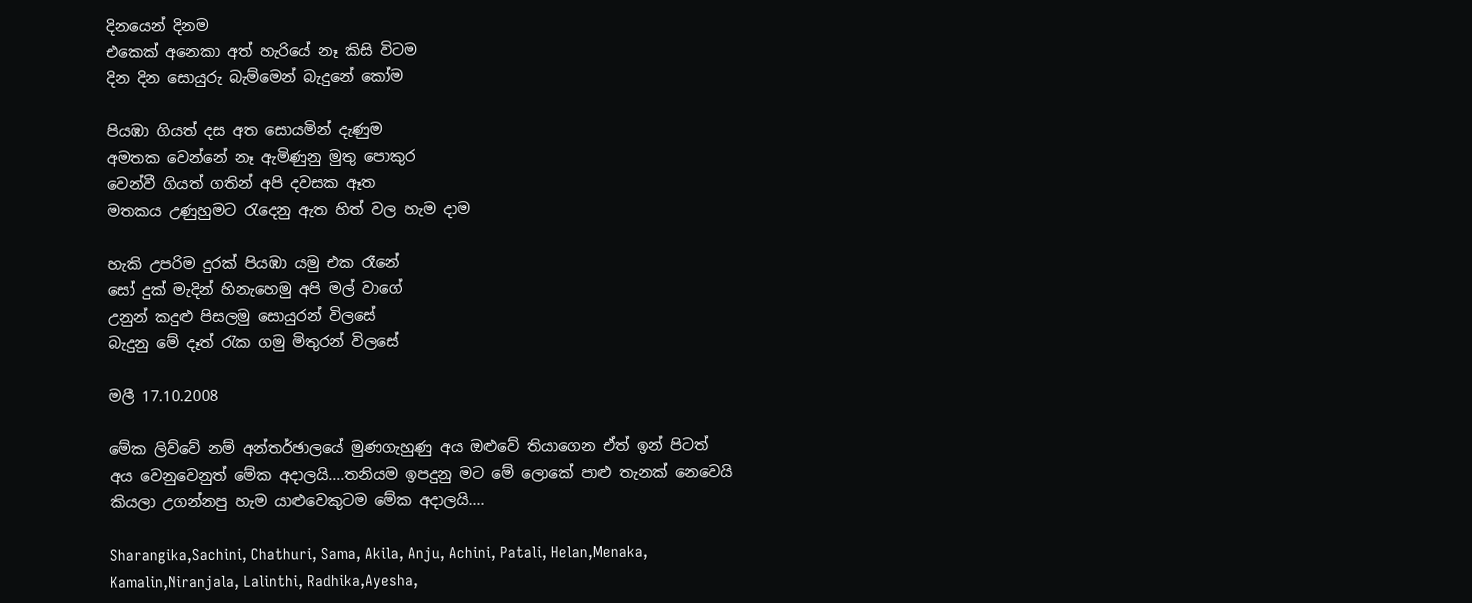දිනයෙන් දිනම
එකෙක් අනෙකා අත් හැරියේ නෑ කිසි විටම
දින දින සොයුරු බැම්මෙන් බැදුනේ කෝම

පියඹා ගියත් දස අත සොයමින් දැණුම
අමතක වෙන්නේ නෑ ඇමිණුනු මුතු පොකුර
වෙන්වී ගියත් ගතින් අපි දවසක ඈත
මතකය උණුහුම‍ට රැදෙනු ඇත හිත් වල හැම දාම

හැකි උපරිම දුරක් පියඹා යමු එක රෑනේ
සෝ දුක් මැදින් හිනැහෙමු අපි මල් වාගේ
උනුන් කදුළු පිසලමු සොයුරන් විලසේ
බැදුනු මේ දෑත් රැක ගමු මිතුරන් විලසේ

මලී 17.10.2008

මේක ලිව්වේ නම් අන්තර්ඡාලයේ මුණගැහුණු අය ඔළුවේ තියාගෙන ඒත් ඉන් පිටත් අය වෙනුවෙනුත් මේක අදාලයි....තනියම ඉපදුනු මට මේ ලොකේ පාළු තැනක් නෙවෙයි කියලා උගන්නපු හැම යාළුවෙකුටම මේක අදාලයි....

Sharangika,Sachini, Chathuri, Sama, Akila, Anju, Achini, Patali, Helan,Menaka, Kamalin,Niranjala, Lalinthi, Radhika,Ayesha,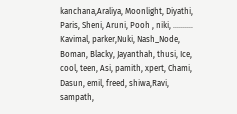kanchana,Araliya, Moonlight, Diyathi, Paris, Sheni, Aruni, Pooh , niki, ..........
Kavimal, parker,Nuki, Nash_Node, Boman, Blacky, Jayanthah, thusi, Ice, cool, teen, Asi, pamith, xpert, Chami, Dasun, emil, freed, shiwa,Ravi, sampath,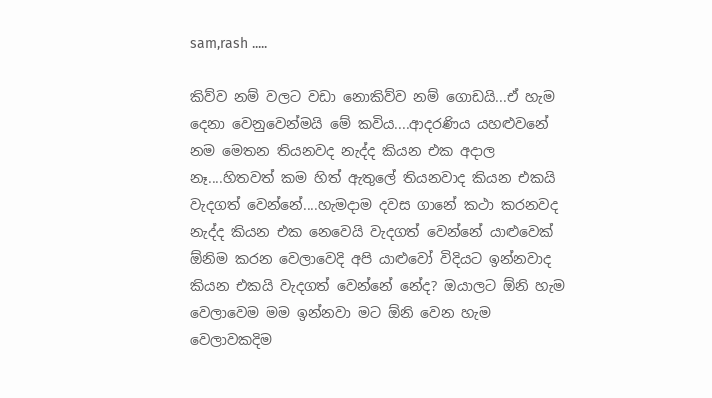sam,rash .....

කිව්ව නම් වලට වඩා නොකිව්ව නම් ගොඩයි...ඒ හැම දෙනා වෙනුවෙන්මයි මේ කවිය....ආදරණිය යහළුවනේ නම මෙතන තියනවද නැද්ද කියන එක අදාල නෑ....හිතවත් කම හිත් ඇතුලේ තියනවාද කියන එකයි වැදගත් වෙන්නේ....හැමදා‍ම දවස ගානේ කථා කරනවද නැද්ද කියන එක නෙවෙයි වැදගත් වෙන්නේ යාළුවෙක් ඕනිම කරන වෙලාවෙදි අපි යාළුවෝ විදියට ඉන්නවාද කියන එකයි වැදගත් වෙන්නේ නේද? ඔයාලට ඕනි හැම වෙලාවෙම මම ඉන්නවා මට ඕනි වෙන හැම වෙලාවකදිම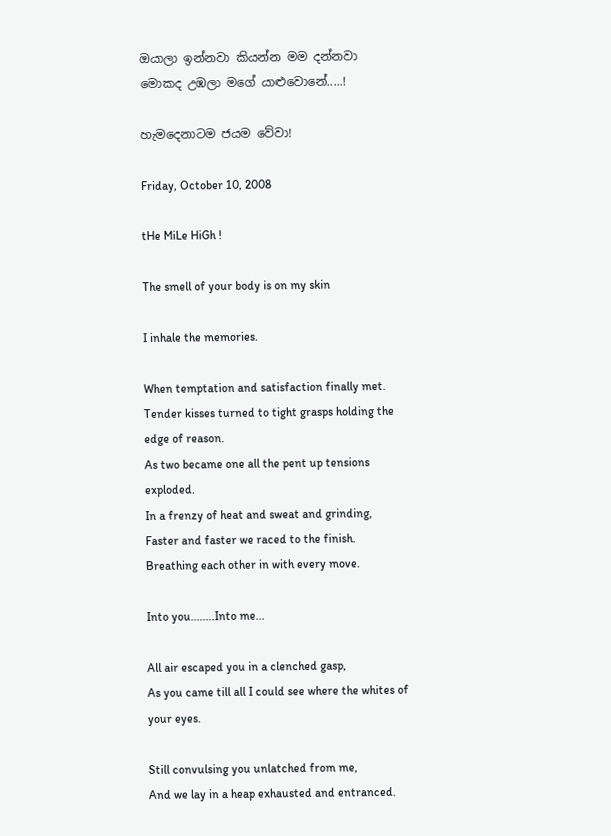ඔයාලා ඉන්නවා කියන්න මම දන්නවා මොකද උඹලා මගේ යාළුවොනේ.....!

හැමදෙනාටම ජයම වේවා!

Friday, October 10, 2008

tHe MiLe HiGh !

The smell of your body is on my skin

I inhale the memories.

When temptation and satisfaction finally met.
Tender kisses turned to tight grasps holding the edge of reason.
As two became one all the pent up tensions exploded.
In a frenzy of heat and sweat and grinding,
Faster and faster we raced to the finish.
Breathing each other in with every move.

Into you........Into me...

All air escaped you in a clenched gasp,
As you came till all I could see where the whites of your eyes.

Still convulsing you unlatched from me,
And we lay in a heap exhausted and entranced.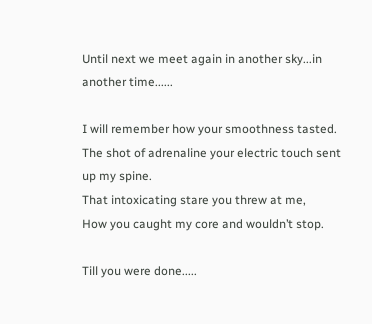Until next we meet again in another sky...in another time......

I will remember how your smoothness tasted.
The shot of adrenaline your electric touch sent up my spine.
That intoxicating stare you threw at me,
How you caught my core and wouldn’t stop.

Till you were done.....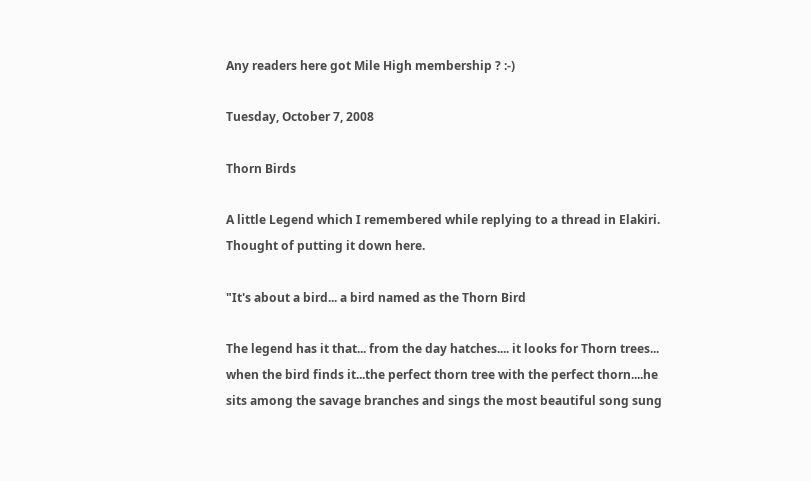Any readers here got Mile High membership ? :-)

Tuesday, October 7, 2008

Thorn Birds

A little Legend which I remembered while replying to a thread in Elakiri. Thought of putting it down here.

"It's about a bird... a bird named as the Thorn Bird

The legend has it that... from the day hatches.... it looks for Thorn trees... when the bird finds it...the perfect thorn tree with the perfect thorn....he sits among the savage branches and sings the most beautiful song sung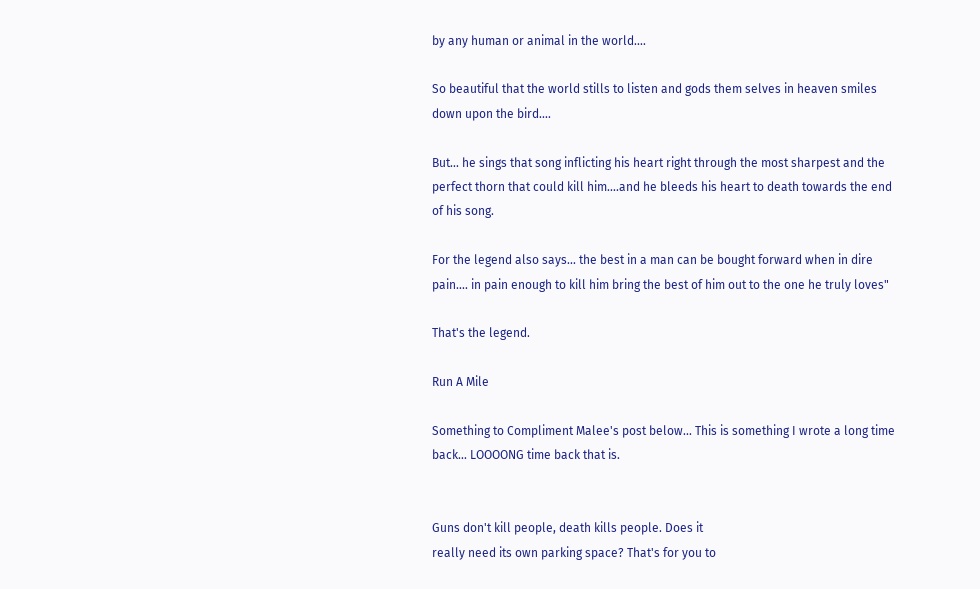by any human or animal in the world....

So beautiful that the world stills to listen and gods them selves in heaven smiles down upon the bird....

But... he sings that song inflicting his heart right through the most sharpest and the perfect thorn that could kill him....and he bleeds his heart to death towards the end of his song.

For the legend also says... the best in a man can be bought forward when in dire pain.... in pain enough to kill him bring the best of him out to the one he truly loves"

That's the legend.

Run A Mile

Something to Compliment Malee's post below... This is something I wrote a long time back... LOOOONG time back that is.


Guns don't kill people, death kills people. Does it
really need its own parking space? That's for you to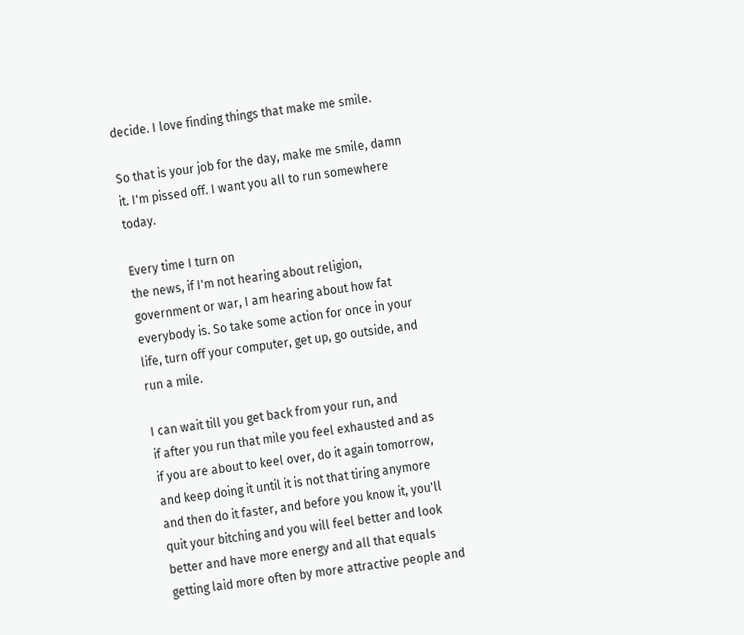decide. I love finding things that make me smile.

So that is your job for the day, make me smile, damn
it. I'm pissed off. I want you all to run somewhere
today.

Every time I turn on
the news, if I'm not hearing about religion,
government or war, I am hearing about how fat
everybody is. So take some action for once in your
life, turn off your computer, get up, go outside, and
run a mile.

I can wait till you get back from your run, and
if after you run that mile you feel exhausted and as
if you are about to keel over, do it again tomorrow,
and keep doing it until it is not that tiring anymore
and then do it faster, and before you know it, you'll
quit your bitching and you will feel better and look
better and have more energy and all that equals
getting laid more often by more attractive people and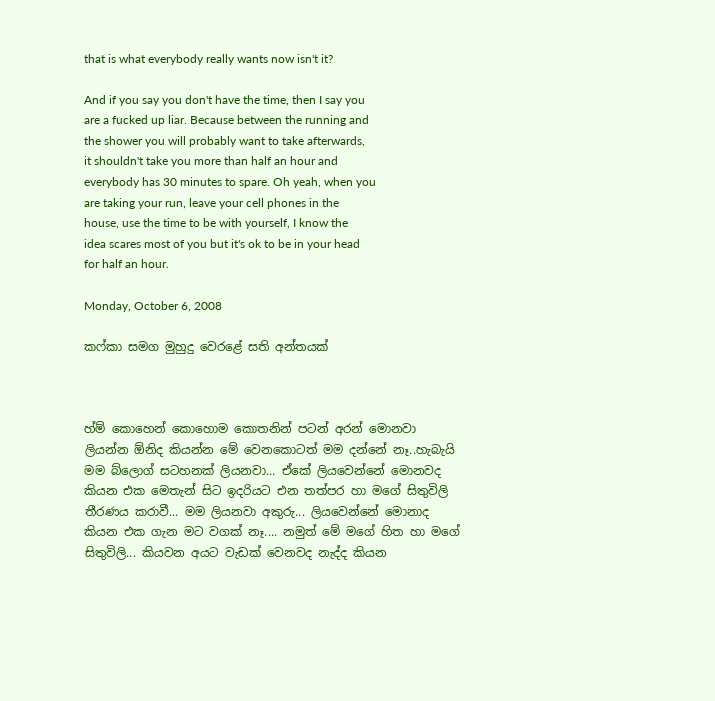that is what everybody really wants now isn't it?

And if you say you don't have the time, then I say you
are a fucked up liar. Because between the running and
the shower you will probably want to take afterwards,
it shouldn't take you more than half an hour and
everybody has 30 minutes to spare. Oh yeah, when you
are taking your run, leave your cell phones in the
house, use the time to be with yourself, I know the
idea scares most of you but it's ok to be in your head
for half an hour.

Monday, October 6, 2008

කෆ්කා සමග මුහුදු වෙරළේ සති අන්තයක්



හ්ම් කොහෙන් කොහොම කොතනින් පටන් අරන් මො‍නවා ලියන්න ඕනිද කියන්න මේ වෙනකොටත් මම දන්නේ නෑ..හැබැයි මම ‍බ්ලොග් සටහනක් ලියනවා... ඒකේ ලියවෙන්නේ මොනවද කියන එක මෙතැන් සිට ඉදරියට එන තත්පර හා මගේ සිතුවිලි තීරණය කරාවී... මම ලියනවා අකුරු... ලියවෙන්නේ මොනාද කියන එක ගැන මට වගක් නෑ.... නමුත් මේ මගේ හිත හා මගේ සිතුවිලි... කියවන අය‍ට වැඩක් වෙනවද නැද්ද කියන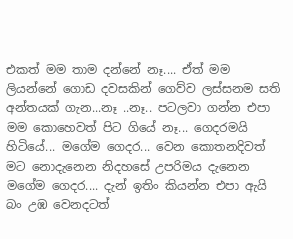එකත් මම තාම දන්නේ නෑ‍‍.... ඒත් මම ලියන්නේ ගොඩ දවසකින් ගෙව්ව ලස්සනම සති අන්තයක් ගැන...නෑ ..නෑ.. පටලවා ගන්න එපා මම කොහෙවත් පිට ගියේ නෑ... ගෙදරමයි හිටියේ... මගේම ගෙදර... වෙන කොතනදිවත් මට නොදැනෙන නිදහසේ උපරිමය දැනෙන මගේම ‍ගෙදර.... දැන් ඉතිං කියන්න එපා ඇයි බං උඹ වෙනදටත්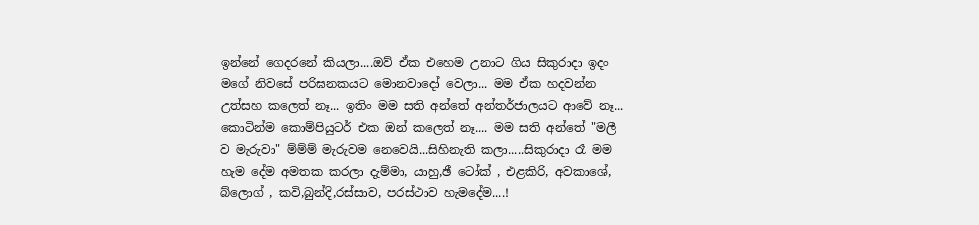ඉන්නේ ‍ගෙදරනේ කියලා....ඔව් ඒක එහෙම උනාට ගිය සිකුරාදා ඉදං මගේ නිවසේ පරිඝනකයට මොනවාදෝ වෙලා... මම ඒක හදවන්න උත්සහ කලෙත් නෑ... ඉතිං මම සති අන්තේ අන්තර්ජාලයට ආවේ නෑ‍‍‍... කොටින්ම කොම්පියුටර් එක ඔන් කලෙත් නෑ.... මම සති අන්තේ "මලී ව මැරුවා" ම්ම්ම් මැරුවම නෙවෙයි...සිහිනැති කලා.....සිකුරාදා රෑ මම හැම දේම අමතක කරලා දැම්මා, යාහු,ඡී ටෝක් , එළකිරි, අවකා‍ශේ, බ්ලොග් , කවි,බුන්දි,රස්සාව, පරස්ථාව හැමදේම‍‍....!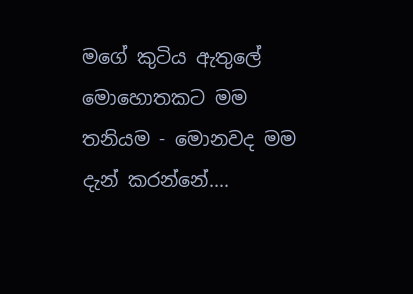මගේ කුටිය ඇතුලේ මොහොතකට මම තනියම - මොනවද මම දැන් කරන්නේ....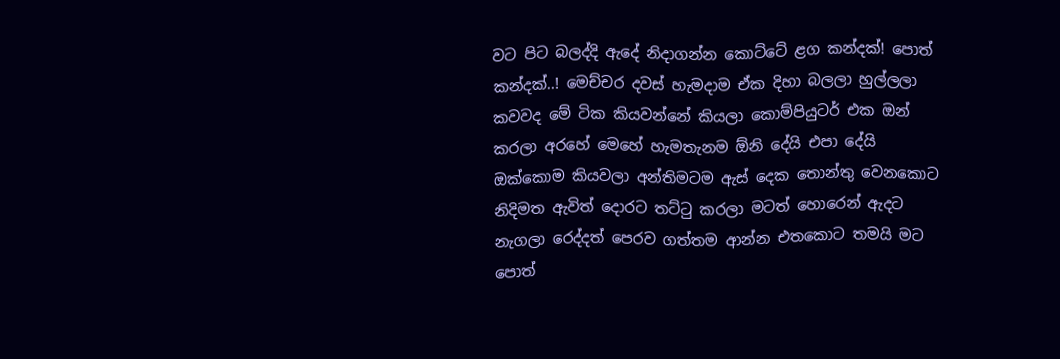වට පිට බලද්දි ඇදේ නිදාගන්න කොට්ටේ ළග කන්දක්! පොත් කන්දක්‍‍..! මෙච්චර දවස් හැමදාම ඒක දිහා බලලා හුල්ලලා කවවද මේ ටික කියවන්නේ කියලා කොම්පියුටර් එක ‍ඔන් කරලා අරහේ මෙහේ හැමතැනම ‍ඕනි දේයි එපා දේයි ඔක්කොම කියවලා අන්තිමටම ඇස් දෙක තොන්තු වෙනකොට නිදිමත ඇවිත් දොරට තට්ටු කරලා මටත් හොරෙන් ඇදට නැගලා රෙද්දත් පෙරව ගත්තම ආන්න එතකොට තමයි මට පොත්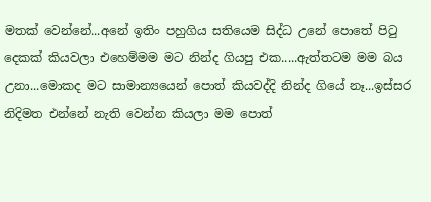මතක් වෙන්නේ...අනේ ඉතිං පහුගිය සතියෙම සිද්ධ උනේ පොතේ පිටු දෙකක් කියවලා එහෙම්මම මට නින්ද ගියපු එක‍‍.....ඇත්තටම මම බය උනා...මොකද මට සාමාන්‍යයෙන් පොත් කියවද්දි නින්ද ගියේ නෑ...ඉස්සර නිදිමත එන්නේ නැති වෙන්න කියලා මම පොත්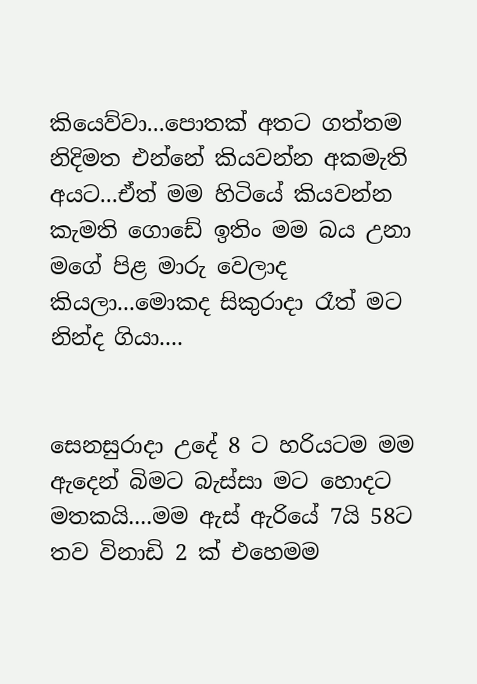කියෙව්වා...පොතක් අතට ගත්තම නිදිමත එන්නේ කියවන්න අකමැති අයට...ඒත් මම හිටියේ කියවන්න කැමති ගොඩේ ඉතිං මම බය උනා මගේ පිළ මාරු වෙලාද කියලා...මොකද සිකුරාදා රෑත් මට නින්ද ගියා....


සෙනසුරාදා උදේ 8 ට හරියටම මම ඇදෙන් බිමට බැස්සා මට හොදට මතකයි....මම ඇස් ඇරියේ 7යි 58ට තව විනාඩි 2 ක් එහෙමම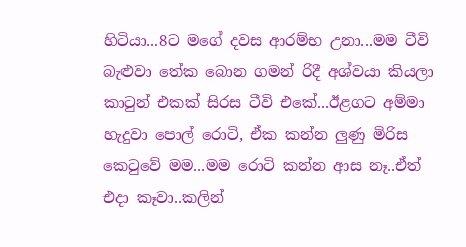හිටියා...8ට මගේ දවස ආරම්භ උනා...මම ටීවි බැළුවා තේක බොන ගමන් රිදී අශ්වයා කියලා කාටුන් එකක් සිරස ටීවි ‍එකේ...ඊළගට අම්මා හැදුවා පොල් රොටි, ඒක කන්න ලුණු මිරිස කෙටුවේ මම...මම රොටි කන්න ආස නෑ..ඒත් එදා කෑවා..කලින්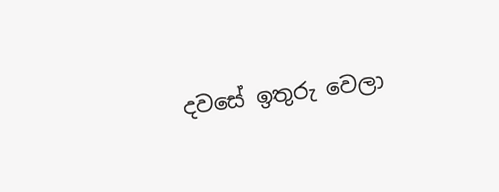දවසේ ඉතුරු වෙලා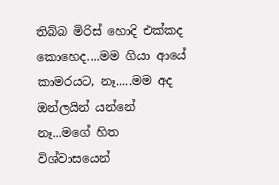තිබ්බ මිරිස් හොදි එක්කද කොහෙද....මම ගියා ආයේ කාමරයට, නෑ.....මම අද ඔන්ලයින් යන්නේ නෑ...මගේ හිත විශ්වාසයෙන්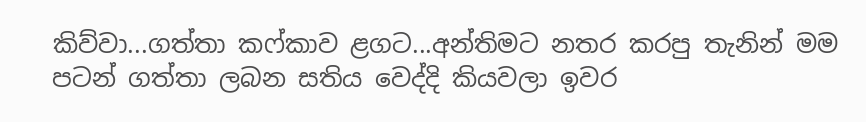කිව්වා...ගත්තා කෆ්කාව ළගට...අන්තිමට නතර කරපු තැනින් මම පටන් ගත්තා‍‍‍ ලබන සතිය වෙද්දි කියවලා ඉවර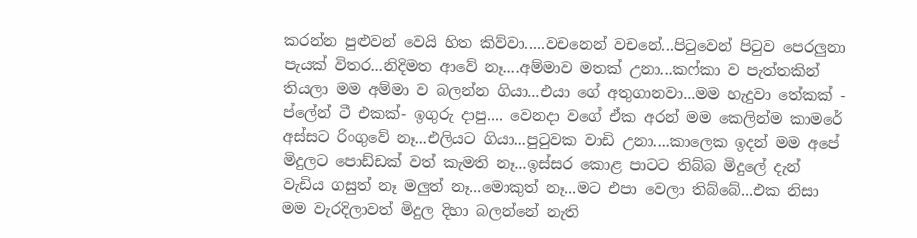කරන්න පුළුවන් වෙයි හිත කිව්වා.....වචනෙන් වචනේ...පිටුවෙන් පිටුව පෙරලුනා පැයක් විතර...නිදිමත ආවේ නෑ....අම්මාව මතක් උනා...කෆ්කා ව පැත්තකින් තියලා මම අම්මා ව බලන්න ගියා...එයා‍ ගේ අතුගානවා...මම හැදුවා ‍තේකක් - ප්ලේන් ටී එකක්- ඉගුරු දාපු.... වෙනදා වගේ ඒක අරන් මම කෙ‍ලින්ම කාමරේ අස්සට රිංගුවේ නෑ...එලියට‍ ගියා...පුටුවක වාඩි උනා....කාලෙක ඉදන් මම අපේ මිදුලට පොඩ්ඩක් වත් කැමති නෑ...ඉස්සර කොළ පාටට තිබ්බ මිදුලේ දැන් වැඩිය ගසුත් නෑ මලුත් නෑ...මොකුත් නෑ...මට එපා‍ වෙලා තිබ්බේ...එක නිසා මම වැරදිලාවත් මිදුල දිහා බලන්නේ නැති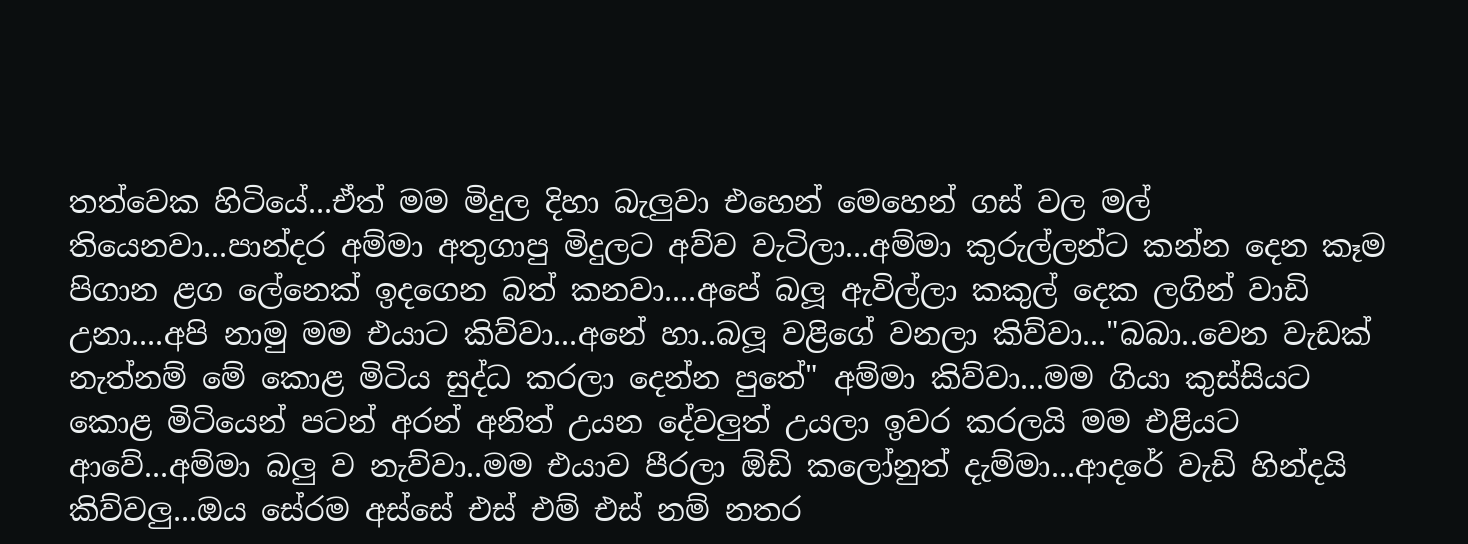තත්වෙක හිටියේ...ඒත් මම ‍මිදුල දිහා බැලුවා එහෙන් මෙහෙන් ගස් වල මල් තියෙනවා...පාන්දර අම්මා අතුගාපු මිදුලට අව්ව වැටිලා...අම්මා‍ කුරුල්ලන්ට කන්න දෙන කෑම පිගාන ළග ලේනෙක් ඉදගෙන බත් කනවා....අපේ බලූ ඇවිල්ලා කකුල් දෙක ලගින් වාඩි උනා....අපි නාමු මම එයා‍ට කිව්වා...අනේ හා..බලූ වළිගේ වනලා කිව්වා..."බබා..වෙන වැඩක් නැත්නම් මේ කොළ මිටිය සුද්ධ කරලා දෙන්න පුතේ" අම්මා කිව්වා...මම ගියා කුස්සියට කොළ මිටියෙන් පටන් අරන් අනිත් ‍උයන දේවලුත් උයලා ඉවර කරලයි මම එළියට ආ‍වේ...අම්මා බලු ව නැව්වා..මම එයාව පීරලා ඕඩි ‍කලෝනුත් දැම්මා...ආදරේ වැඩි හින්දයි කිව්වලු...ඔය සේරම අස්සේ එස් එම් එස් නම් නතර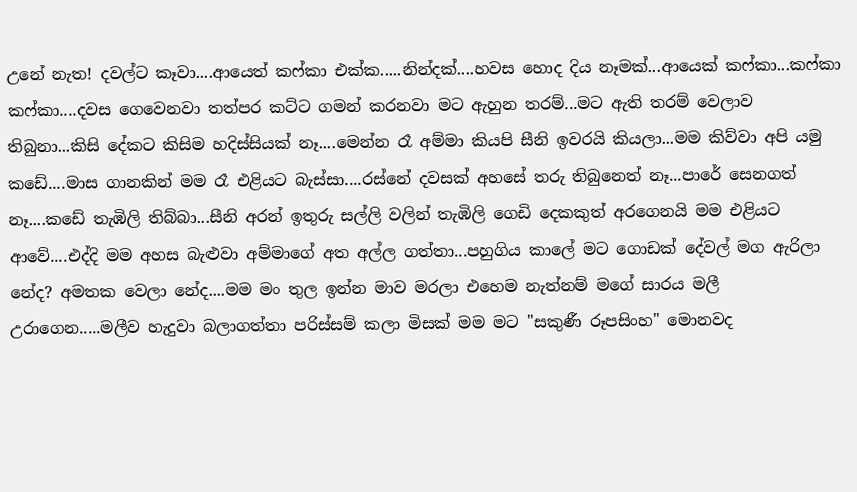උනේ නැත! දවල්ට කෑවා....ආයෙත් කෆ්කා එක්ක‍‍‍‍.....නින්දක්....හවස හොද දිය නෑමක්...ආයෙක් කෆ්කා...ක‍‍ෆ්කා කෆ්කා....දවස ගෙවෙනවා තත්පර කට්ට ගමන් කරනවා මට ඇහුන තරම්...මට ඇති තරම් වෙලාව තිබුනා...කිසි දේකට කිසිම හදිස්සියක් නෑ....මෙන්න රෑ අම්මා කියපි සීනි ඉවරයි කියලා...මම කිව්වා අපි යමු ක‍ඩේ....මාස ගානකින් මම රෑ එළියට බැස්සා....රස්නේ දවසක් අහසේ තරු තිබුනෙත් නෑ...පාරේ ‍සෙනගත් නෑ‍‍‍....කඩේ තැඹිලි තිබ්බා...සීනි අරන් ඉතුරු සල්ලි වලින් තැඹිලි ‍ගෙඩි දෙකකුත් අරගෙනයි මම එළියට ආවේ....එද්දි මම අහස බැළුවා අම්මාගේ අත අල්ල ගත්තා...පහුගිය කාලේ මට ගොඩක් දේවල් මග ඇරිලා නේද? අමතක වෙලා නේද....මම මං තුල ඉන්න මාව මරලා එහෙම නැත්නම් මගේ සාරය මලී උරාගෙන.....මලීව හැදුවා බලාගත්තා පරිස්සම් කලා මිසක් මම මට "සකුණී රූපසිංහ" මොනවද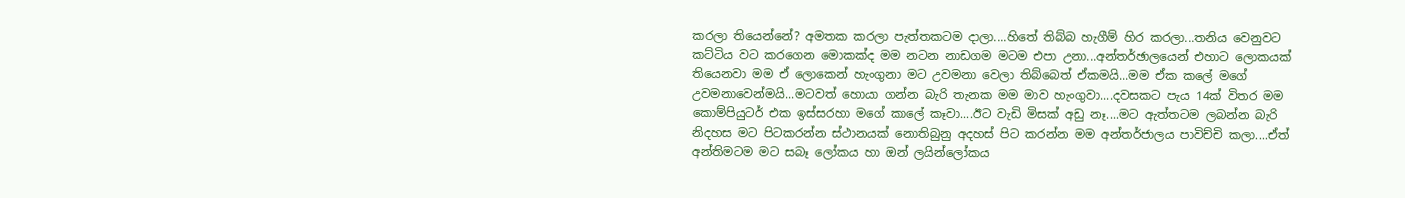කරලා තියෙන්නේ? අමතක කරලා පැත්තකටම දාලා‍‍....හිතේ තිබ්බ හැගීම් හිර කරලා...තනිය වෙනුවට කට්ටිය වට කරගෙන මොකක්ද මම නටන නාඩගම මටම එපා උනා...අන්තර්ඡාලයෙන් එහාට ලොකයක් තියෙනවා මම ඒ ලොකෙන් හැංගුනා මට උවමනා වෙලා තිබ්බෙත් ඒකමයි...මම ඒක කලේ මගේ උවමනාවෙන්මයි...මටවත් හොයා ගන්න බැරි තැනක මම මාව හැංගුවා....දවසකට පැය 14ක් විතර මම කොම්පියුටර් එක ඉස්සරහා මගේ කාලේ කෑවා....ඊට‍ වැඩි මිසක් අඩු නෑ....මට ඇත්තටම ලබන්න බැරි නිදහස මට පිටකරන්න ස්ථානයක් නොතිබුනු අදහස් පිට කරන්න මම අන්තර්ජා‍ලය පාවිච්චි කලා‍‍....ඒත් අන්තිමටම මට සබෑ ලෝකය හා ‍ඔන් ලයින්ලෝකය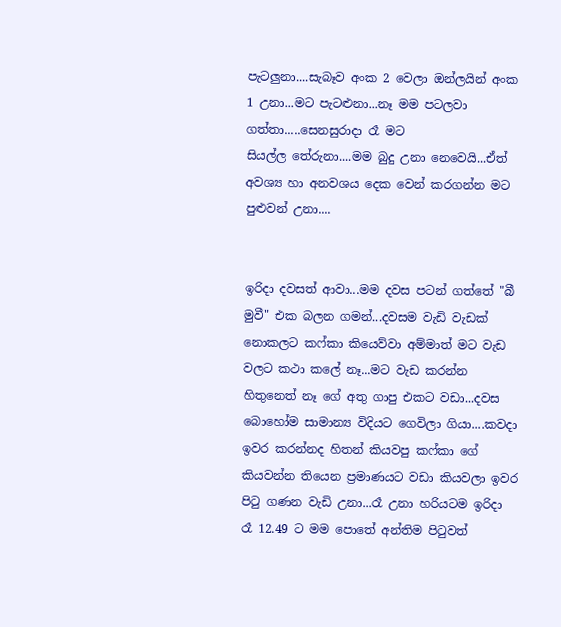පැටලුනා....සැබෑව අංක 2 වෙලා ඔන්ලයින් අංක 1 උනා...මට පැටළුනා...නෑ මම පටලවා ගත්තා‍‍‍‍.....සෙනසුරාදා රෑ මට සියල්ල ‍තේරුනා‍....මම බුදු උනා නෙවෙයි...ඒත් අවශ්‍ය හා අනවශය දෙක වෙන් කරගන්න මට පුළුවන් උනා....


ඉරිදා දවසත් ආවා...මම දවස පටන් ගත්තේ "බී මුවී" එක බලන ගමන්...දවසම වැඩි වැ‍ඩක් නොකලට කෆ්කා කියෙව්වා‍ අම්මාත් මට වැඩ වලට කථා කලේ නෑ...මට වැඩ කරන්න හිතුනෙත් නෑ ගේ අතු ගාපු එකට වඩා...දවස බොහෝම සාමාන්‍ය විදියට ගෙවිලා ගියා‍....කවදා‍ ඉවර කරන්නද හිතන් කියවපු කෆ්කා ‍ගේ කියවන්න තියෙන ප්‍රමාණයට වඩා කියවලා ඉවර පිටු ගණන වැඩි උනා...රෑ උනා හරියට‍ම ඉරිදා රෑ 12.49 ට‍ මම පොතේ අන්තිම පිටුවත්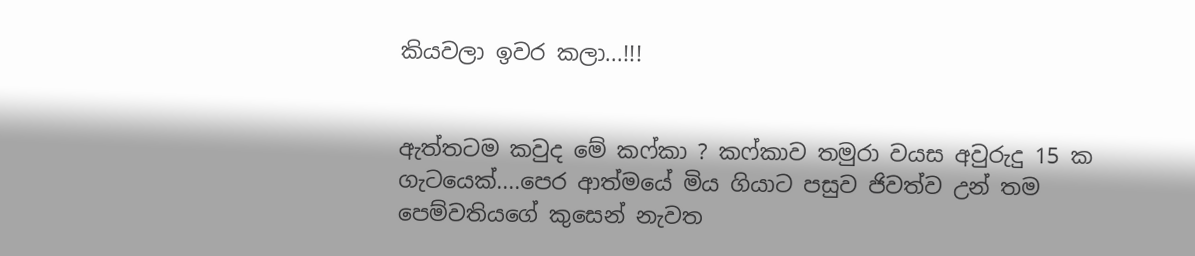කියවලා ඉවර කලා...!!!


ඇත්තටම කවුද මේ කෆ්කා ? කෆ්කාව තමුරා වයස අවුරුදු 15 ක ගැටයෙක්‍....පෙර ආත්මයේ මිය ගියාට පසුව ජිවත්ව උන් තම පෙම්වතියගේ කුසෙන් නැවත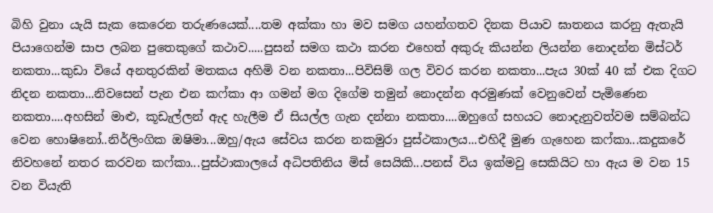බිහි වුනා යැයි සැක කෙරෙන තරුණයෙක්....තම අක්කා හා මව සමග යහන්ගතව දිනක පියාව ඝාතනය කරනු ඇතැයි පියාගෙන්ම සාප ලබන පුතෙකු‍‍ගේ කථාව.....පුසන් සමග කථා‍ කරන එහෙත් අකුරු කියන්න ලියන්න නොදන්න මිස්ටර් නකතා...කුඩා වියේ අනතුරකින් මතකය අහිමි වන නකතා...පිවිසිම් ගල විවර කරන නකතා...පැය 30ක් 40 ක් එක දිගට නිදන නකතා‍‍‍...නිවසෙන් පැන එන කෆ්කා ආ ගමන් මග දිගේම තමුන් නොදන්න අරමුණක් වෙනුවෙන් පැමිණෙන නකතා‍‍....අහසින් මාළු, කූඩැල්ලන් ඇද හැලීම ඒ සියල්ල ගැන දන්නා නකතා‍‍‍....ඔහුගේ සහයට නොදැනුවත්වම සම්බන්ධ වෙන හො‍ෂිනෝ..නිර්ලිංගික ඔෂිමා...ඔහු/ඇය සේවය කරන නකමුරා පුස්ථකාලය...එහිදී මුණ ගැහෙන කෆ්කා...කදුකරේ නිවහනේ නතර කරවන කෆ්කා...පුස්ථාකාලයේ අධිපතිනිය මිස් සෙයිකි...පනස් විය ඉක්මවු සෙකියිට හා ඇය ම වන 15 වන වි‍යැති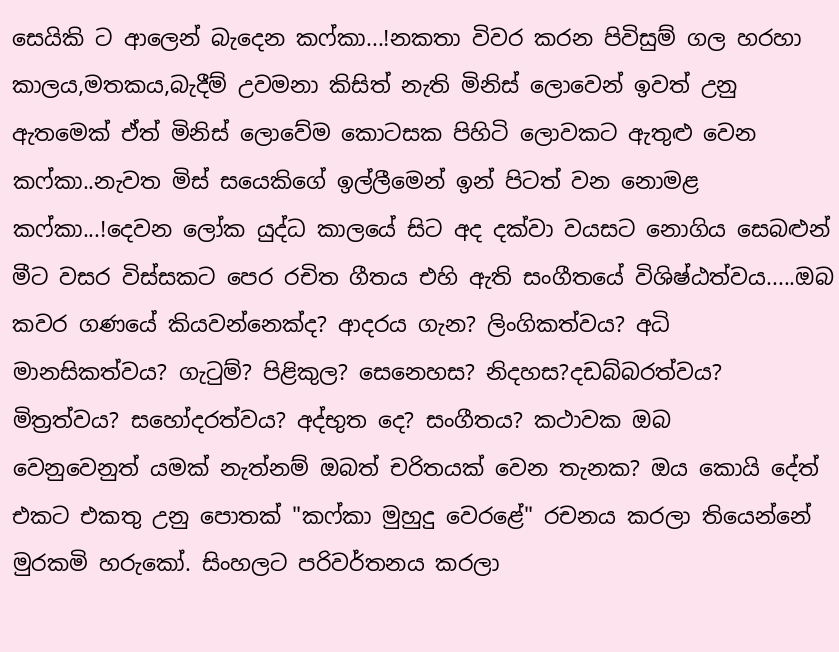සෙයිකි ට ආලෙන් බැදෙන ක‍ෆ්කා...!නකතා විවර කරන පිවිසුම් ගල හරහා කාලය,මතකය,බැදීම් උවමනා කිසිත් නැති ‍මිනිස් ලොවෙන් ඉවත් උනු ඇතමෙක් ඒත් මිනිස් ලොවේම කොටසක පිහිටි ලොවකට ඇතුළු වෙන කෆ්කා..නැවත මිස් සයෙකිගේ ‍ඉල්ලීමෙන් ඉන් පිටත් වන නොමළ කෆ්කා‍‍‍...!දෙවන ලෝක යුද්ධ කාලයේ සිට අද දක්වා වයසට නොගිය සෙබළුන් මීට වසර විස්සකට පෙර රචිත ගීතය එහි ඇති සංගීතයේ විශිෂ්ඨත්වය.....ඔබ කවර ගණයේ කියවන්නෙක්ද? ආදරය ගැන? ලිංගිකත්වය? අධි මානසිකත්වය? ගැටුම්? පිළිකුල? සෙනෙහස? නිදහස?දඩබ්බරත්වය? මිත්‍රත්වය? සහෝදරත්ව‍‍ය? අද්භුත ‍දෙ? සංගීතය? කථාවක ඔබ වෙනුවෙනුත් ‍‍යමක් නැත්නම් ඔබත් චරිතයක් වෙන තැනක? ඔය කොයි දේත් එකට එකතු උනු පොතක් "කෆ්කා මුහුදු වෙරළේ" රචනය කරලා තියෙන්නේ මුරකමි හරුකෝ. සිංහලට‍ පරිවර්තනය කරලා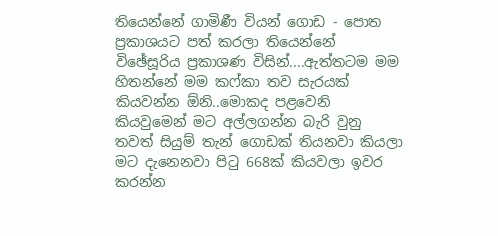තියෙන්නේ ගාමිණී වියන් ගොඩ - පොත ප්‍රකාශයට පත් කරලා තියෙන්නේ විඡේසූරිය ප්‍රකාශණ විසින්....ඇත්තටම මම හිතන්නේ මම කෆ්කා තව සැරයක් කියවන්න ඕනි..මොකද පළවෙනි කියවුමෙන් මට අල්ලගන්න බැරි වුනු තවත් සියුම් තැන් ගොඩක් තියනවා කියලා මට දැනෙනවා පිටු 668ක් කියවලා ඉවර කරන්න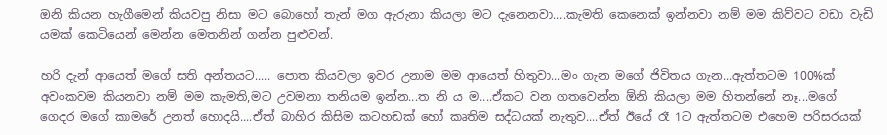ඔනි කියන හැගීමෙන් කියවපු නිසා මට බොහෝ තැන් මග ඇරුනා කියලා මට දැනෙනවා....කැමති කෙනෙක් ඉන්නවා නම් මම කිව්වට වඩා වැඩි යමක් කෙටියෙන් මෙන්න මෙතනින් ගන්න පුළුවන්.

හරි දැන් ආයෙත් මගේ සති අන්තයට..... පොත කියවලා ඉවර උනාම මම ආයෙත් හිතුවා...මං ගැන මගේ ජිවිතය ගැන...ඇත්තටම 100%ක් අවංකවම කියනවා නම් මම කැමති,ම‍ට උවමනා තනියම ඉන්න...ත නි ය ම....ඒකට වන ගතවෙන්න ඕනි කියලා මම හිතන්නේ නෑ...ම‍ගේ ගෙදර මගේ කාමරේ උනත් හොදයි....ඒත් බාහිර කිසිම ක‍ටහඩක් හෝ කෘතිම සද්ධයක් නැතුව....ඒත් ඊයේ රෑ 1ට ඇත්තට‍ම එහෙම පරිසරයක්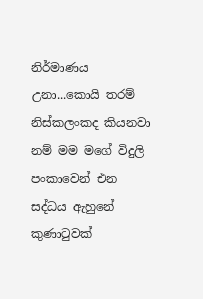නිර්මාණය උනා...කොයි තරම් නිස්කලංකද කියනවා නම් මම මගේ විදුලි පංකාවෙන් ‍එන සද්ධය ඇහුනේ කුණාටුවක්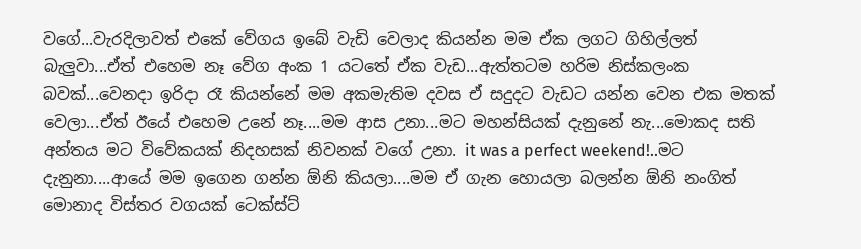වගේ...වැරදිලාවත් එකේ වේගය ඉබේ වැඩි වෙලාද කියන්න මම ඒක ලගට ගිහිල්ලත් බැලුවා...ඒත් එහෙම නෑ වේග අංක 1 යටතේ ඒක ‍වැඩ...ඇත්තටම හරිම නිස්කලංක බවක්...වෙනදා ඉරිදා රෑ කියන්නේ මම අකමැතිම දවස ඒ සදුදට වැඩට යන්න වෙන එක මතක් වෙලා...ඒත් ඊයේ එහෙම උනේ නෑ....මම ආස උනා...මට මහන්සියක් දැනුනේ නැ...මොකද සති අන්තය මට විවේකයක් නිදහසක් නිවනක් වගේ උනා. it was a perfect weekend!..මට දැනුනා....ආයේ මම ඉගෙන ගන්න ඕනි කියලා....මම ඒ ගැන හොයලා බලන්න ඕනි නංගිත් මොනාද විස්තර වගයක් ටෙක්ස්‍ට්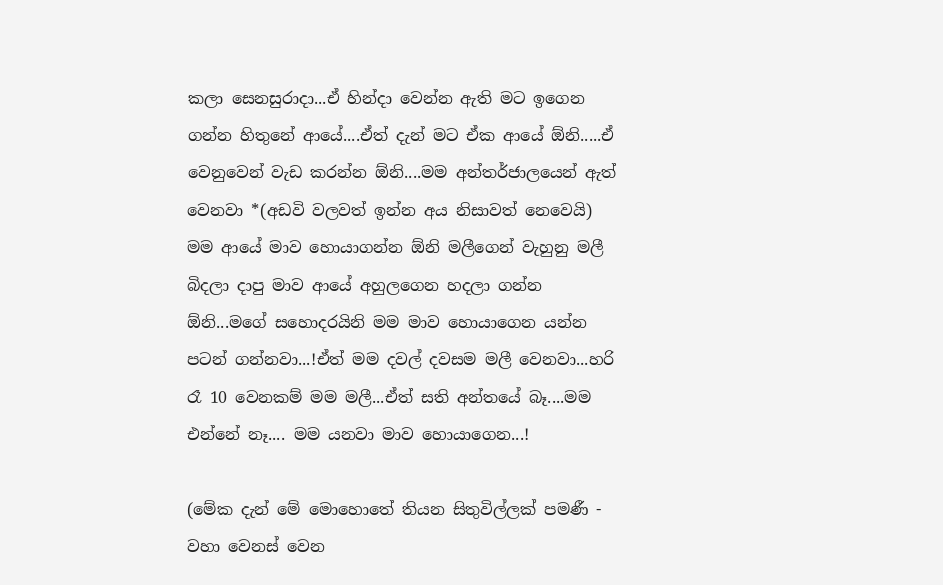කලා ‍සෙනසුරාදා...ඒ හින්දා වෙන්න ඇති මට ඉගෙන ගන්න හිතුනේ ආයේ....ඒත් දැන් මට ඒක ආයේ ඕනි.....ඒ වෙනුවෙන් වැඩ කරන්න ඕනි....මම අන්තර්ජාලයෙන් ඇත් වෙනවා *(අඩවි වලවත් ඉන්න අය නිසාවත් නෙවෙයි) මම ආයේ මාව හොයාගන්න ඕනි මලීගෙන් වැහුනු මලී බිදලා දාපු මාව ආයේ අහුලගෙන හදලා ගන්න ඕනි...මගේ සහොදරයිනි මම මාව හොයාගෙන යන්න පටන් ගන්නවා...!ඒත් මම දවල් දවසම මලී වෙනවා...හරි රෑ 10 වෙනකම් මම මලී...ඒත් සති අන්තයේ බෑ....මම එන්නේ නෑ.... මම යනවා මාව හොයාගෙන...!

(මේක දැන් මේ මොහොතේ තියන සිතුවිල්ලක් පමණී - වහා වෙනස් වෙන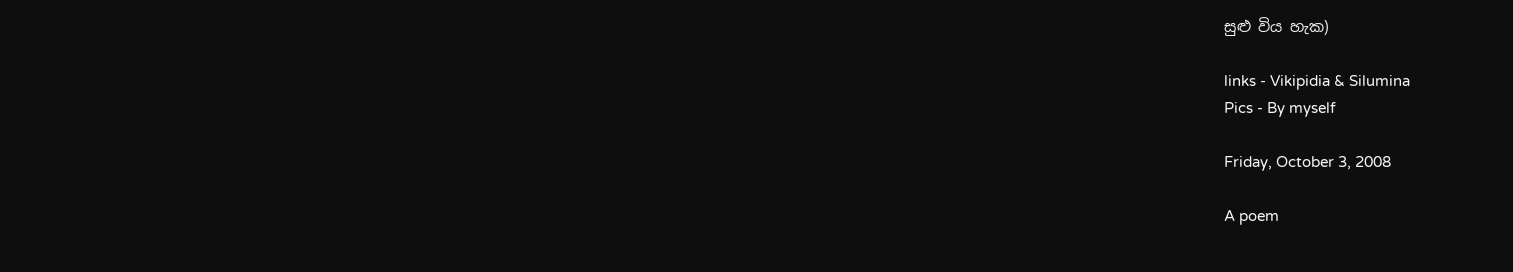සුළු විය හැක)

links - Vikipidia & Silumina
Pics - By myself

Friday, October 3, 2008

A poem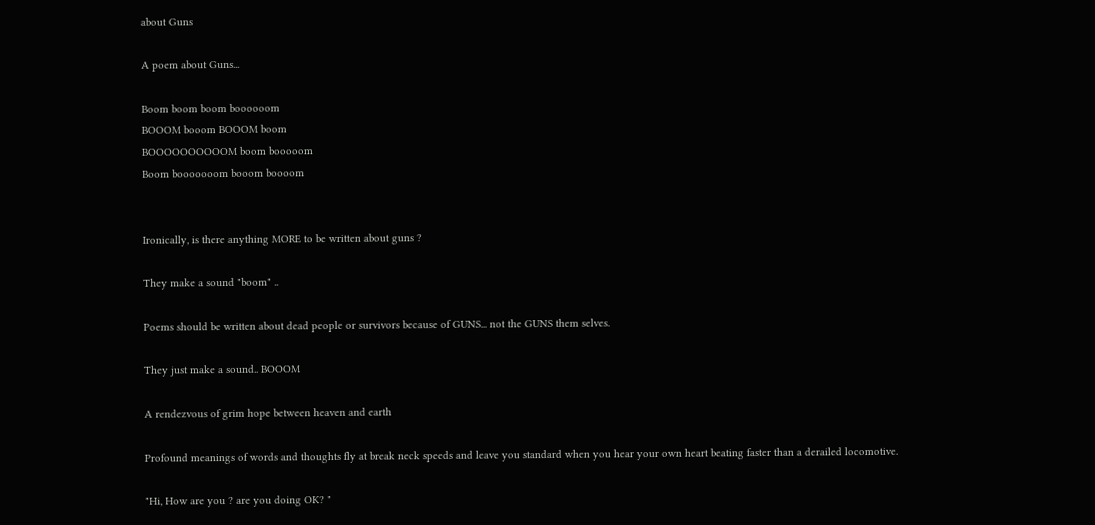about Guns

A poem about Guns...

Boom boom boom boooooom
BOOOM booom BOOOM boom
BOOOOOOOOOOM boom booooom
Boom booooooom booom boooom


Ironically, is there anything MORE to be written about guns ?

They make a sound "boom" ..

Poems should be written about dead people or survivors because of GUNS... not the GUNS them selves.

They just make a sound.. BOOOM

A rendezvous of grim hope between heaven and earth

Profound meanings of words and thoughts fly at break neck speeds and leave you standard when you hear your own heart beating faster than a derailed locomotive.

"Hi, How are you ? are you doing OK? "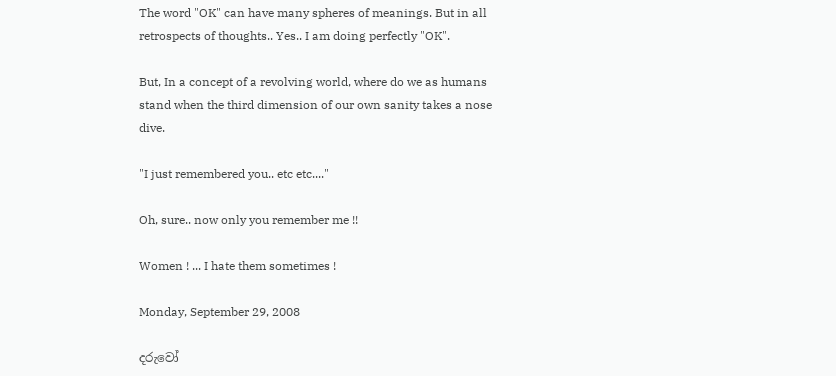The word "OK" can have many spheres of meanings. But in all retrospects of thoughts.. Yes.. I am doing perfectly "OK".

But, In a concept of a revolving world, where do we as humans stand when the third dimension of our own sanity takes a nose dive.

"I just remembered you.. etc etc...."

Oh, sure.. now only you remember me !!

Women ! ... I hate them sometimes !

Monday, September 29, 2008

දරුවෝ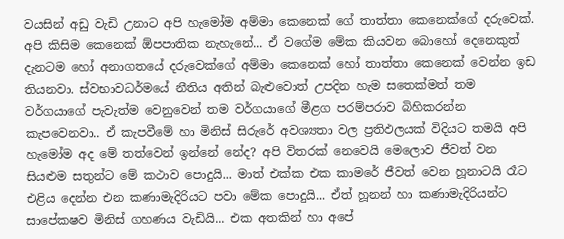වයසින් අඩු වැඩි උනාට අපි හැමෝම අම්මා කෙනෙක් ගේ තාත්‍තා කෙනෙක්ගේ දරුවෙක්. අපි කිසිම කෙනෙක් ඕපපාතික නැහැනේ... ඒ වගේම මේක කියවන බොහෝ ‍දෙනෙකුත් දැනටම හෝ අනාගතයේ දරුවෙක්ගේ අම්මා කෙනෙක් හෝ තාත්තා‍ කෙනෙක් වෙන්න ඉඩ තියනවා. ස්වභාවධර්මයේ නීතිය අතින් බැළුවොත් උපදින හැම සතෙක්මත් තම වර්ගයා‍ගේ පැවැත්ම වෙනුවෙන් තම වර්ගයා‍ගේ මීළග පරම්පරාව බිහිකරන්න කැපවෙනවා.. ඒ කැපවීමේ හා මිනිස් සිරු‍‍‍රේ අවශ්‍යතා වල ප්‍රතිඵලයක් විදියට තමයි අපි හැමෝම අද මේ තත්වෙන් ඉන්නේ නේද? අපි විතරක් නෙවෙයි මෙලොව ජීවත් වන සියළුම සතුන්ට මේ කථාව පොදුයි... මාත් එක්ක එක කාමරේ ජීවත් වෙන හූනාටයි රෑට එළිය දෙන්න එන කණාමැදිරියට පවා මේක පොදුයි... ඒත් හූනන් හා කණාමැදිරියන්ට සාපේකෂව මිනිස් ගහණය වැඩියි... එක අතකින් හා අපේ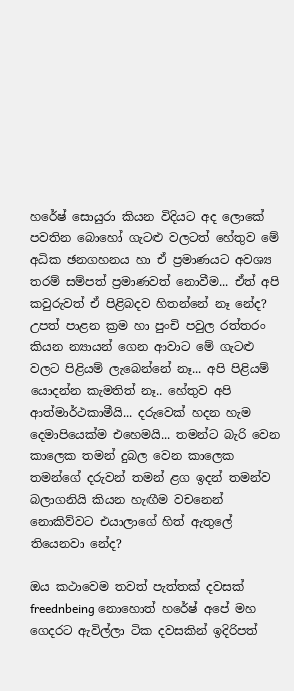හ‍‍‍රේෂ් සොයුරා කියන විදියට අද ලොකේ පවතින බොහෝ ගැටළු වලටත් හේතුව මේ අධික ඡනගහනය හා ඒ ප්‍රමාණයට අවශ්‍ය තරම් සම්පත් ප්‍රමාණවත් නොවීම... ඒත් අපි කවුරුවත් ඒ පිළිබදව හිතන්නේ නෑ නේද? උපත් පාළන ක්‍රම හා පුංචි පවුල රත්තරං කියන න්‍යායන් ගෙන ආවාට මේ ගැටළු වලට පිළියම් ලැබෙන්නේ නෑ... අපි පිළියම් යොදන්න කැමතිත් නෑ.. හේතුව අපි ආත්මාර්ථකාමීයි... දරුවෙක් හදන හැම දෙමාපියෙක්ම එහෙමයි... තමන්ට බැරි වෙන කාලෙක තමන් දුබල වෙන කාලෙක තමන්ගේ දරුවන් තමන් ළග ඉදන් තමන්ව බලාගනියි කියන හැඟීම වචනෙන් නොකිව්වට එයාලා‍ගේ හිත් ඇතුලේ තියෙනවා නේද?

ඔය කථාවෙම තවත් පැත්තක් දවසක් freednbeing නොහොත් හ‍රේෂ් අපේ මහ ගෙදරට ඇවිල්ලා ටික දවසකින් ඉදිරිපත්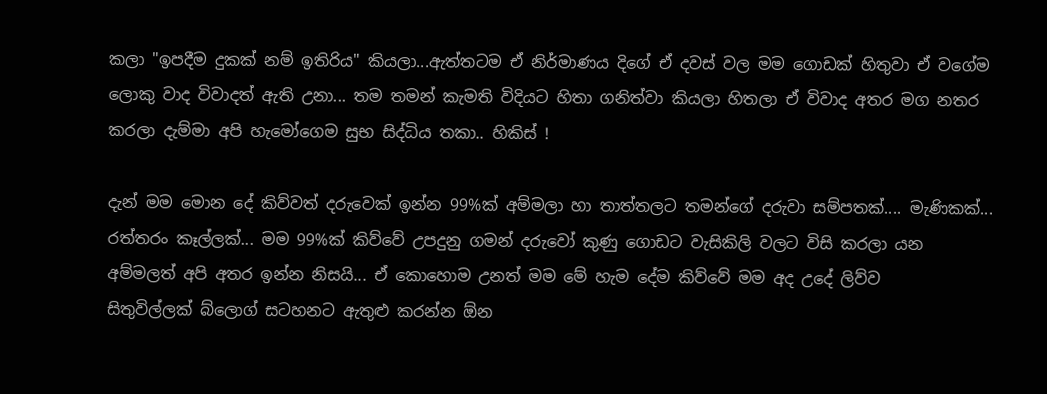කලා ‍"ඉපදීම දුකක් නම් ඉතිරිය" කියලා...ඇත්තටම ඒ නිර්මාණය දිගේ ඒ දවස් වල මම ගොඩක් හිතුවා ඒ වගේම ලොකු වාද විවාදත් ඇති උනා... තම තමන් කැමති විදියට හිතා ගනිත්වා කියලා හිතලා ඒ විවාද අතර මග නතර කරලා දැම්මා අපි හැමෝගෙම සුභ සිද්ධිය තකා.. හිකිස් !

දැන් මම මොන දේ කිව්වත් දරුවෙක් ඉන්න 99%ක් අම්මලා හා තාත්තලට තමන්ගේ දරුවා සම්පතක්.... මැණිකක්... රත්තරං කෑල්ලක්... මම 99%ක් කිව්වේ උපදුනු ගමන් දරුවෝ කුණු ගොඩට වැසිකිලි වලට විසි කරලා යන අම්මලත් අපි අතර ඉන්න නිසයි... ඒ කොහොම උනත් මම මේ හැම දේම කිව්වේ මම අද උදේ ලිව්ව සිතුවිල්ලක් ‍‍බ්ලොග් සටහනට ඇතුළු කරන්න ඕන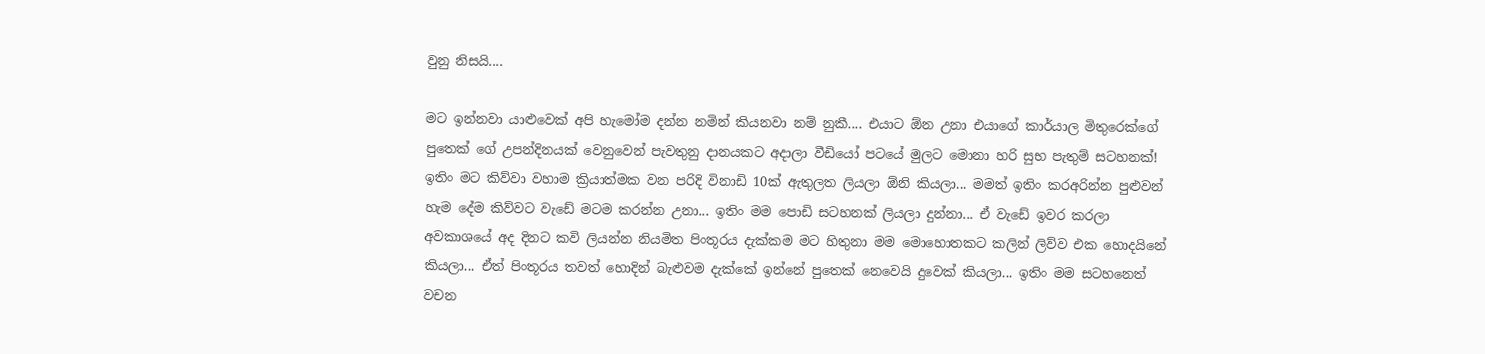වුනු නිසයි....

මට ඉන්නවා යාළුවෙක් අපි හැමෝම දන්න නමින් කියනවා නම් නුකී.... එයාට ඕන උනා එයාගේ කාර්යාල මිතු‍‍‍රෙක්ගේ පුතෙක් ගේ උපන්දිනයක් වෙනුවෙන් පැවතුනු දානයකට අදාලා වීඩියෝ පට‍යේ මුලට මොනා හරි සුභ පැතුම් සටහනක්! ඉතිං මට කිව්වා වහාම ක්‍රියාත්මක වන පරිදි විනාඩි 10ක් ඇතුලත ලියලා ඕනි කියලා... මමත් ඉතිං කරඅරින්න පුළුවන් හැම දේම කිව්වට වැඩේ මටම කරන්න උනා... ඉතිං මම පොඩි සටහනක් ලියලා දුන්නා... ඒ වැඩේ ඉවර කරලා අවකාශයේ අද දිනට කවි ලියන්න නියමිත පිංතූරය දැක්කම මට හිතුනා මම මොහොතකට කලින් ලිව්ව එක හොදයිනේ කියලා... ඒත් පිංතූරය තවත් හොදින් බැළුවම දැක්කේ ඉන්නේ පුතෙක් නෙවෙයි දුවෙක් කියලා... ඉතිං මම සටහනෙත් වචන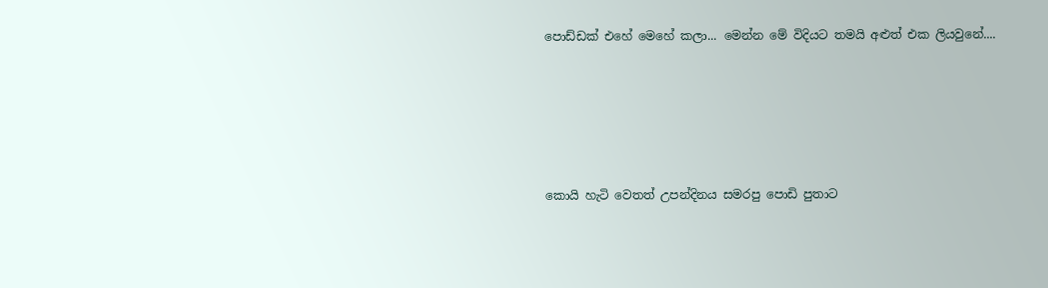පොඩ්ඩක් එහේ මෙහේ කලා... මෙන්න මේ විදියට තමයි අළුත් එක ලියවුනේ....





කොයි හැටි වෙතත් උපන්දිනය සමරපු පොඩි පුතාට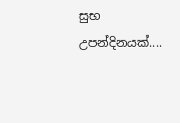සුභ උපන්දිනයක්....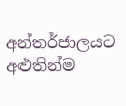අන්තර්ජාලයට අළුතින්ම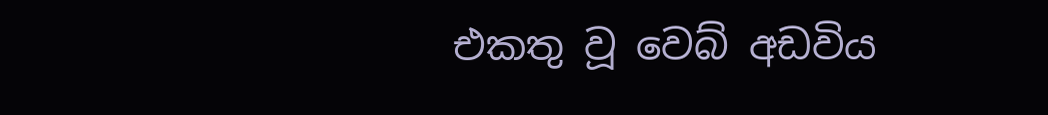එකතු වූ වෙබ් අඩවිය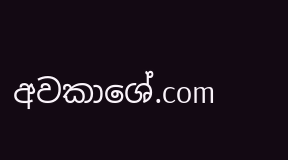අවකාශේ.com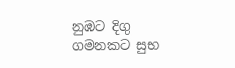නුඹට දිගු ගමනකට සුභ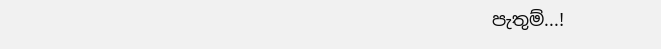පැතුම්...!